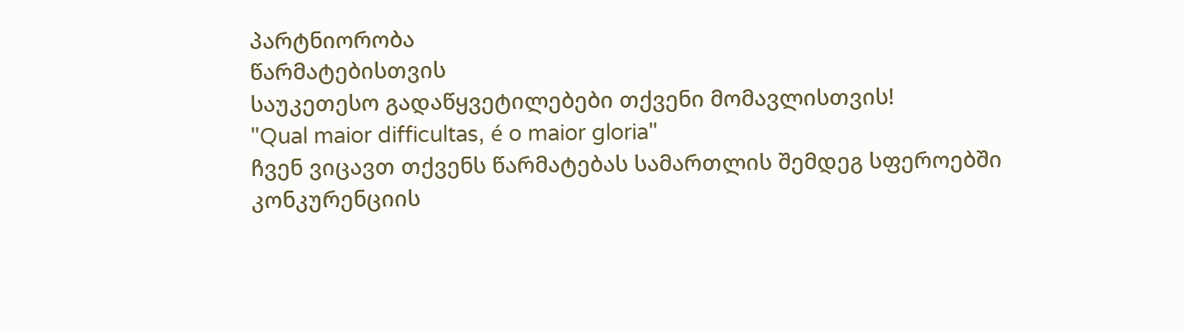პარტნიორობა
წარმატებისთვის
საუკეთესო გადაწყვეტილებები თქვენი მომავლისთვის!
"Qual maior difficultas, é o maior gloria"
ჩვენ ვიცავთ თქვენს წარმატებას სამართლის შემდეგ სფეროებში
კონკურენციის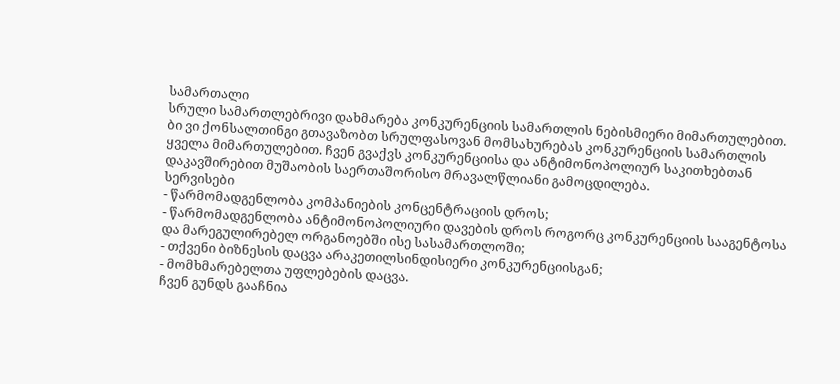სამართალი
სრული სამართლებრივი დახმარება კონკურენციის სამართლის ნებისმიერი მიმართულებით.
ბი ვი ქონსალთინგი გთავაზობთ სრულფასოვან მომსახურებას კონკურენციის სამართლის ყველა მიმართულებით. ჩვენ გვაქვს კონკურენციისა და ანტიმონოპოლიურ საკითხებთან დაკავშირებით მუშაობის საერთაშორისო მრავალწლიანი გამოცდილება.
სერვისები
- წარმომადგენლობა კომპანიების კონცენტრაციის დროს;
- წარმომადგენლობა ანტიმონოპოლიური დავების დროს როგორც კონკურენციის სააგენტოსა და მარეგულირებელ ორგანოებში ისე სასამართლოში;
- თქვენი ბიზნესის დაცვა არაკეთილსინდისიერი კონკურენციისგან;
- მომხმარებელთა უფლებების დაცვა.
ჩვენ გუნდს გააჩნია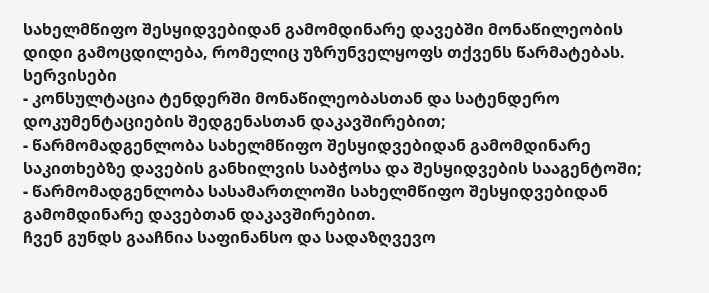სახელმწიფო შესყიდვებიდან გამომდინარე დავებში მონაწილეობის დიდი გამოცდილება, რომელიც უზრუნველყოფს თქვენს წარმატებას.
სერვისები
- კონსულტაცია ტენდერში მონაწილეობასთან და სატენდერო დოკუმენტაციების შედგენასთან დაკავშირებით;
- წარმომადგენლობა სახელმწიფო შესყიდვებიდან გამომდინარე საკითხებზე დავების განხილვის საბჭოსა და შესყიდვების სააგენტოში;
- წარმომადგენლობა სასამართლოში სახელმწიფო შესყიდვებიდან გამომდინარე დავებთან დაკავშირებით.
ჩვენ გუნდს გააჩნია საფინანსო და სადაზღვევო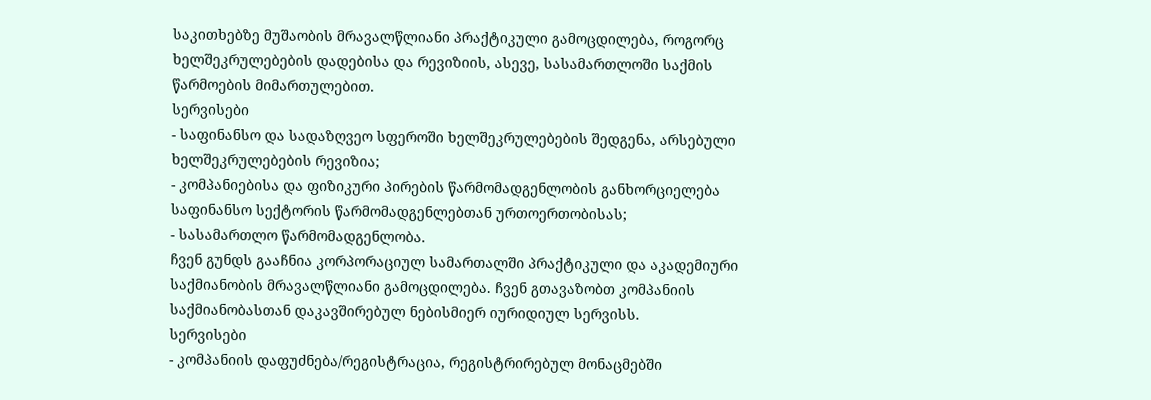საკითხებზე მუშაობის მრავალწლიანი პრაქტიკული გამოცდილება, როგორც ხელშეკრულებების დადებისა და რევიზიის, ასევე, სასამართლოში საქმის წარმოების მიმართულებით.
სერვისები
- საფინანსო და სადაზღვეო სფეროში ხელშეკრულებების შედგენა, არსებული ხელშეკრულებების რევიზია;
- კომპანიებისა და ფიზიკური პირების წარმომადგენლობის განხორციელება საფინანსო სექტორის წარმომადგენლებთან ურთოერთობისას;
- სასამართლო წარმომადგენლობა.
ჩვენ გუნდს გააჩნია კორპორაციულ სამართალში პრაქტიკული და აკადემიური საქმიანობის მრავალწლიანი გამოცდილება. ჩვენ გთავაზობთ კომპანიის საქმიანობასთან დაკავშირებულ ნებისმიერ იურიდიულ სერვისს.
სერვისები
- კომპანიის დაფუძნება/რეგისტრაცია, რეგისტრირებულ მონაცმებში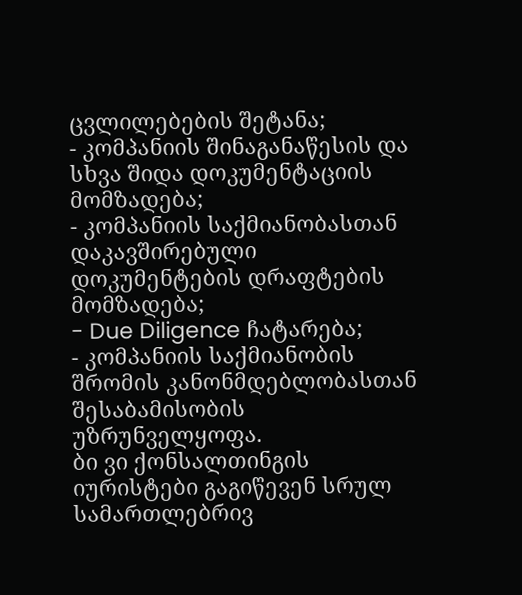ცვლილებების შეტანა;
- კომპანიის შინაგანაწესის და სხვა შიდა დოკუმენტაციის მომზადება;
- კომპანიის საქმიანობასთან დაკავშირებული დოკუმენტების დრაფტების მომზადება;
- Due Diligence ჩატარება;
- კომპანიის საქმიანობის შრომის კანონმდებლობასთან შესაბამისობის უზრუნველყოფა.
ბი ვი ქონსალთინგის იურისტები გაგიწევენ სრულ სამართლებრივ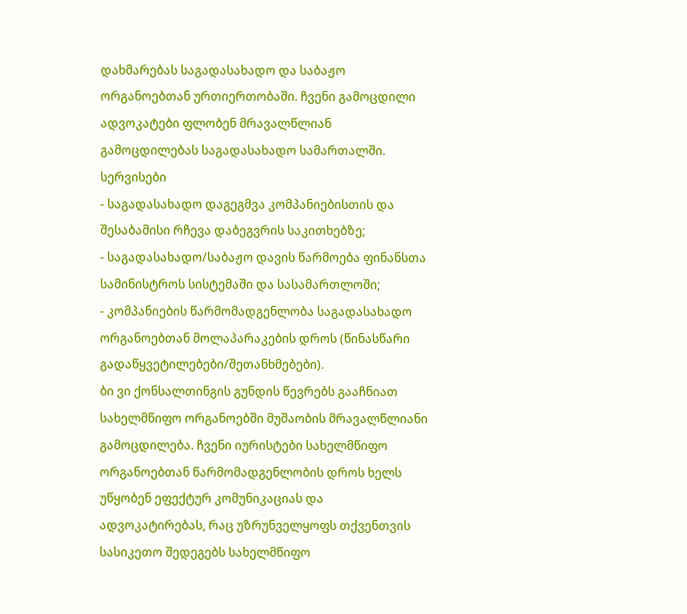დახმარებას საგადასახადო და საბაჟო ორგანოებთან ურთიერთობაში. ჩვენი გამოცდილი ადვოკატები ფლობენ მრავალწლიან გამოცდილებას საგადასახადო სამართალში.
სერვისები
- საგადასახადო დაგეგმვა კომპანიებისთის და შესაბამისი რჩევა დაბეგვრის საკითხებზე;
- საგადასახადო/საბაჟო დავის წარმოება ფინანსთა სამინისტროს სისტემაში და სასამართლოში;
- კომპანიების წარმომადგენლობა საგადასახადო ორგანოებთან მოლაპარაკების დროს (წინასწარი გადაწყვეტილებები/შეთანხმებები).
ბი ვი ქონსალთინგის გუნდის წევრებს გააჩნიათ სახელმწიფო ორგანოებში მუშაობის მრავალწლიანი გამოცდილება. ჩვენი იურისტები სახელმწიფო ორგანოებთან წარმომადგენლობის დროს ხელს უწყობენ ეფექტურ კომუნიკაციას და ადვოკატირებას, რაც უზრუნველყოფს თქვენთვის სასიკეთო შედეგებს სახელმწიფო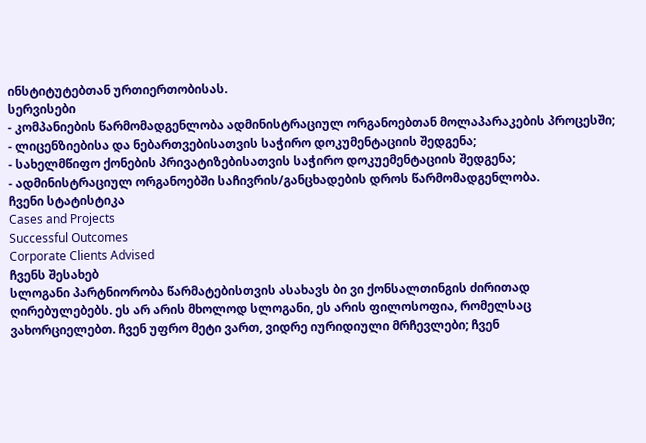ინსტიტუტებთან ურთიერთობისას.
სერვისები
- კომპანიების წარმომადგენლობა ადმინისტრაციულ ორგანოებთან მოლაპარაკების პროცესში;
- ლიცენზიებისა და ნებართვებისათვის საჭირო დოკუმენტაციის შედგენა;
- სახელმწიფო ქონების პრივატიზებისათვის საჭირო დოკუემენტაციის შედგენა;
- ადმინისტრაციულ ორგანოებში საჩივრის/განცხადების დროს წარმომადგენლობა.
ჩვენი სტატისტიკა
Cases and Projects
Successful Outcomes
Corporate Clients Advised
ჩვენს შესახებ
სლოგანი პარტნიორობა წარმატებისთვის ასახავს ბი ვი ქონსალთინგის ძირითად ღირებულებებს. ეს არ არის მხოლოდ სლოგანი, ეს არის ფილოსოფია, რომელსაც ვახორციელებთ. ჩვენ უფრო მეტი ვართ, ვიდრე იურიდიული მრჩევლები; ჩვენ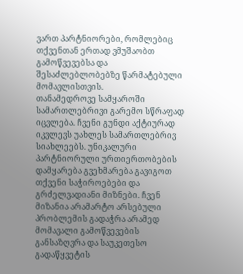ვართ პარტნიორები, რომლებიც თქვენთან ერთად ვმუშაობთ გამოწვევებსა და შესაძლებლობებზე წარმატებული მომავლისთვის.
თანამედროვე სამყაროში სამართლებრივი გარემო სწრაფად იცვლება. ჩვენი გუნდი აქტიურად იკვლევს უახლეს სამართლებრივ სიახლეებს. უნიკალური პარტნიორული ურთიერთობების დამყარება გვეხმარება გავიგოთ თქვენი საჭიროებები და გრძელვადიანი მიზნები. ჩვენ მიზანია არამარტო არსებული პრობლემის გადაჭრა არამედ მომავალი გამოწვევების განსაზღვრა და საუკეთესო გადაწყვეტის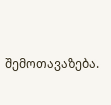შემოთავაზება.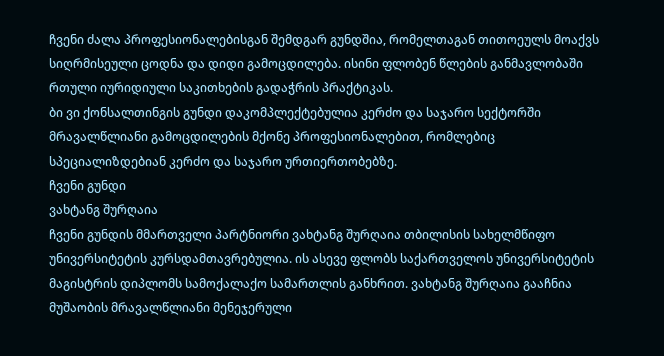ჩვენი ძალა პროფესიონალებისგან შემდგარ გუნდშია, რომელთაგან თითოეულს მოაქვს სიღრმისეული ცოდნა და დიდი გამოცდილება. ისინი ფლობენ წლების განმავლობაში რთული იურიდიული საკითხების გადაჭრის პრაქტიკას.
ბი ვი ქონსალთინგის გუნდი დაკომპლექტებულია კერძო და საჯარო სექტორში მრავალწლიანი გამოცდილების მქონე პროფესიონალებით, რომლებიც სპეციალიზდებიან კერძო და საჯარო ურთიერთობებზე.
ჩვენი გუნდი
ვახტანგ შურღაია
ჩვენი გუნდის მმართველი პარტნიორი ვახტანგ შურღაია თბილისის სახელმწიფო უნივერსიტეტის კურსდამთავრებულია. ის ასევე ფლობს საქართველოს უნივერსიტეტის მაგისტრის დიპლომს სამოქალაქო სამართლის განხრით. ვახტანგ შურღაია გააჩნია მუშაობის მრავალწლიანი მენეჯერული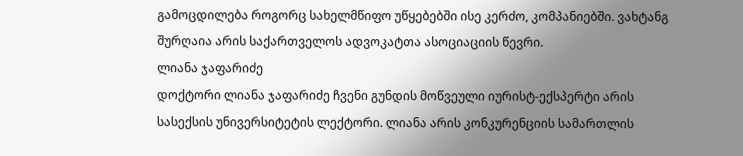გამოცდილება როგორც სახელმწიფო უწყებებში ისე კერძო, კომპანიებში. ვახტანგ შურღაია არის საქართველოს ადვოკატთა ასოციაციის წევრი.
ლიანა ჯაფარიძე
დოქტორი ლიანა ჯაფარიძე ჩვენი გუნდის მოწვეული იურისტ-ექსპერტი არის სასექსის უნივერსიტეტის ლექტორი. ლიანა არის კონკურენციის სამართლის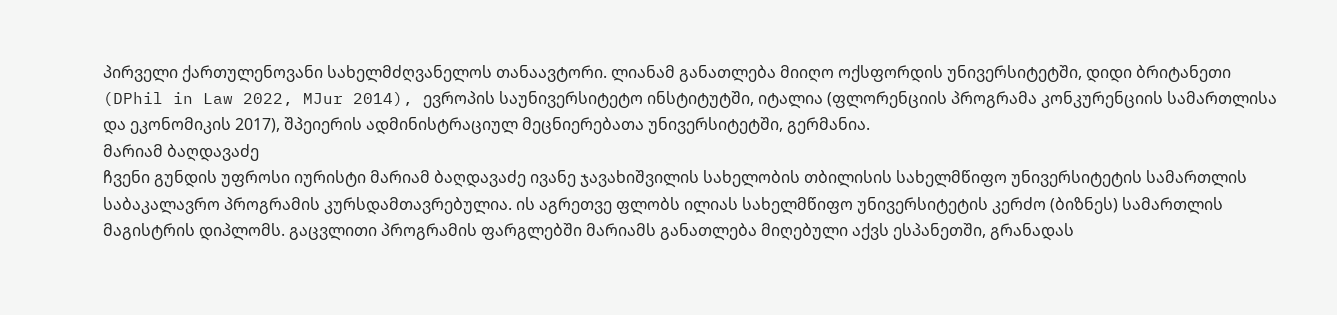პირველი ქართულენოვანი სახელმძღვანელოს თანაავტორი. ლიანამ განათლება მიიღო ოქსფორდის უნივერსიტეტში, დიდი ბრიტანეთი (DPhil in Law 2022, MJur 2014), ევროპის საუნივერსიტეტო ინსტიტუტში, იტალია (ფლორენციის პროგრამა კონკურენციის სამართლისა და ეკონომიკის 2017), შპეიერის ადმინისტრაციულ მეცნიერებათა უნივერსიტეტში, გერმანია.
მარიამ ბაღდავაძე
ჩვენი გუნდის უფროსი იურისტი მარიამ ბაღდავაძე ივანე ჯავახიშვილის სახელობის თბილისის სახელმწიფო უნივერსიტეტის სამართლის საბაკალავრო პროგრამის კურსდამთავრებულია. ის აგრეთვე ფლობს ილიას სახელმწიფო უნივერსიტეტის კერძო (ბიზნეს) სამართლის მაგისტრის დიპლომს. გაცვლითი პროგრამის ფარგლებში მარიამს განათლება მიღებული აქვს ესპანეთში, გრანადას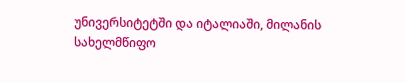უნივერსიტეტში და იტალიაში, მილანის სახელმწიფო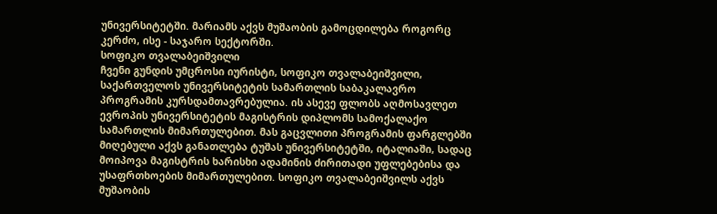უნივერსიტეტში. მარიამს აქვს მუშაობის გამოცდილება როგორც კერძო, ისე - საჯარო სექტორში.
სოფიკო თვალაბეიშვილი
ჩვენი გუნდის უმცროსი იურისტი, სოფიკო თვალაბეიშვილი, საქართველოს უნივერსიტეტის სამართლის საბაკალავრო პროგრამის კურსდამთავრებულია. ის ასევე ფლობს აღმოსავლეთ ევროპის უნივერსიტეტის მაგისტრის დიპლომს სამოქალაქო სამართლის მიმართულებით. მას გაცვლითი პროგრამის ფარგლებში მიღებული აქვს განათლება ტუშას უნივერსიტეტში, იტალიაში, სადაც მოიპოვა მაგისტრის ხარისხი ადამინის ძირითადი უფლებებისა და უსაფრთხოების მიმართულებით. სოფიკო თვალაბეიშვილს აქვს მუშაობის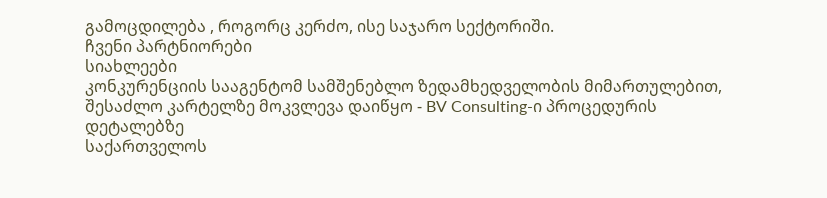გამოცდილება , როგორც კერძო, ისე საჯარო სექტორიში.
ჩვენი პარტნიორები
სიახლეები
კონკურენციის სააგენტომ სამშენებლო ზედამხედველობის მიმართულებით, შესაძლო კარტელზე მოკვლევა დაიწყო - BV Consulting-ი პროცედურის დეტალებზე
საქართველოს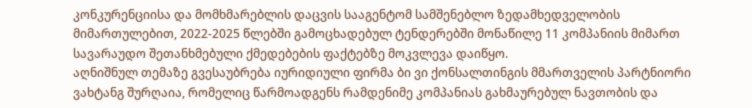კონკურენციისა და მომხმარებლის დაცვის სააგენტომ სამშენებლო ზედამხედველობის მიმართულებით, 2022-2025 წლებში გამოცხადებულ ტენდერებში მონაწილე 11 კომპანიის მიმართ სავარაუდო შეთანხმებული ქმედებების ფაქტებზე მოკვლევა დაიწყო.
აღნიშნულ თემაზე გვესაუბრება იურიდიული ფირმა ბი ვი ქონსალთინგის მმართველის პარტნიორი ვახტანგ შურღაია, რომელიც წარმოადგენს რამდენიმე კომპანიას გახმაურებულ ნავთობის და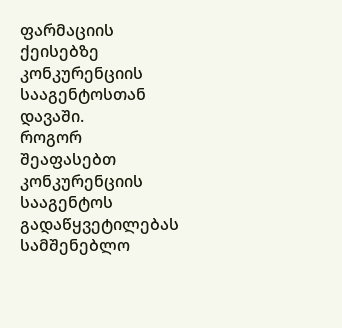ფარმაციის ქეისებზე კონკურენციის სააგენტოსთან დავაში.
როგორ შეაფასებთ კონკურენციის სააგენტოს გადაწყვეტილებას სამშენებლო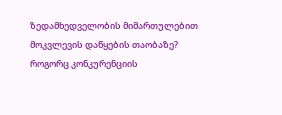ზედამხედველობის მიმართულებით მოკვლევის დაწყების თაობაზე?
როგორც კონკურენციის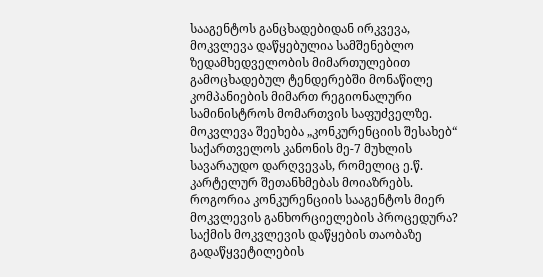სააგენტოს განცხადებიდან ირკვევა, მოკვლევა დაწყებულია სამშენებლო ზედამხედველობის მიმართულებით გამოცხადებულ ტენდერებში მონაწილე კომპანიების მიმართ რეგიონალური სამინისტროს მომართვის საფუძველზე. მოკვლევა შეეხება „კონკურენციის შესახებ“ საქართველოს კანონის მე-7 მუხლის სავარაუდო დარღვევას, რომელიც ე.წ. კარტელურ შეთანხმებას მოიაზრებს.
როგორია კონკურენციის სააგენტოს მიერ მოკვლევის განხორციელების პროცედურა?
საქმის მოკვლევის დაწყების თაობაზე გადაწყვეტილების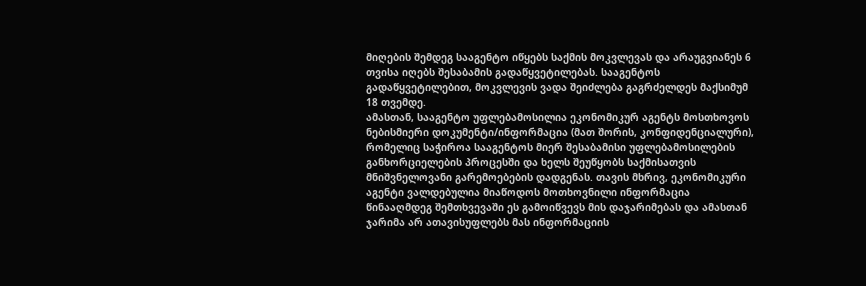მიღების შემდეგ სააგენტო იწყებს საქმის მოკვლევას და არაუგვიანეს 6 თვისა იღებს შესაბამის გადაწყვეტილებას. სააგენტოს გადაწყვეტილებით, მოკვლევის ვადა შეიძლება გაგრძელდეს მაქსიმუმ 18 თვემდე.
ამასთან, სააგენტო უფლებამოსილია ეკონომიკურ აგენტს მოსთხოვოს ნებისმიერი დოკუმენტი/ინფორმაცია (მათ შორის, კონფიდენციალური), რომელიც საჭიროა სააგენტოს მიერ შესაბამისი უფლებამოსილების განხორციელების პროცესში და ხელს შეუწყობს საქმისათვის მნიშვნელოვანი გარემოებების დადგენას. თავის მხრივ, ეკონომიკური აგენტი ვალდებულია მიაწოდოს მოთხოვნილი ინფორმაცია წინააღმდეგ შემთხვევაში ეს გამოიწვევს მის დაჯარიმებას და ამასთან ჯარიმა არ ათავისუფლებს მას ინფორმაციის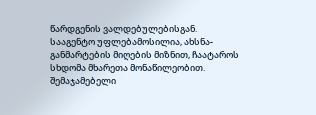წარდგენის ვალდებულებისგან.
სააგენტო უფლებამოსილია, ახსნა-განმარტების მიღების მიზნით, ჩაატაროს სხდომა მხარეთა მონაწილეობით. შემაჯამებელი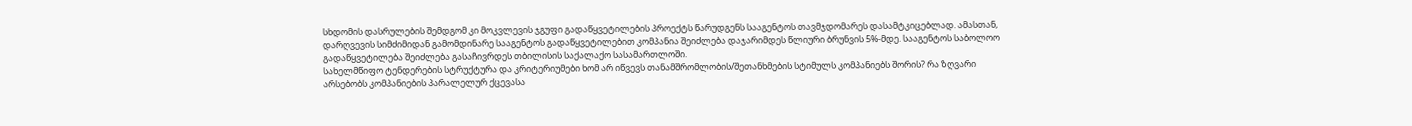სხდომის დასრულების შემდგომ კი მოკვლევის ჯგუფი გადაწყვეტილების პროექტს წარუდგენს სააგენტოს თავმჯდომარეს დასამტკიცებლად. ამასთან, დარღვევის სიმძიმიდან გამომდინარე სააგენტოს გადაწყვეტილებით კომპანია შეიძლება დაჯარიმდეს წლიური ბრუნვის 5%-მდე. სააგენტოს საბოლოო გადაწყვეტილება შეიძლება გასაჩივრდეს თბილისის საქალაქო სასამართლოში.
სახელმწიფო ტენდერების სტრუქტურა და კრიტერიუმები ხომ არ იწვევს თანამშრომლობის/შეთანხმების სტიმულს კომპანიებს შორის? რა ზღვარი არსებობს კომპანიების პარალელურ ქცევასა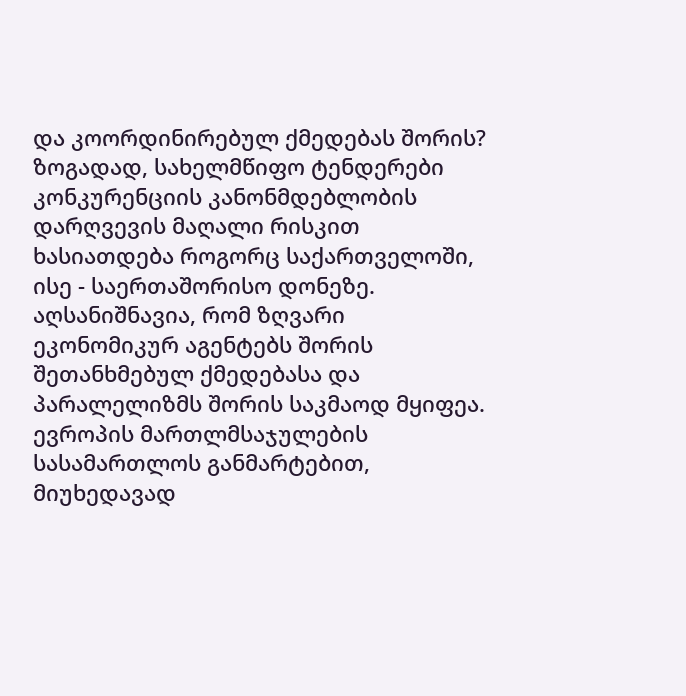და კოორდინირებულ ქმედებას შორის?
ზოგადად, სახელმწიფო ტენდერები კონკურენციის კანონმდებლობის დარღვევის მაღალი რისკით ხასიათდება როგორც საქართველოში, ისე - საერთაშორისო დონეზე. აღსანიშნავია, რომ ზღვარი ეკონომიკურ აგენტებს შორის შეთანხმებულ ქმედებასა და პარალელიზმს შორის საკმაოდ მყიფეა. ევროპის მართლმსაჯულების სასამართლოს განმარტებით, მიუხედავად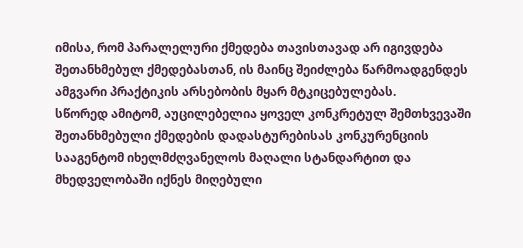იმისა, რომ პარალელური ქმედება თავისთავად არ იგივდება შეთანხმებულ ქმედებასთან, ის მაინც შეიძლება წარმოადგენდეს ამგვარი პრაქტიკის არსებობის მყარ მტკიცებულებას.
სწორედ ამიტომ, აუცილებელია ყოველ კონკრეტულ შემთხვევაში შეთანხმებული ქმედების დადასტურებისას კონკურენციის სააგენტომ იხელმძღვანელოს მაღალი სტანდარტით და მხედველობაში იქნეს მიღებული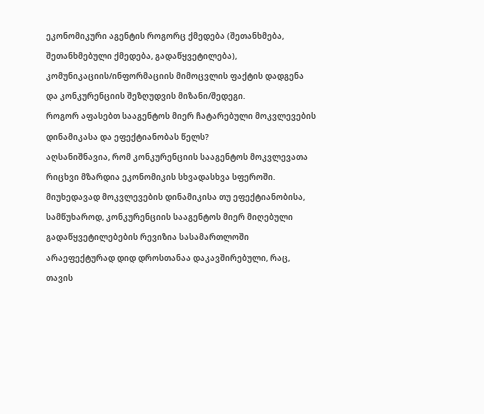ეკონომიკური აგენტის როგორც ქმედება (შეთანხმება, შეთანხმებული ქმედება, გადაწყვეტილება), კომუნიკაციის/ინფორმაციის მიმოცვლის ფაქტის დადგენა და კონკურენციის შეზღუდვის მიზანი/შედეგი.
როგორ აფასებთ სააგენტოს მიერ ჩატარებული მოკვლევების დინამიკასა და ეფექტიანობას წელს?
აღსანიშნავია, რომ კონკურენციის სააგენტოს მოკვლევათა რიცხვი მზარდია ეკონომიკის სხვადასხვა სფეროში.
მიუხედავად მოკვლევების დინამიკისა თუ ეფექტიანობისა, სამწუხაროდ, კონკურენციის სააგენტოს მიერ მიღებული გადაწყვეტილებების რევიზია სასამართლოში არაეფექტურად დიდ დროსთანაა დაკავშირებული, რაც, თავის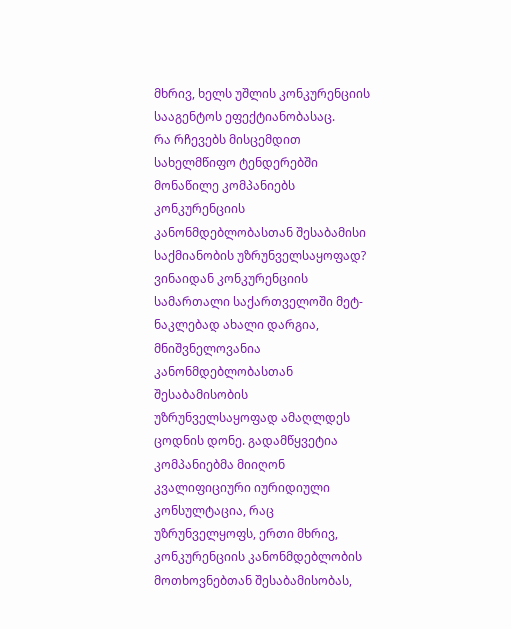მხრივ, ხელს უშლის კონკურენციის სააგენტოს ეფექტიანობასაც.
რა რჩევებს მისცემდით სახელმწიფო ტენდერებში მონაწილე კომპანიებს კონკურენციის კანონმდებლობასთან შესაბამისი საქმიანობის უზრუნველსაყოფად?
ვინაიდან კონკურენციის სამართალი საქართველოში მეტ-ნაკლებად ახალი დარგია, მნიშვნელოვანია კანონმდებლობასთან შესაბამისობის უზრუნველსაყოფად ამაღლდეს ცოდნის დონე. გადამწყვეტია კომპანიებმა მიიღონ კვალიფიციური იურიდიული კონსულტაცია, რაც უზრუნველყოფს, ერთი მხრივ, კონკურენციის კანონმდებლობის მოთხოვნებთან შესაბამისობას,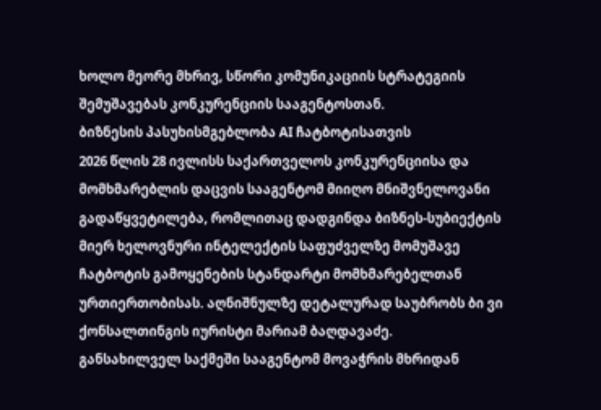ხოლო მეორე მხრივ, სწორი კომუნიკაციის სტრატეგიის შემუშავებას კონკურენციის სააგენტოსთან.
ბიზნესის პასუხისმგებლობა AI ჩატბოტისათვის
2026 წლის 28 ივლისს საქართველოს კონკურენციისა და მომხმარებლის დაცვის სააგენტომ მიიღო მნიშვნელოვანი გადაწყვეტილება, რომლითაც დადგინდა ბიზნეს-სუბიექტის მიერ ხელოვნური ინტელექტის საფუძველზე მომუშავე ჩატბოტის გამოყენების სტანდარტი მომხმარებელთან ურთიერთობისას. აღნიშნულზე დეტალურად საუბრობს ბი ვი ქონსალთინგის იურისტი მარიამ ბაღდავაძე.
განსახილველ საქმეში სააგენტომ მოვაჭრის მხრიდან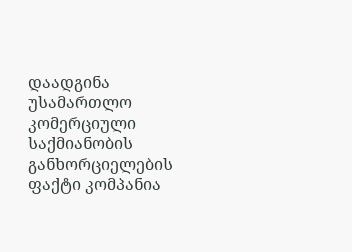დაადგინა უსამართლო
კომერციული საქმიანობის განხორციელების ფაქტი კომპანია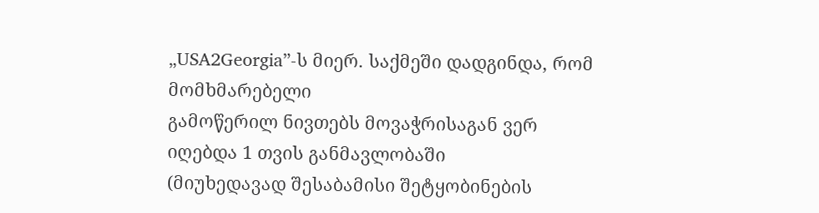„USA2Georgia”-ს მიერ. საქმეში დადგინდა, რომ მომხმარებელი
გამოწერილ ნივთებს მოვაჭრისაგან ვერ იღებდა 1 თვის განმავლობაში
(მიუხედავად შესაბამისი შეტყობინების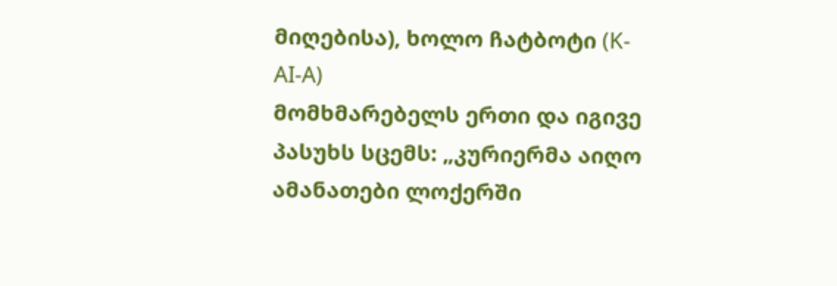მიღებისა), ხოლო ჩატბოტი (K-AI-A)
მომხმარებელს ერთი და იგივე პასუხს სცემს: „კურიერმა აიღო
ამანათები ლოქერში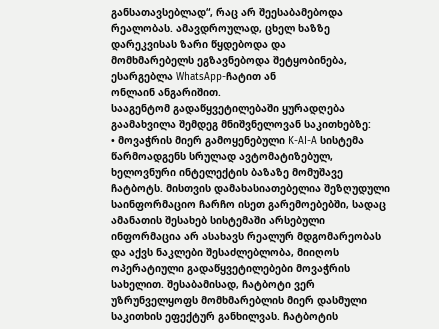განსათავსებლად“, რაც არ შეესაბამებოდა
რეალობას. ამავდროულად, ცხელ ხაზზე დარეკვისას ზარი წყდებოდა და
მომხმარებელს ეგზავნებოდა შეტყობინება, ესარგებლა WhatsApp-ჩატით ან
ონლაინ ანგარიშით.
სააგენტომ გადაწყვეტილებაში ყურადღება
გაამახვილა შემდეგ მნიშვნელოვან საკითხებზე:
• მოვაჭრის მიერ გამოყენებული K-AI-A სისტემა წარმოადგენს სრულად ავტომატიზებულ, ხელოვნური ინტელექტის ბაზაზე მომუშავე ჩატბოტს. მისთვის დამახასიათებელია შეზღუდული საინფორმაციო ჩარჩო ისეთ გარემოებებში, სადაც ამანათის შესახებ სისტემაში არსებული ინფორმაცია არ ასახავს რეალურ მდგომარეობას და აქვს ნაკლები შესაძლებლობა, მიიღოს ოპერატიული გადაწყვეტილებები მოვაჭრის სახელით. შესაბამისად, ჩატბოტი ვერ უზრუნველყოფს მომხმარებლის მიერ დასმული საკითხის ეფექტურ განხილვას. ჩატბოტის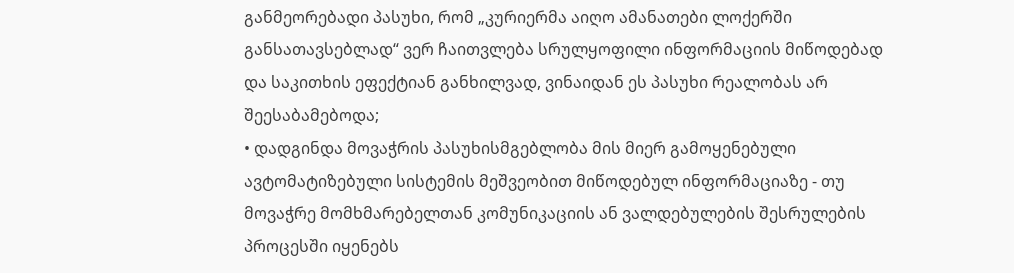განმეორებადი პასუხი, რომ „კურიერმა აიღო ამანათები ლოქერში განსათავსებლად“ ვერ ჩაითვლება სრულყოფილი ინფორმაციის მიწოდებად და საკითხის ეფექტიან განხილვად, ვინაიდან ეს პასუხი რეალობას არ შეესაბამებოდა;
• დადგინდა მოვაჭრის პასუხისმგებლობა მის მიერ გამოყენებული ავტომატიზებული სისტემის მეშვეობით მიწოდებულ ინფორმაციაზე - თუ მოვაჭრე მომხმარებელთან კომუნიკაციის ან ვალდებულების შესრულების პროცესში იყენებს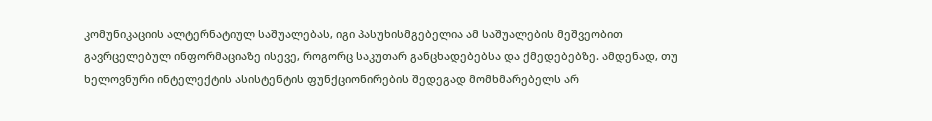კომუნიკაციის ალტერნატიულ საშუალებას, იგი პასუხისმგებელია ამ საშუალების მეშვეობით გავრცელებულ ინფორმაციაზე ისევე, როგორც საკუთარ განცხადებებსა და ქმედებებზე. ამდენად, თუ ხელოვნური ინტელექტის ასისტენტის ფუნქციონირების შედეგად მომხმარებელს არ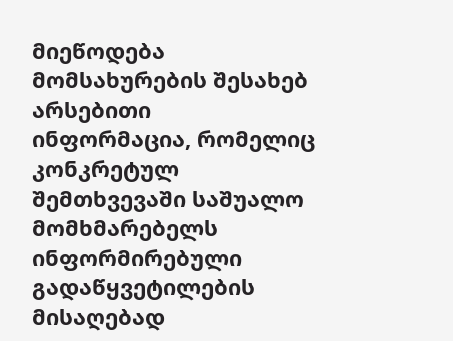მიეწოდება მომსახურების შესახებ არსებითი ინფორმაცია, რომელიც კონკრეტულ შემთხვევაში საშუალო მომხმარებელს ინფორმირებული გადაწყვეტილების მისაღებად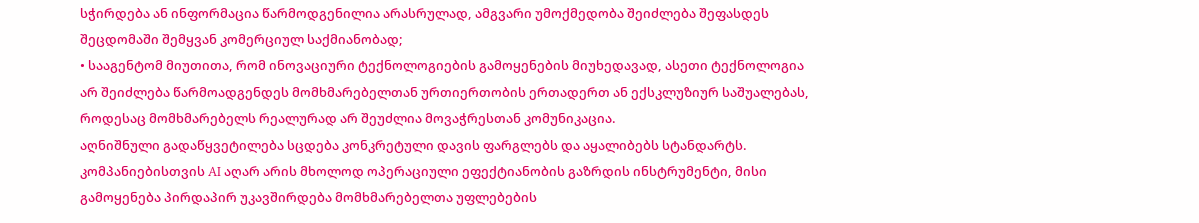სჭირდება ან ინფორმაცია წარმოდგენილია არასრულად, ამგვარი უმოქმედობა შეიძლება შეფასდეს შეცდომაში შემყვან კომერციულ საქმიანობად;
• სააგენტომ მიუთითა, რომ ინოვაციური ტექნოლოგიების გამოყენების მიუხედავად, ასეთი ტექნოლოგია არ შეიძლება წარმოადგენდეს მომხმარებელთან ურთიერთობის ერთადერთ ან ექსკლუზიურ საშუალებას, როდესაც მომხმარებელს რეალურად არ შეუძლია მოვაჭრესთან კომუნიკაცია.
აღნიშნული გადაწყვეტილება სცდება კონკრეტული დავის ფარგლებს და აყალიბებს სტანდარტს. კომპანიებისთვის AI აღარ არის მხოლოდ ოპერაციული ეფექტიანობის გაზრდის ინსტრუმენტი, მისი გამოყენება პირდაპირ უკავშირდება მომხმარებელთა უფლებების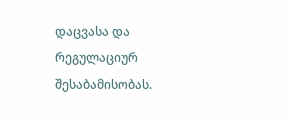დაცვასა და რეგულაციურ შესაბამისობას.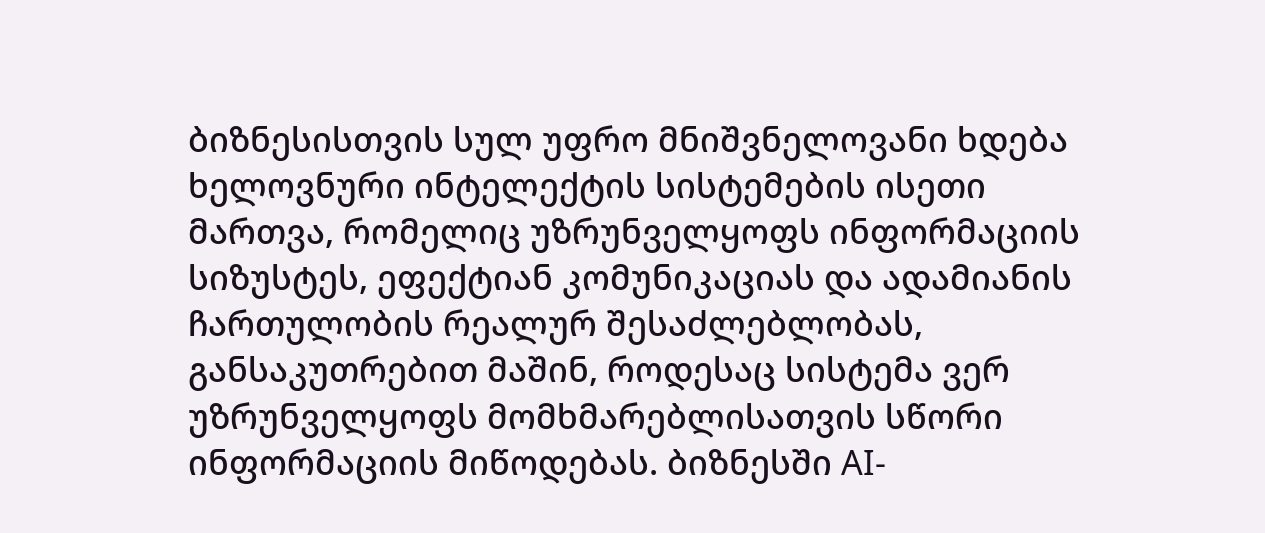ბიზნესისთვის სულ უფრო მნიშვნელოვანი ხდება ხელოვნური ინტელექტის სისტემების ისეთი მართვა, რომელიც უზრუნველყოფს ინფორმაციის სიზუსტეს, ეფექტიან კომუნიკაციას და ადამიანის ჩართულობის რეალურ შესაძლებლობას, განსაკუთრებით მაშინ, როდესაც სისტემა ვერ უზრუნველყოფს მომხმარებლისათვის სწორი ინფორმაციის მიწოდებას. ბიზნესში AI-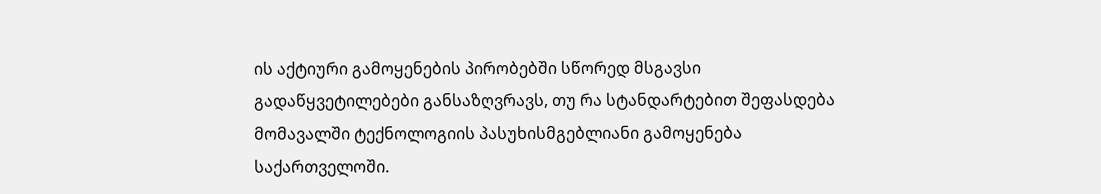ის აქტიური გამოყენების პირობებში სწორედ მსგავსი გადაწყვეტილებები განსაზღვრავს, თუ რა სტანდარტებით შეფასდება მომავალში ტექნოლოგიის პასუხისმგებლიანი გამოყენება საქართველოში.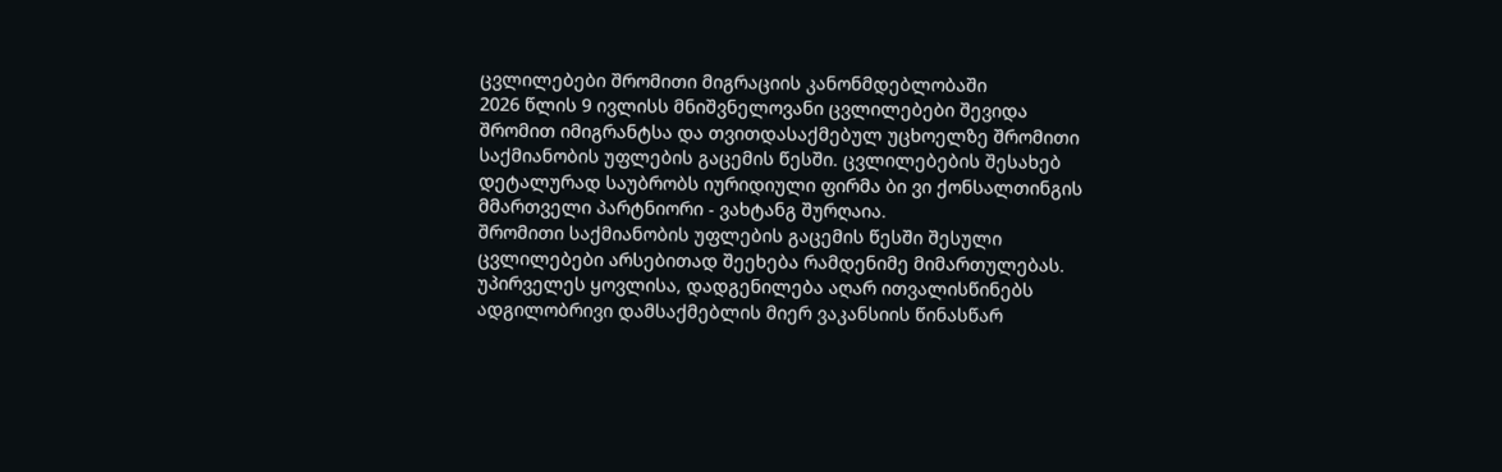ცვლილებები შრომითი მიგრაციის კანონმდებლობაში
2026 წლის 9 ივლისს მნიშვნელოვანი ცვლილებები შევიდა შრომით იმიგრანტსა და თვითდასაქმებულ უცხოელზე შრომითი საქმიანობის უფლების გაცემის წესში. ცვლილებების შესახებ დეტალურად საუბრობს იურიდიული ფირმა ბი ვი ქონსალთინგის მმართველი პარტნიორი - ვახტანგ შურღაია.
შრომითი საქმიანობის უფლების გაცემის წესში შესული ცვლილებები არსებითად შეეხება რამდენიმე მიმართულებას. უპირველეს ყოვლისა, დადგენილება აღარ ითვალისწინებს ადგილობრივი დამსაქმებლის მიერ ვაკანსიის წინასწარ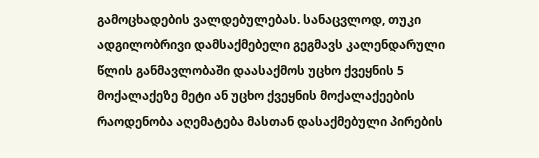გამოცხადების ვალდებულებას. სანაცვლოდ, თუკი ადგილობრივი დამსაქმებელი გეგმავს კალენდარული წლის განმავლობაში დაასაქმოს უცხო ქვეყნის 5 მოქალაქეზე მეტი ან უცხო ქვეყნის მოქალაქეების რაოდენობა აღემატება მასთან დასაქმებული პირების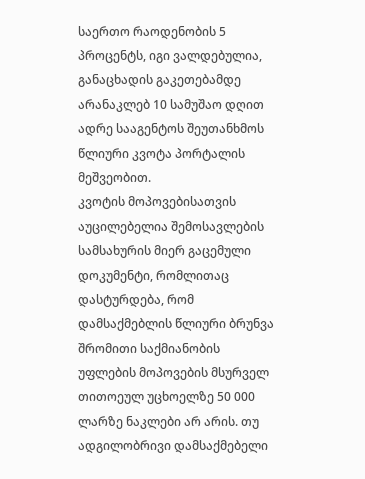საერთო რაოდენობის 5 პროცენტს, იგი ვალდებულია, განაცხადის გაკეთებამდე არანაკლებ 10 სამუშაო დღით ადრე სააგენტოს შეუთანხმოს წლიური კვოტა პორტალის მეშვეობით.
კვოტის მოპოვებისათვის აუცილებელია შემოსავლების სამსახურის მიერ გაცემული დოკუმენტი, რომლითაც დასტურდება, რომ დამსაქმებლის წლიური ბრუნვა შრომითი საქმიანობის უფლების მოპოვების მსურველ თითოეულ უცხოელზე 50 000 ლარზე ნაკლები არ არის. თუ ადგილობრივი დამსაქმებელი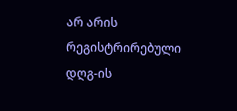არ არის რეგისტრირებული დღგ-ის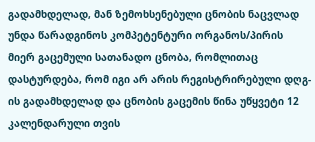გადამხდელად, მან ზემოხსენებული ცნობის ნაცვლად უნდა წარადგინოს კომპეტენტური ორგანოს/პირის მიერ გაცემული სათანადო ცნობა, რომლითაც დასტურდება, რომ იგი არ არის რეგისტრირებული დღგ-ის გადამხდელად და ცნობის გაცემის წინა უწყვეტი 12 კალენდარული თვის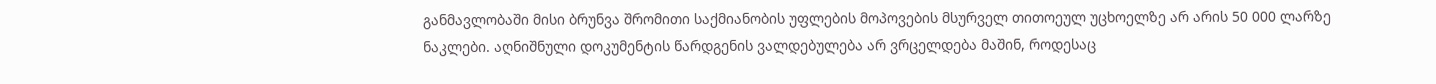განმავლობაში მისი ბრუნვა შრომითი საქმიანობის უფლების მოპოვების მსურველ თითოეულ უცხოელზე არ არის 50 000 ლარზე ნაკლები. აღნიშნული დოკუმენტის წარდგენის ვალდებულება არ ვრცელდება მაშინ, როდესაც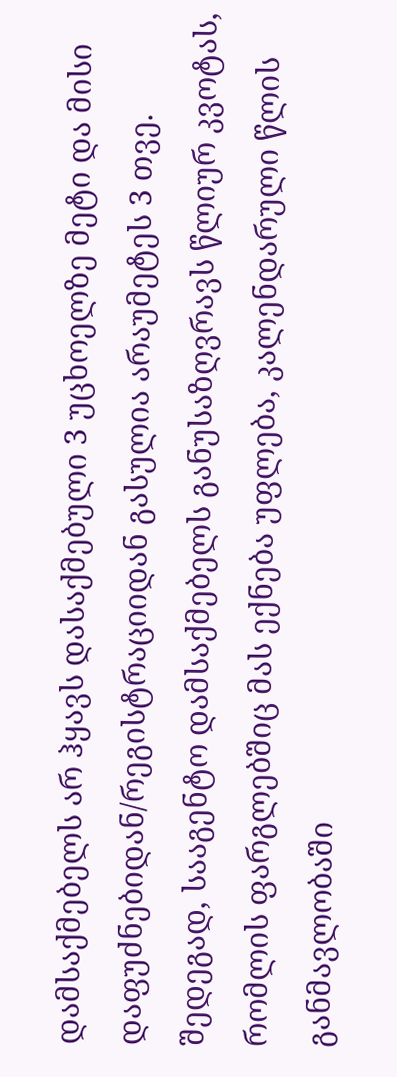დამსაქმებელს არ ჰყავს დასაქმებული 3 უცხოელზე მეტი და მისი დაფუძნებიდან/რეგისტრაციიდან გასულია არაუმეტეს 3 თვე.
შედეგად, სააგენტო დამსაქმებელს განუსაზღვრავს წლიურ კვოტას, რომლის ფარგლებშიც მას ექნება უფლება, კალენდარული წლის განმავლობაში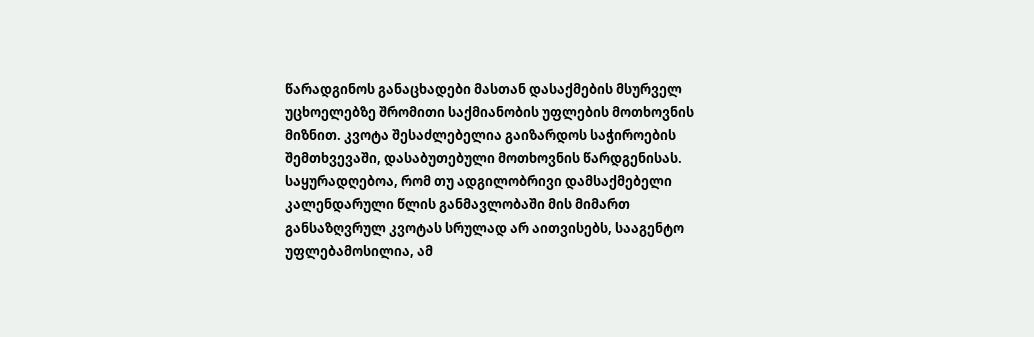წარადგინოს განაცხადები მასთან დასაქმების მსურველ უცხოელებზე შრომითი საქმიანობის უფლების მოთხოვნის მიზნით. კვოტა შესაძლებელია გაიზარდოს საჭიროების შემთხვევაში, დასაბუთებული მოთხოვნის წარდგენისას.
საყურადღებოა, რომ თუ ადგილობრივი დამსაქმებელი კალენდარული წლის განმავლობაში მის მიმართ განსაზღვრულ კვოტას სრულად არ აითვისებს, სააგენტო უფლებამოსილია, ამ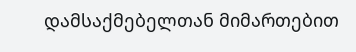დამსაქმებელთან მიმართებით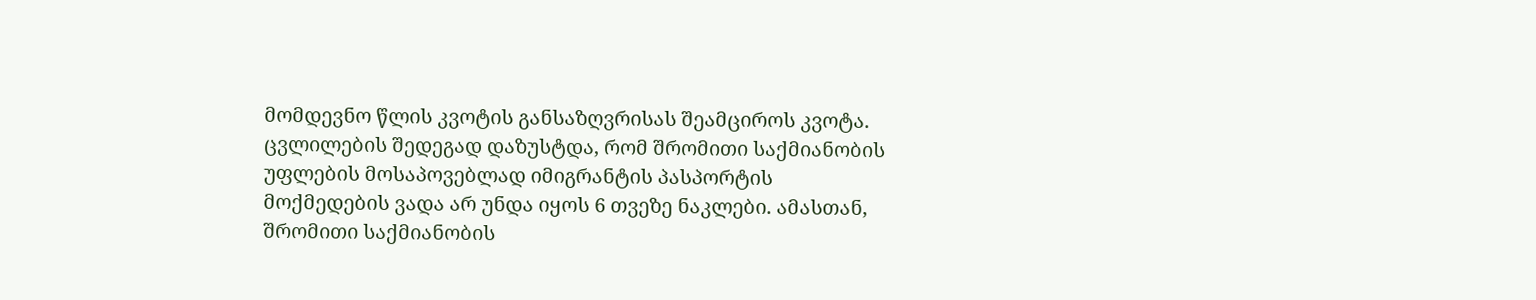მომდევნო წლის კვოტის განსაზღვრისას შეამციროს კვოტა.
ცვლილების შედეგად დაზუსტდა, რომ შრომითი საქმიანობის უფლების მოსაპოვებლად იმიგრანტის პასპორტის მოქმედების ვადა არ უნდა იყოს 6 თვეზე ნაკლები. ამასთან, შრომითი საქმიანობის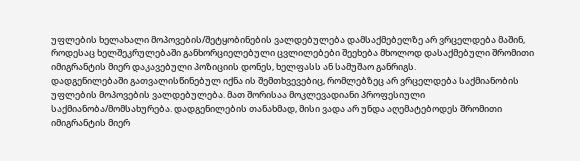უფლების ხელახალი მოპოვების/შეტყობინების ვალდებულება დამსაქმებელზე არ ვრცელდება მაშინ, როდესაც ხელშეკრულებაში განხორციელებული ცვლილებები შეეხება მხოლოდ დასაქმებული შრომითი იმიგრანტის მიერ დაკავებული პოზიციის დონეს, ხელფასს ან სამუშაო განრიგს.
დადგენილებაში გათვალისწინებულ იქნა ის შემთხვევებიც, რომლებზეც არ ვრცელდება საქმიანობის უფლების მოპოვების ვალდებულება. მათ შორისაა მოკლევადიანი პროფესიული საქმიანობა/მომსახურება. დადგენილების თანახმად, მისი ვადა არ უნდა აღემატებოდეს შრომითი იმიგრანტის მიერ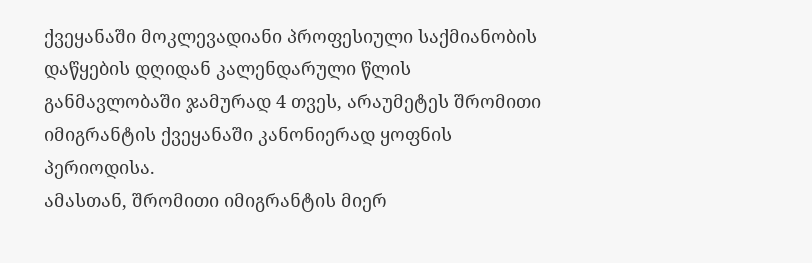ქვეყანაში მოკლევადიანი პროფესიული საქმიანობის დაწყების დღიდან კალენდარული წლის განმავლობაში ჯამურად 4 თვეს, არაუმეტეს შრომითი იმიგრანტის ქვეყანაში კანონიერად ყოფნის პერიოდისა.
ამასთან, შრომითი იმიგრანტის მიერ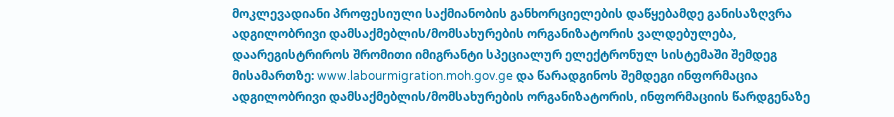მოკლევადიანი პროფესიული საქმიანობის განხორციელების დაწყებამდე განისაზღვრა ადგილობრივი დამსაქმებლის/მომსახურების ორგანიზატორის ვალდებულება, დაარეგისტრიროს შრომითი იმიგრანტი სპეციალურ ელექტრონულ სისტემაში შემდეგ მისამართზე: www.labourmigration.moh.gov.ge და წარადგინოს შემდეგი ინფორმაცია ადგილობრივი დამსაქმებლის/მომსახურების ორგანიზატორის, ინფორმაციის წარდგენაზე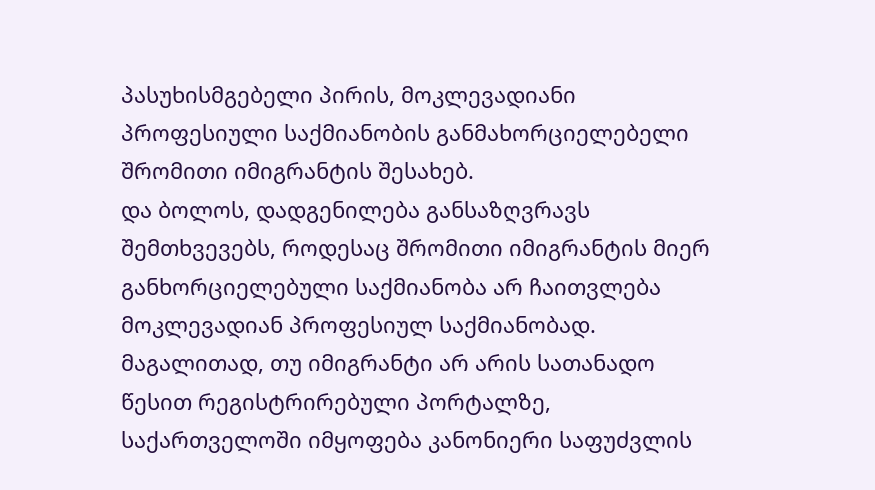პასუხისმგებელი პირის, მოკლევადიანი პროფესიული საქმიანობის განმახორციელებელი შრომითი იმიგრანტის შესახებ.
და ბოლოს, დადგენილება განსაზღვრავს შემთხვევებს, როდესაც შრომითი იმიგრანტის მიერ განხორციელებული საქმიანობა არ ჩაითვლება მოკლევადიან პროფესიულ საქმიანობად. მაგალითად, თუ იმიგრანტი არ არის სათანადო წესით რეგისტრირებული პორტალზე, საქართველოში იმყოფება კანონიერი საფუძვლის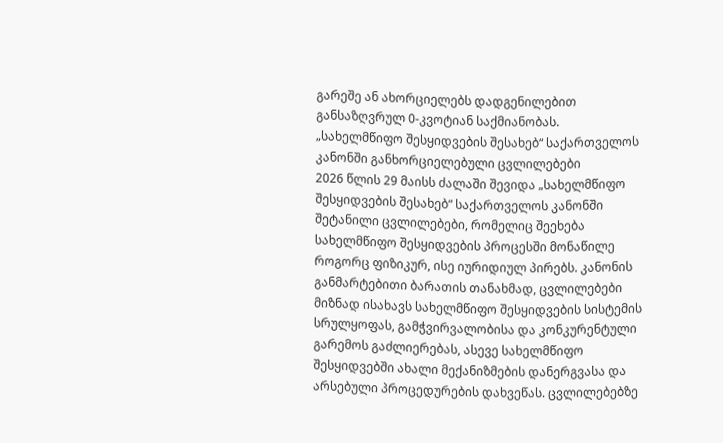გარეშე ან ახორციელებს დადგენილებით განსაზღვრულ 0-კვოტიან საქმიანობას.
„სახელმწიფო შესყიდვების შესახებ“ საქართველოს კანონში განხორციელებული ცვლილებები
2026 წლის 29 მაისს ძალაში შევიდა „სახელმწიფო შესყიდვების შესახებ“ საქართველოს კანონში შეტანილი ცვლილებები, რომელიც შეეხება სახელმწიფო შესყიდვების პროცესში მონაწილე როგორც ფიზიკურ, ისე იურიდიულ პირებს. კანონის განმარტებითი ბარათის თანახმად, ცვლილებები მიზნად ისახავს სახელმწიფო შესყიდვების სისტემის სრულყოფას, გამჭვირვალობისა და კონკურენტული გარემოს გაძლიერებას, ასევე სახელმწიფო შესყიდვებში ახალი მექანიზმების დანერგვასა და არსებული პროცედურების დახვეწას. ცვლილებებზე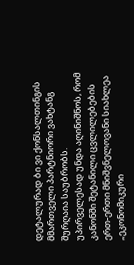დეტალურად ბი ვი ქონსალთინგის მმართველი პარტნიორი ვახტანგ შურღაია საუბრობს.
უპირველესად უნდა აღინიშნოს, რომ კანონში შეტანილი ცვლილებების ერთ-ერთი მნიშვნელოვანი სიახლეა „ეკონომიკური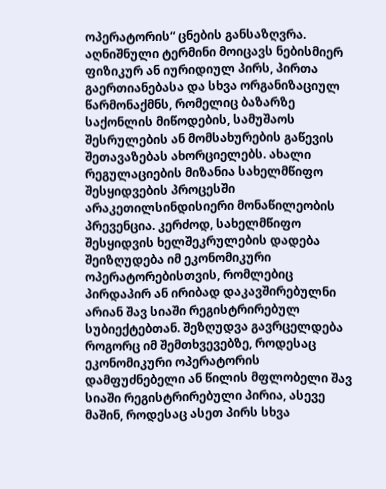ოპერატორის“ ცნების განსაზღვრა. აღნიშნული ტერმინი მოიცავს ნებისმიერ ფიზიკურ ან იურიდიულ პირს, პირთა გაერთიანებასა და სხვა ორგანიზაციულ წარმონაქმნს, რომელიც ბაზარზე საქონლის მიწოდების, სამუშაოს შესრულების ან მომსახურების გაწევის შეთავაზებას ახორციელებს. ახალი რეგულაციების მიზანია სახელმწიფო შესყიდვების პროცესში არაკეთილსინდისიერი მონაწილეობის პრევენცია. კერძოდ, სახელმწიფო შესყიდვის ხელშეკრულების დადება შეიზღუდება იმ ეკონომიკური ოპერატორებისთვის, რომლებიც პირდაპირ ან ირიბად დაკავშირებულნი არიან შავ სიაში რეგისტრირებულ სუბიექტებთან. შეზღუდვა გავრცელდება როგორც იმ შემთხვევებზე, როდესაც ეკონომიკური ოპერატორის დამფუძნებელი ან წილის მფლობელი შავ სიაში რეგისტრირებული პირია, ასევე მაშინ, როდესაც ასეთ პირს სხვა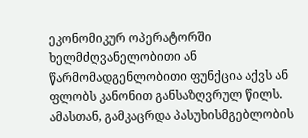ეკონომიკურ ოპერატორში ხელმძღვანელობითი ან წარმომადგენლობითი ფუნქცია აქვს ან ფლობს კანონით განსაზღვრულ წილს.
ამასთან, გამკაცრდა პასუხისმგებლობის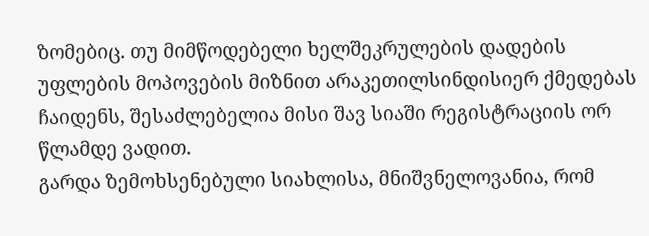ზომებიც. თუ მიმწოდებელი ხელშეკრულების დადების უფლების მოპოვების მიზნით არაკეთილსინდისიერ ქმედებას ჩაიდენს, შესაძლებელია მისი შავ სიაში რეგისტრაციის ორ წლამდე ვადით.
გარდა ზემოხსენებული სიახლისა, მნიშვნელოვანია, რომ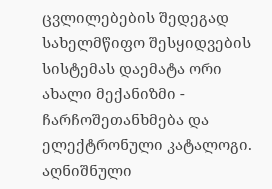ცვლილებების შედეგად სახელმწიფო შესყიდვების სისტემას დაემატა ორი ახალი მექანიზმი - ჩარჩოშეთანხმება და ელექტრონული კატალოგი. აღნიშნული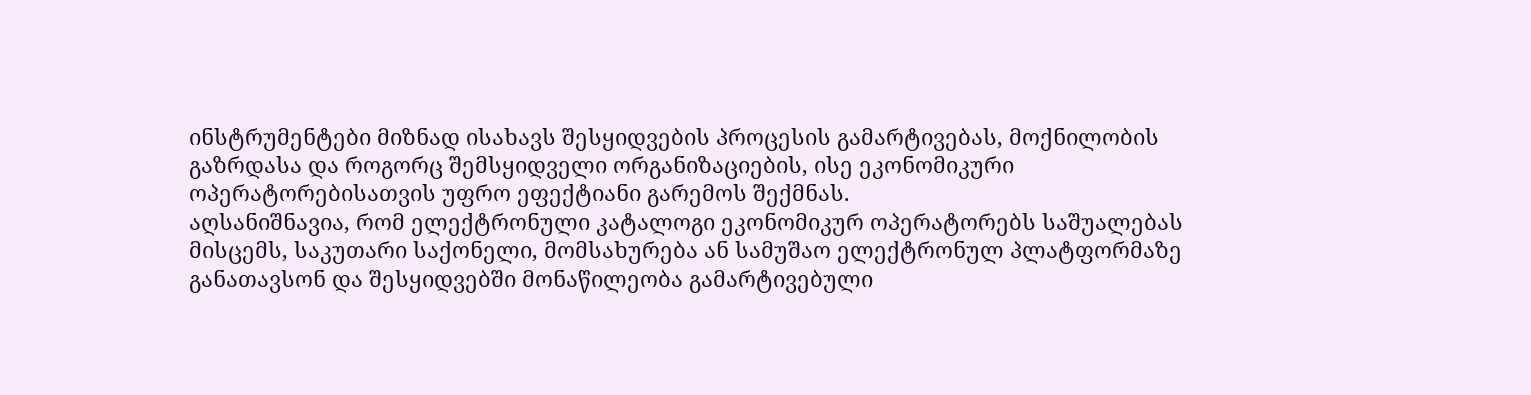ინსტრუმენტები მიზნად ისახავს შესყიდვების პროცესის გამარტივებას, მოქნილობის გაზრდასა და როგორც შემსყიდველი ორგანიზაციების, ისე ეკონომიკური ოპერატორებისათვის უფრო ეფექტიანი გარემოს შექმნას.
აღსანიშნავია, რომ ელექტრონული კატალოგი ეკონომიკურ ოპერატორებს საშუალებას მისცემს, საკუთარი საქონელი, მომსახურება ან სამუშაო ელექტრონულ პლატფორმაზე განათავსონ და შესყიდვებში მონაწილეობა გამარტივებული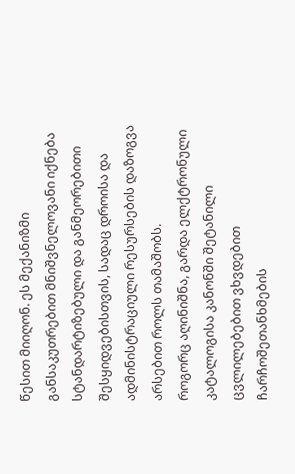წესით მიიღონ. ეს მექანიზმი განსაკუთრებით მნიშვნელოვანი იქნება სტანდარტიზებული და განმეორებითი შესყიდვებისთვის, სადაც დროისა და ადმინისტრაციული რესურსების დაზოგვა არსებით როლს თამაშობს.
როგორც აღინიშნა, გარდა ელქტრონული კატალოგისა კანონში შეტანილი ცვლილებებით ვხვდებით ჩარჩოშეთანხმების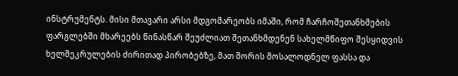ინსტრუმენტს. მისი მთავარი არსი მდგომარეობს იმაში, რომ ჩარჩოშეთანხმების ფარგლებში მხარეებს წინასწარ შეუძლიათ შეთანხმდენენ სახელმწიფო შესყიდვის ხელშეკრულების ძირითად პირობებზე, მათ შორის მოსალოდნელ ფასსა და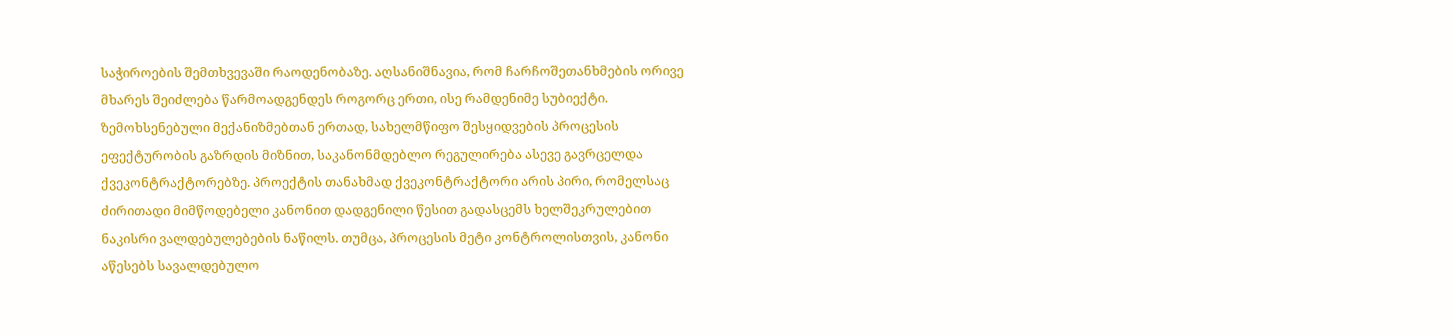საჭიროების შემთხვევაში რაოდენობაზე. აღსანიშნავია, რომ ჩარჩოშეთანხმების ორივე მხარეს შეიძლება წარმოადგენდეს როგორც ერთი, ისე რამდენიმე სუბიექტი.
ზემოხსენებული მექანიზმებთან ერთად, სახელმწიფო შესყიდვების პროცესის ეფექტურობის გაზრდის მიზნით, საკანონმდებლო რეგულირება ასევე გავრცელდა ქვეკონტრაქტორებზე. პროექტის თანახმად ქვეკონტრაქტორი არის პირი, რომელსაც ძირითადი მიმწოდებელი კანონით დადგენილი წესით გადასცემს ხელშეკრულებით ნაკისრი ვალდებულებების ნაწილს. თუმცა, პროცესის მეტი კონტროლისთვის, კანონი აწესებს სავალდებულო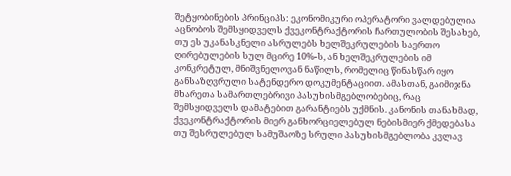შეტყობინების პრინციპს: ეკონომიკური ოპერატორი ვალდებულია აცნობოს შემსყიდველს ქვეკონტრაქტორის ჩართულობის შესახებ, თუ ეს უკანასკნელი ასრულებს ხელშეკრულების საერთო ღირებულების სულ მცირე 10%-ს, ან ხელშეკრულების იმ კონკრეტულ, მნიშვნელოვან ნაწილს, რომელიც წინასწარ იყო განსაზღვრული სატენდერო დოკუმენტაციით. ამასთან, გაიმიჯნა მხარეთა სამართლებრივი პასუხისმგებლობებიც, რაც შემსყიდველს დამატებით გარანტიებს უქმნის. კანონის თანახმად, ქვეკონტრაქტორის მიერ განხორციელებულ ნებისმიერ ქმედებასა თუ შესრულებულ სამუშაოზე სრული პასუხისმგებლობა კვლავ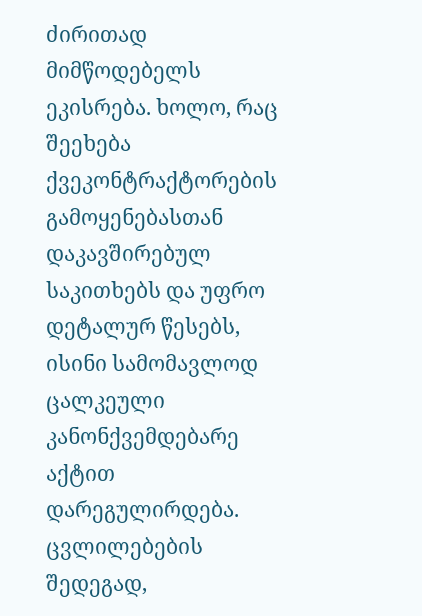ძირითად მიმწოდებელს ეკისრება. ხოლო, რაც შეეხება ქვეკონტრაქტორების გამოყენებასთან დაკავშირებულ საკითხებს და უფრო დეტალურ წესებს, ისინი სამომავლოდ ცალკეული კანონქვემდებარე აქტით დარეგულირდება.
ცვლილებების შედეგად,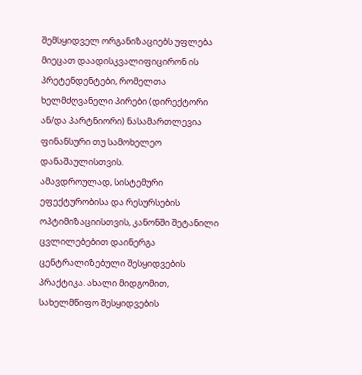შემსყიდველ ორგანიზაციებს უფლება მიეცათ დაადისკვალიფიცირონ ის პრეტენდენტები, რომელთა ხელმძღვანელი პირები (დირექტორი ან/და პარტნიორი) ნასამართლევია ფინანსური თუ სამოხელეო დანაშაულისთვის.
ამავდროულად, სისტემური ეფექტურობისა და რესურსების ოპტიმიზაციისთვის, კანონში შეტანილი ცვლილებებით დაინერგა ცენტრალიზებული შესყიდვების პრაქტიკა. ახალი მიდგომით, სახელმწიფო შესყიდვების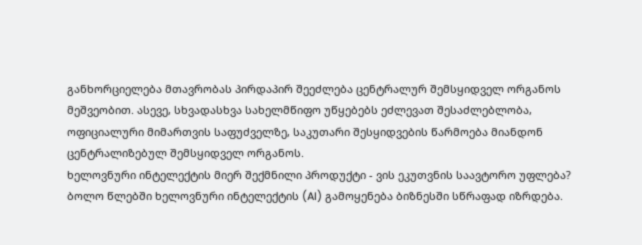განხორციელება მთავრობას პირდაპირ შეეძლება ცენტრალურ შემსყიდველ ორგანოს მეშვეობით. ასევე, სხვადასხვა სახელმწიფო უწყებებს ეძლევათ შესაძლებლობა, ოფიციალური მიმართვის საფუძველზე, საკუთარი შესყიდვების წარმოება მიანდონ ცენტრალიზებულ შემსყიდველ ორგანოს.
ხელოვნური ინტელექტის მიერ შექმნილი პროდუქტი - ვის ეკუთვნის საავტორო უფლება?
ბოლო წლებში ხელოვნური ინტელექტის (AI) გამოყენება ბიზნესში სწრაფად იზრდება.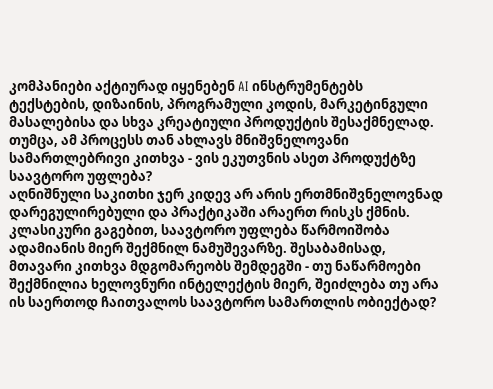კომპანიები აქტიურად იყენებენ AI ინსტრუმენტებს ტექსტების, დიზაინის, პროგრამული კოდის, მარკეტინგული მასალებისა და სხვა კრეატიული პროდუქტის შესაქმნელად. თუმცა, ამ პროცესს თან ახლავს მნიშვნელოვანი სამართლებრივი კითხვა - ვის ეკუთვნის ასეთ პროდუქტზე საავტორო უფლება?
აღნიშნული საკითხი ჯერ კიდევ არ არის ერთმნიშვნელოვნად დარეგულირებული და პრაქტიკაში არაერთ რისკს ქმნის. კლასიკური გაგებით, საავტორო უფლება წარმოიშობა ადამიანის მიერ შექმნილ ნამუშევარზე. შესაბამისად, მთავარი კითხვა მდგომარეობს შემდეგში - თუ ნაწარმოები შექმნილია ხელოვნური ინტელექტის მიერ, შეიძლება თუ არა ის საერთოდ ჩაითვალოს საავტორო სამართლის ობიექტად?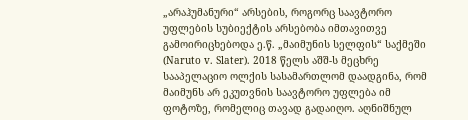„არაჰუმანური“ არსების, როგორც საავტორო უფლების სუბიექტის არსებობა იმთავითვე გამოირიცხებოდა ე.წ. „მაიმუნის სელფის“ საქმეში (Naruto v. Slater). 2018 წელს აშშ-ს მეცხრე სააპელაციო ოლქის სასამართლომ დაადგინა, რომ მაიმუნს არ ეკუთვნის საავტორო უფლება იმ ფოტოზე, რომელიც თავად გადაიღო. აღნიშნულ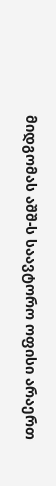მიდგომას აშშ-ს საავტორო ოფისი არაერთ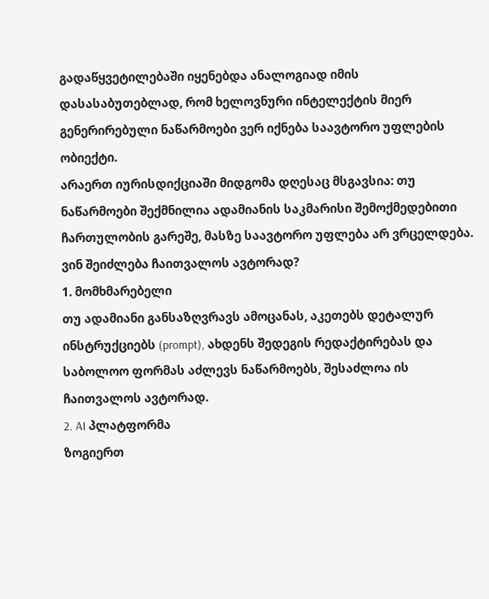გადაწყვეტილებაში იყენებდა ანალოგიად იმის დასასაბუთებლად, რომ ხელოვნური ინტელექტის მიერ გენერირებული ნაწარმოები ვერ იქნება საავტორო უფლების ობიექტი.
არაერთ იურისდიქციაში მიდგომა დღესაც მსგავსია: თუ ნაწარმოები შექმნილია ადამიანის საკმარისი შემოქმედებითი ჩართულობის გარეშე, მასზე საავტორო უფლება არ ვრცელდება.
ვინ შეიძლება ჩაითვალოს ავტორად?
1. მომხმარებელი
თუ ადამიანი განსაზღვრავს ამოცანას, აკეთებს დეტალურ ინსტრუქციებს (prompt), ახდენს შედეგის რედაქტირებას და საბოლოო ფორმას აძლევს ნაწარმოებს, შესაძლოა ის ჩაითვალოს ავტორად.
2. AI პლატფორმა
ზოგიერთ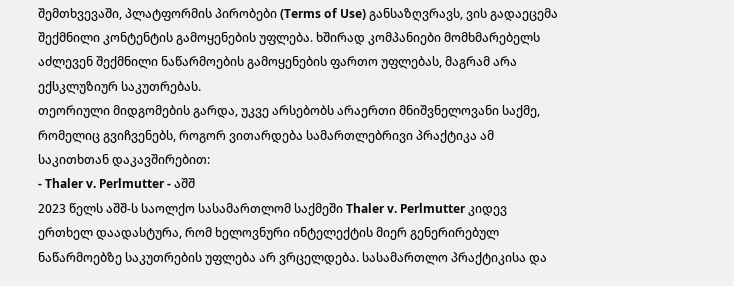შემთხვევაში, პლატფორმის პირობები (Terms of Use) განსაზღვრავს, ვის გადაეცემა შექმნილი კონტენტის გამოყენების უფლება. ხშირად კომპანიები მომხმარებელს აძლევენ შექმნილი ნაწარმოების გამოყენების ფართო უფლებას, მაგრამ არა ექსკლუზიურ საკუთრებას.
თეორიული მიდგომების გარდა, უკვე არსებობს არაერთი მნიშვნელოვანი საქმე, რომელიც გვიჩვენებს, როგორ ვითარდება სამართლებრივი პრაქტიკა ამ საკითხთან დაკავშირებით:
- Thaler v. Perlmutter - აშშ
2023 წელს აშშ-ს საოლქო სასამართლომ საქმეში Thaler v. Perlmutter კიდევ ერთხელ დაადასტურა, რომ ხელოვნური ინტელექტის მიერ გენერირებულ ნაწარმოებზე საკუთრების უფლება არ ვრცელდება. სასამართლო პრაქტიკისა და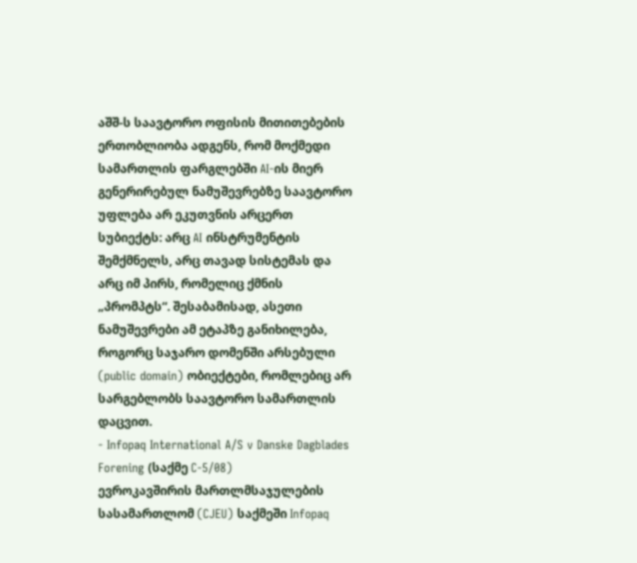აშშ-ს საავტორო ოფისის მითითებების ერთობლიობა ადგენს, რომ მოქმედი სამართლის ფარგლებში AI-ის მიერ გენერირებულ ნამუშევრებზე საავტორო უფლება არ ეკუთვნის არცერთ სუბიექტს: არც AI ინსტრუმენტის შემქმნელს, არც თავად სისტემას და არც იმ პირს, რომელიც ქმნის „პრომპტს“. შესაბამისად, ასეთი ნამუშევრები ამ ეტაპზე განიხილება, როგორც საჯარო დომენში არსებული (public domain) ობიექტები, რომლებიც არ სარგებლობს საავტორო სამართლის დაცვით.
- Infopaq International A/S v Danske Dagblades Forening (საქმე C-5/08)
ევროკავშირის მართლმსაჯულების სასამართლომ (CJEU) საქმეში Infopaq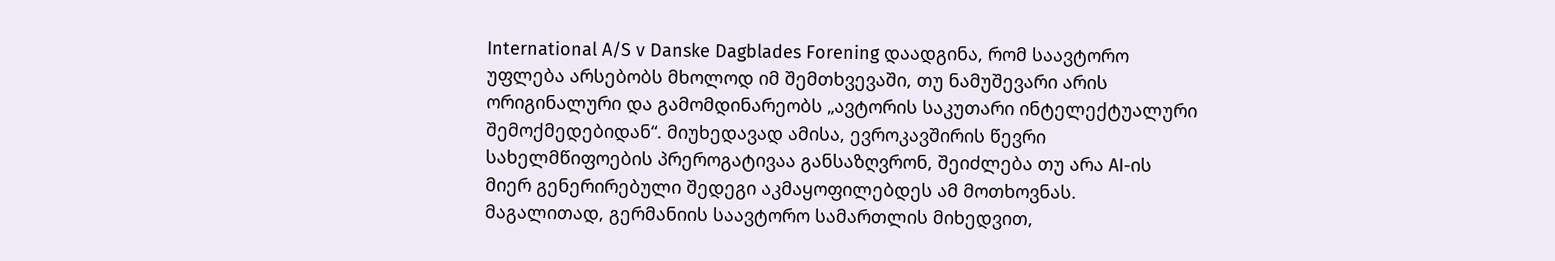International A/S v Danske Dagblades Forening დაადგინა, რომ საავტორო უფლება არსებობს მხოლოდ იმ შემთხვევაში, თუ ნამუშევარი არის ორიგინალური და გამომდინარეობს „ავტორის საკუთარი ინტელექტუალური შემოქმედებიდან“. მიუხედავად ამისა, ევროკავშირის წევრი სახელმწიფოების პრეროგატივაა განსაზღვრონ, შეიძლება თუ არა AI-ის მიერ გენერირებული შედეგი აკმაყოფილებდეს ამ მოთხოვნას.
მაგალითად, გერმანიის საავტორო სამართლის მიხედვით,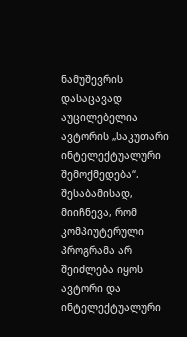ნამუშევრის დასაცავად აუცილებელია ავტორის „საკუთარი ინტელექტუალური შემოქმედება“. შესაბამისად, მიიჩნევა, რომ კომპიუტერული პროგრამა არ შეიძლება იყოს ავტორი და ინტელექტუალური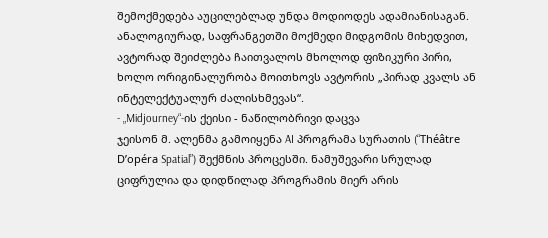შემოქმედება აუცილებლად უნდა მოდიოდეს ადამიანისაგან. ანალოგიურად, საფრანგეთში მოქმედი მიდგომის მიხედვით, ავტორად შეიძლება ჩაითვალოს მხოლოდ ფიზიკური პირი, ხოლო ორიგინალურობა მოითხოვს ავტორის „პირად კვალს ან ინტელექტუალურ ძალისხმევას“.
- „Midjourney“-ის ქეისი - ნაწილობრივი დაცვა
ჯეისონ მ. ალენმა გამოიყენა AI პროგრამა სურათის (“Théâtre D’opéra Spatial”) შექმნის პროცესში. ნამუშევარი სრულად ციფრულია და დიდწილად პროგრამის მიერ არის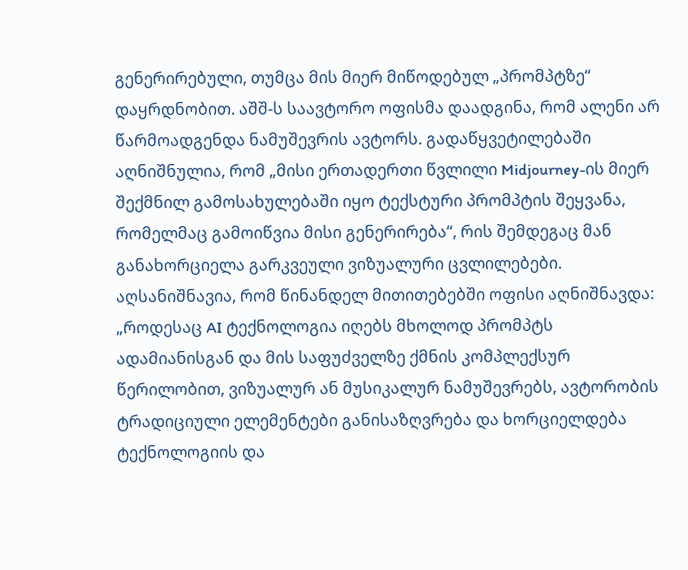გენერირებული, თუმცა მის მიერ მიწოდებულ „პრომპტზე“ დაყრდნობით. აშშ-ს საავტორო ოფისმა დაადგინა, რომ ალენი არ წარმოადგენდა ნამუშევრის ავტორს. გადაწყვეტილებაში აღნიშნულია, რომ „მისი ერთადერთი წვლილი Midjourney-ის მიერ შექმნილ გამოსახულებაში იყო ტექსტური პრომპტის შეყვანა, რომელმაც გამოიწვია მისი გენერირება“, რის შემდეგაც მან განახორციელა გარკვეული ვიზუალური ცვლილებები.
აღსანიშნავია, რომ წინანდელ მითითებებში ოფისი აღნიშნავდა: „როდესაც AI ტექნოლოგია იღებს მხოლოდ პრომპტს ადამიანისგან და მის საფუძველზე ქმნის კომპლექსურ წერილობით, ვიზუალურ ან მუსიკალურ ნამუშევრებს, ავტორობის ტრადიციული ელემენტები განისაზღვრება და ხორციელდება ტექნოლოგიის და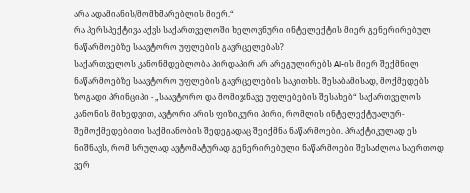არა ადამიანის/მომხმარებლის მიერ.“
რა პერსპექტივა აქვს საქართველოში ხელოვნური ინტელექტის მიერ გენერირებულ ნაწარმოებზე საავტორო უფლების გავრცელებას?
საქართველოს კანონმდებლობა პირდაპირ არ არეგულირებს AI-ის მიერ შექმნილ ნაწარმოებზე საავტორო უფლების გავრცელების საკითხს. შესაბამისად, მოქმედებს ზოგადი პრინციპი - „საავტორო და მომიჯნავე უფლებების შესახებ“ საქართველოს კანონის მიხედვით, ავტორი არის ფიზიკური პირი, რომლის ინტელექტუალურ-შემოქმედებითი საქმიანობის შედეგადაც შეიქმნა ნაწარმოები. პრაქტიკულად ეს ნიშნავს, რომ სრულად ავტომატურად გენერირებული ნაწარმოები შესაძლოა საერთოდ ვერ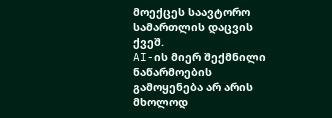მოექცეს საავტორო სამართლის დაცვის ქვეშ.
AI-ის მიერ შექმნილი ნაწარმოების გამოყენება არ არის მხოლოდ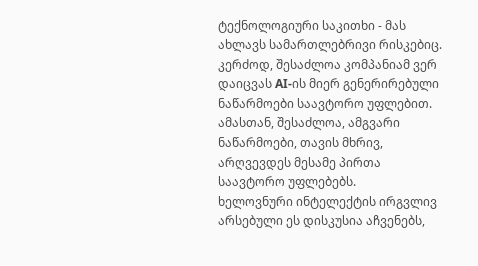ტექნოლოგიური საკითხი - მას ახლავს სამართლებრივი რისკებიც. კერძოდ, შესაძლოა კომპანიამ ვერ დაიცვას AI-ის მიერ გენერირებული ნაწარმოები საავტორო უფლებით. ამასთან, შესაძლოა, ამგვარი ნაწარმოები, თავის მხრივ, არღვევდეს მესამე პირთა საავტორო უფლებებს.
ხელოვნური ინტელექტის ირგვლივ არსებული ეს დისკუსია აჩვენებს,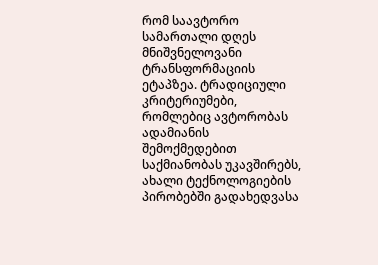რომ საავტორო სამართალი დღეს მნიშვნელოვანი ტრანსფორმაციის ეტაპზეა. ტრადიციული კრიტერიუმები, რომლებიც ავტორობას ადამიანის შემოქმედებით საქმიანობას უკავშირებს, ახალი ტექნოლოგიების პირობებში გადახედვასა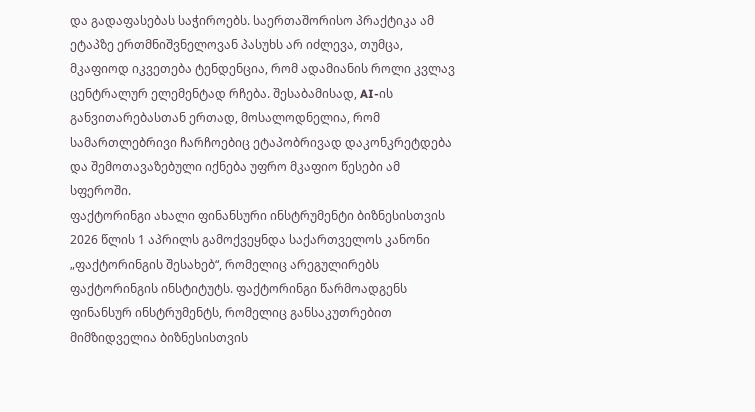და გადაფასებას საჭიროებს. საერთაშორისო პრაქტიკა ამ ეტაპზე ერთმნიშვნელოვან პასუხს არ იძლევა, თუმცა, მკაფიოდ იკვეთება ტენდენცია, რომ ადამიანის როლი კვლავ ცენტრალურ ელემენტად რჩება. შესაბამისად, AI-ის განვითარებასთან ერთად, მოსალოდნელია, რომ სამართლებრივი ჩარჩოებიც ეტაპობრივად დაკონკრეტდება და შემოთავაზებული იქნება უფრო მკაფიო წესები ამ სფეროში.
ფაქტორინგი ახალი ფინანსური ინსტრუმენტი ბიზნესისთვის
2026 წლის 1 აპრილს გამოქვეყნდა საქართველოს კანონი „ფაქტორინგის შესახებ“, რომელიც არეგულირებს ფაქტორინგის ინსტიტუტს. ფაქტორინგი წარმოადგენს ფინანსურ ინსტრუმენტს, რომელიც განსაკუთრებით მიმზიდველია ბიზნესისთვის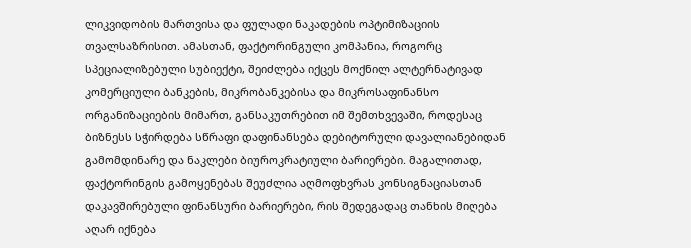ლიკვიდობის მართვისა და ფულადი ნაკადების ოპტიმიზაციის თვალსაზრისით. ამასთან, ფაქტორინგული კომპანია, როგორც სპეციალიზებული სუბიექტი, შეიძლება იქცეს მოქნილ ალტერნატივად კომერციული ბანკების, მიკრობანკებისა და მიკროსაფინანსო ორგანიზაციების მიმართ, განსაკუთრებით იმ შემთხვევაში, როდესაც ბიზნესს სჭირდება სწრაფი დაფინანსება დებიტორული დავალიანებიდან გამომდინარე და ნაკლები ბიუროკრატიული ბარიერები. მაგალითად, ფაქტორინგის გამოყენებას შეუძლია აღმოფხვრას კონსიგნაციასთან დაკავშირებული ფინანსური ბარიერები, რის შედეგადაც თანხის მიღება აღარ იქნება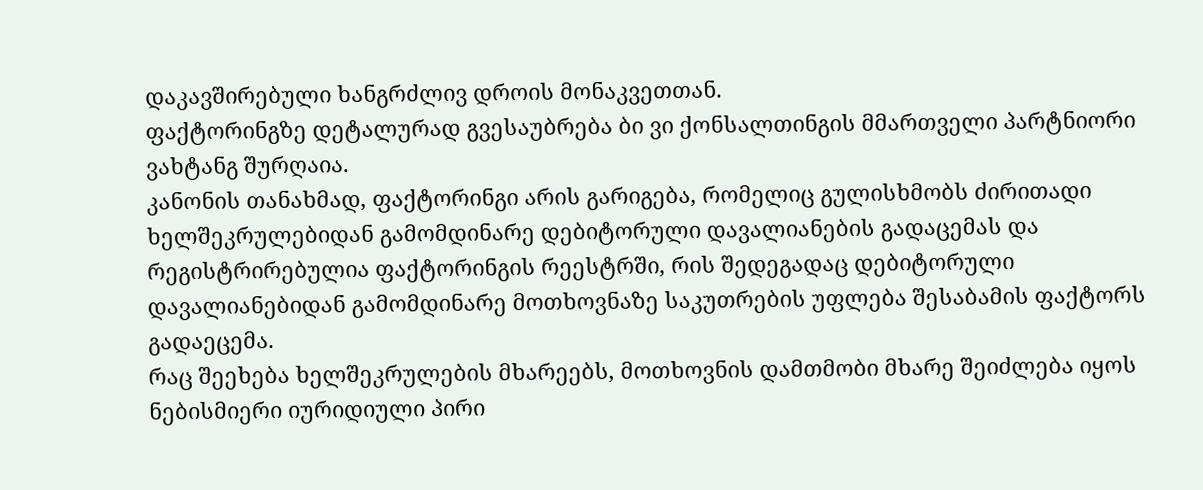დაკავშირებული ხანგრძლივ დროის მონაკვეთთან.
ფაქტორინგზე დეტალურად გვესაუბრება ბი ვი ქონსალთინგის მმართველი პარტნიორი ვახტანგ შურღაია.
კანონის თანახმად, ფაქტორინგი არის გარიგება, რომელიც გულისხმობს ძირითადი ხელშეკრულებიდან გამომდინარე დებიტორული დავალიანების გადაცემას და რეგისტრირებულია ფაქტორინგის რეესტრში, რის შედეგადაც დებიტორული დავალიანებიდან გამომდინარე მოთხოვნაზე საკუთრების უფლება შესაბამის ფაქტორს გადაეცემა.
რაც შეეხება ხელშეკრულების მხარეებს, მოთხოვნის დამთმობი მხარე შეიძლება იყოს ნებისმიერი იურიდიული პირი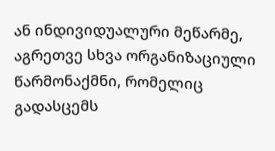ან ინდივიდუალური მეწარმე, აგრეთვე სხვა ორგანიზაციული წარმონაქმნი, რომელიც გადასცემს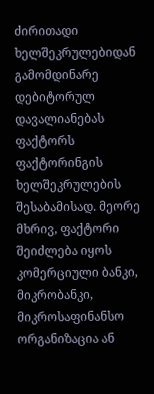ძირითადი ხელშეკრულებიდან გამომდინარე დებიტორულ დავალიანებას ფაქტორს ფაქტორინგის ხელშეკრულების შესაბამისად. მეორე მხრივ, ფაქტორი შეიძლება იყოს კომერციული ბანკი, მიკრობანკი, მიკროსაფინანსო ორგანიზაცია ან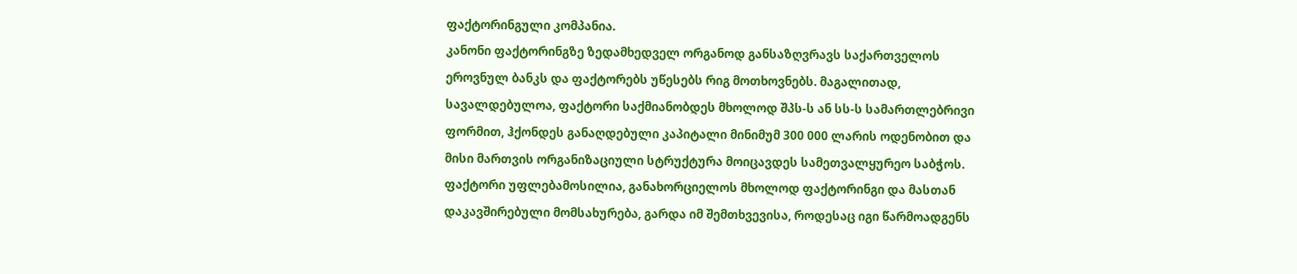ფაქტორინგული კომპანია.
კანონი ფაქტორინგზე ზედამხედველ ორგანოდ განსაზღვრავს საქართველოს ეროვნულ ბანკს და ფაქტორებს უწესებს რიგ მოთხოვნებს. მაგალითად, სავალდებულოა, ფაქტორი საქმიანობდეს მხოლოდ შპს-ს ან სს-ს სამართლებრივი ფორმით, ჰქონდეს განაღდებული კაპიტალი მინიმუმ 300 000 ლარის ოდენობით და მისი მართვის ორგანიზაციული სტრუქტურა მოიცავდეს სამეთვალყურეო საბჭოს.
ფაქტორი უფლებამოსილია, განახორციელოს მხოლოდ ფაქტორინგი და მასთან დაკავშირებული მომსახურება, გარდა იმ შემთხვევისა, როდესაც იგი წარმოადგენს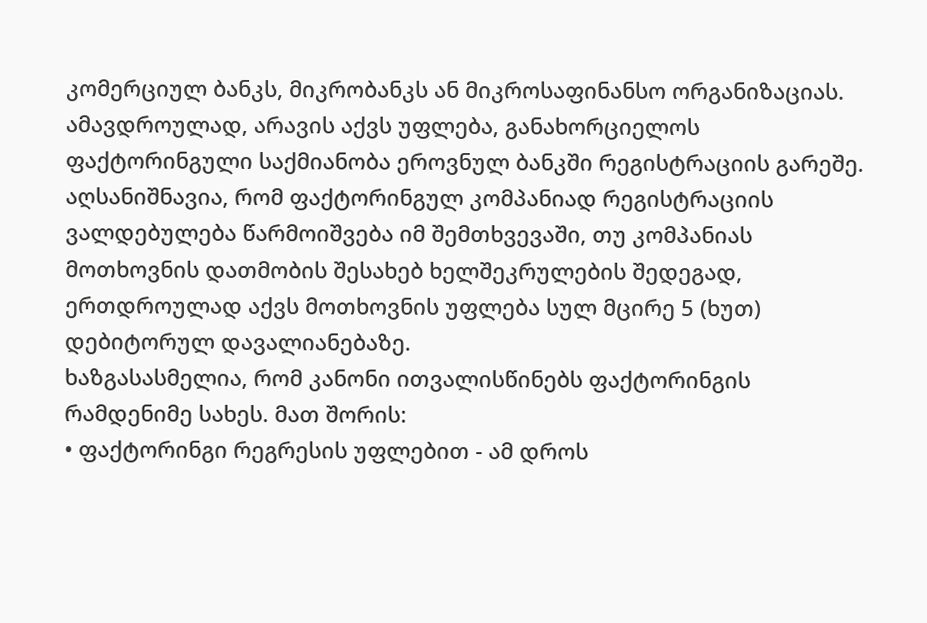კომერციულ ბანკს, მიკრობანკს ან მიკროსაფინანსო ორგანიზაციას. ამავდროულად, არავის აქვს უფლება, განახორციელოს ფაქტორინგული საქმიანობა ეროვნულ ბანკში რეგისტრაციის გარეშე. აღსანიშნავია, რომ ფაქტორინგულ კომპანიად რეგისტრაციის ვალდებულება წარმოიშვება იმ შემთხვევაში, თუ კომპანიას მოთხოვნის დათმობის შესახებ ხელშეკრულების შედეგად, ერთდროულად აქვს მოთხოვნის უფლება სულ მცირე 5 (ხუთ) დებიტორულ დავალიანებაზე.
ხაზგასასმელია, რომ კანონი ითვალისწინებს ფაქტორინგის რამდენიმე სახეს. მათ შორის:
• ფაქტორინგი რეგრესის უფლებით - ამ დროს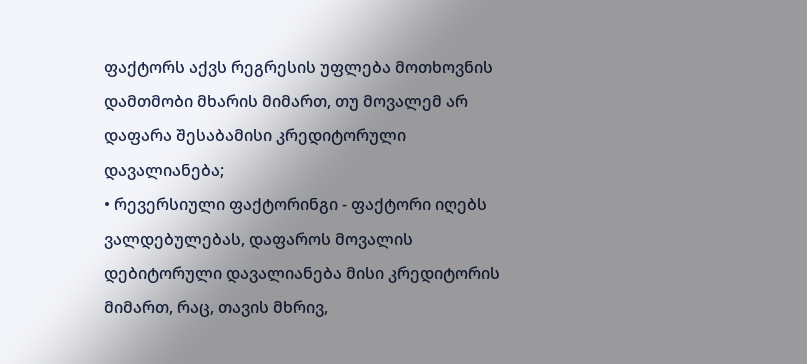ფაქტორს აქვს რეგრესის უფლება მოთხოვნის დამთმობი მხარის მიმართ, თუ მოვალემ არ დაფარა შესაბამისი კრედიტორული დავალიანება;
• რევერსიული ფაქტორინგი - ფაქტორი იღებს ვალდებულებას, დაფაროს მოვალის დებიტორული დავალიანება მისი კრედიტორის მიმართ, რაც, თავის მხრივ,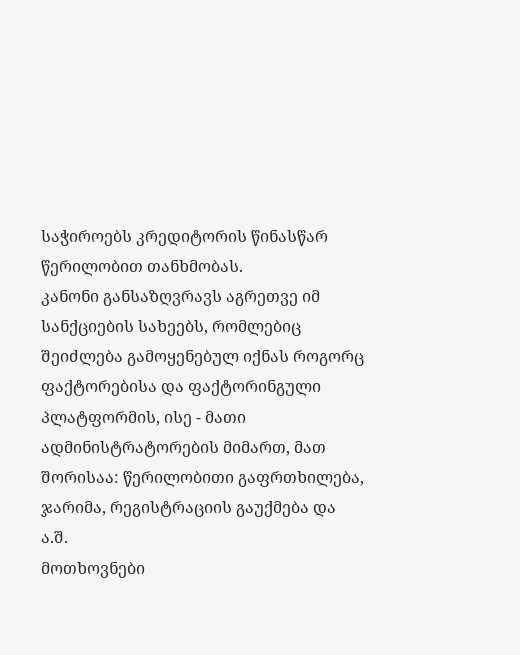საჭიროებს კრედიტორის წინასწარ წერილობით თანხმობას.
კანონი განსაზღვრავს აგრეთვე იმ სანქციების სახეებს, რომლებიც შეიძლება გამოყენებულ იქნას როგორც ფაქტორებისა და ფაქტორინგული პლატფორმის, ისე - მათი ადმინისტრატორების მიმართ, მათ შორისაა: წერილობითი გაფრთხილება, ჯარიმა, რეგისტრაციის გაუქმება და ა.შ.
მოთხოვნები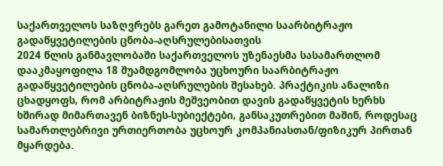საქართველოს საზღვრებს გარეთ გამოტანილი საარბიტრაჟო გადაწყვეტილების ცნობა-აღსრულებისათვის
2024 წლის განმავლობაში საქართველოს უზენაესმა სასამართლომ დააკმაყოფილა 18 შუამდგომლობა უცხოური საარბიტრაჟო გადაწყვეტილების ცნობა-აღსრულების შესახებ. პრაქტიკის ანალიზი ცხადყოფს, რომ არბიტრაჟის მეშვეობით დავის გადაწყვეტის ხერხს ხშირად მიმართავენ ბიზნეს-სუბიექტები, განსაკუთრებით მაშინ, როდესაც სამართლებრივი ურთიერთობა უცხოურ კომპანიასთან/ფიზიკურ პირთან მყარდება.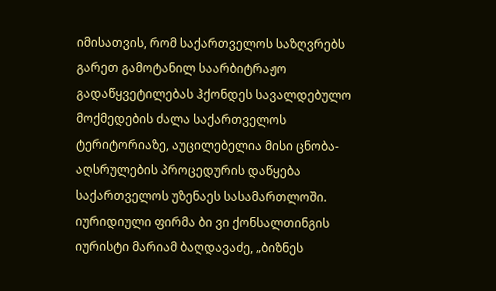იმისათვის, რომ საქართველოს საზღვრებს გარეთ გამოტანილ საარბიტრაჟო გადაწყვეტილებას ჰქონდეს სავალდებულო მოქმედების ძალა საქართველოს ტერიტორიაზე, აუცილებელია მისი ცნობა-აღსრულების პროცედურის დაწყება საქართველოს უზენაეს სასამართლოში.
იურიდიული ფირმა ბი ვი ქონსალთინგის იურისტი მარიამ ბაღდავაძე, „ბიზნეს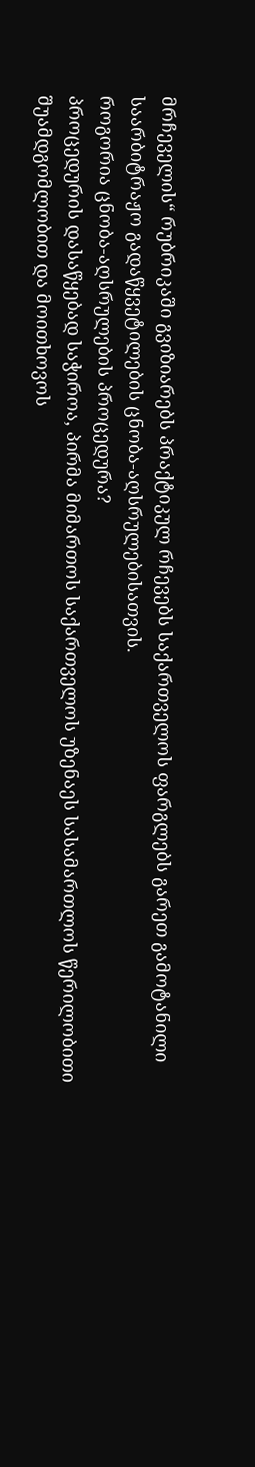მრჩეველის“ რუბრიკაში გვიზიარებს პრაქტიკულ რჩევებს საქართველოს ფარგლებს გარეთ გამოტანილი საარბიტრაჟო გადაწყვეტილების ცნობა-აღსრულებისათვის.
როგორია ცნობა-აღსრულების პროცედურა?
პროცედურის დასაწყებად საჭიროა, პირმა მიმართოს საქართველოს უზენაეს სასამართლოს წერილობითი შუამდგომლობით და მოითხოვოს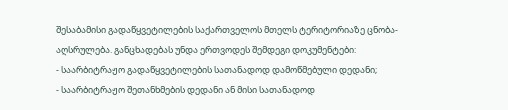შესაბამისი გადაწყვეტილების საქართველოს მთელს ტერიტორიაზე ცნობა-აღსრულება. განცხადებას უნდა ერთვოდეს შემდეგი დოკუმენტები:
- საარბიტრაჟო გადაწყვეტილების სათანადოდ დამოწმებული დედანი;
- საარბიტრაჟო შეთანხმების დედანი ან მისი სათანადოდ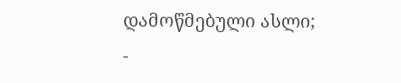დამოწმებული ასლი;
-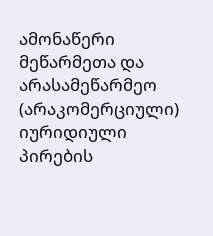ამონაწერი მეწარმეთა და არასამეწარმეო (არაკომერციული) იურიდიული პირების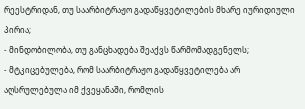რეესტრიდან, თუ საარბიტრაჟო გადაწყვეტილების მხარე იურიდიული პირია;
- მინდობილობა, თუ განცხადება შეაქვს წარმომადგენელს;
- მტკიცებულება, რომ საარბიტრაჟო გადაწყვეტილება არ აღსრულებულა იმ ქვეყანაში, რომლის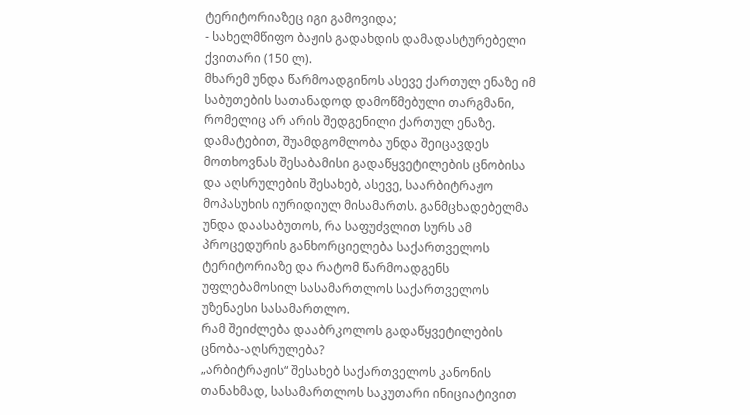ტერიტორიაზეც იგი გამოვიდა;
- სახელმწიფო ბაჟის გადახდის დამადასტურებელი ქვითარი (150 ლ).
მხარემ უნდა წარმოადგინოს ასევე ქართულ ენაზე იმ საბუთების სათანადოდ დამოწმებული თარგმანი, რომელიც არ არის შედგენილი ქართულ ენაზე. დამატებით, შუამდგომლობა უნდა შეიცავდეს მოთხოვნას შესაბამისი გადაწყვეტილების ცნობისა და აღსრულების შესახებ, ასევე, საარბიტრაჟო მოპასუხის იურიდიულ მისამართს. განმცხადებელმა უნდა დაასაბუთოს, რა საფუძვლით სურს ამ პროცედურის განხორციელება საქართველოს ტერიტორიაზე და რატომ წარმოადგენს უფლებამოსილ სასამართლოს საქართველოს უზენაესი სასამართლო.
რამ შეიძლება დააბრკოლოს გადაწყვეტილების ცნობა-აღსრულება?
„არბიტრაჟის“ შესახებ საქართველოს კანონის თანახმად, სასამართლოს საკუთარი ინიციატივით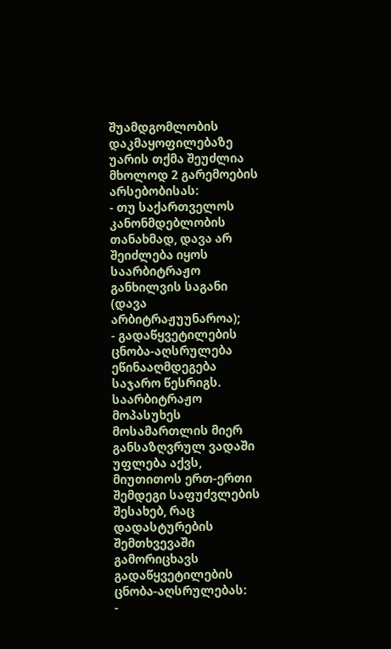შუამდგომლობის დაკმაყოფილებაზე უარის თქმა შეუძლია მხოლოდ 2 გარემოების არსებობისას:
- თუ საქართველოს კანონმდებლობის თანახმად, დავა არ შეიძლება იყოს საარბიტრაჟო განხილვის საგანი (დავა არბიტრაჟუუნაროა);
- გადაწყვეტილების ცნობა-აღსრულება ეწინააღმდეგება საჯარო წესრიგს.
საარბიტრაჟო მოპასუხეს მოსამართლის მიერ განსაზღვრულ ვადაში უფლება აქვს, მიუთითოს ერთ-ერთი შემდეგი საფუძვლების შესახებ, რაც დადასტურების შემთხვევაში გამორიცხავს გადაწყვეტილების ცნობა-აღსრულებას:
-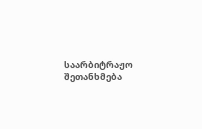საარბიტრაჟო შეთანხმება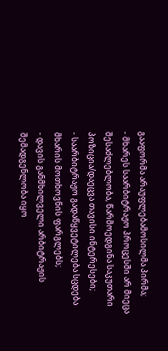გააფორმა არაუფლებამოსილმა პირმა;
- მხარეს საარბიტრაჟო პროცესში არ მიეცა შესაძლებლობა, წარმოედგინა საკუთარი პოზიცია/დაეცვა თავისი ინტერესები;
- საარბიტრაჟო გადაწყვეტილება სცდება მხარის მოთხოვნის ფარგლებს;
- დავის განმხილველი არბიტრაჟის შემადგენლობა იყო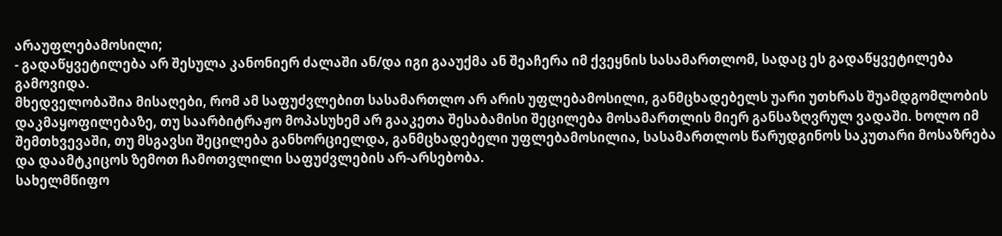არაუფლებამოსილი;
- გადაწყვეტილება არ შესულა კანონიერ ძალაში ან/და იგი გააუქმა ან შეაჩერა იმ ქვეყნის სასამართლომ, სადაც ეს გადაწყვეტილება გამოვიდა.
მხედველობაშია მისაღები, რომ ამ საფუძვლებით სასამართლო არ არის უფლებამოსილი, განმცხადებელს უარი უთხრას შუამდგომლობის დაკმაყოფილებაზე, თუ საარბიტრაჟო მოპასუხემ არ გააკეთა შესაბამისი შეცილება მოსამართლის მიერ განსაზღვრულ ვადაში. ხოლო იმ შემთხვევაში, თუ მსგავსი შეცილება განხორციელდა, განმცხადებელი უფლებამოსილია, სასამართლოს წარუდგინოს საკუთარი მოსაზრება და დაამტკიცოს ზემოთ ჩამოთვლილი საფუძვლების არ-არსებობა.
სახელმწიფო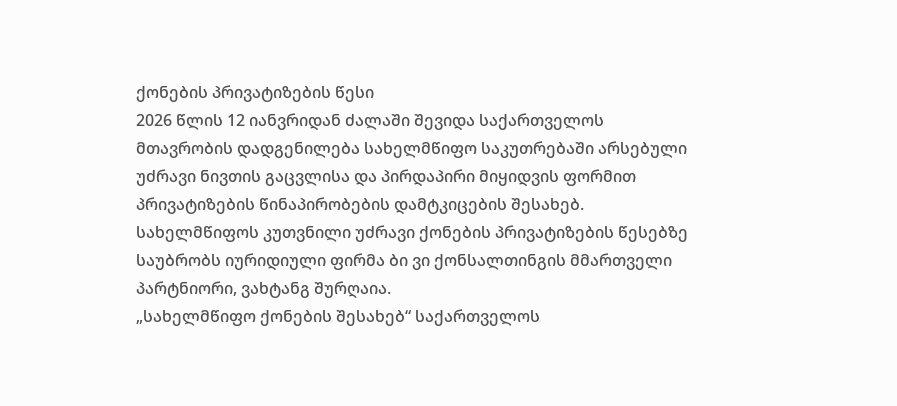ქონების პრივატიზების წესი
2026 წლის 12 იანვრიდან ძალაში შევიდა საქართველოს მთავრობის დადგენილება სახელმწიფო საკუთრებაში არსებული უძრავი ნივთის გაცვლისა და პირდაპირი მიყიდვის ფორმით პრივატიზების წინაპირობების დამტკიცების შესახებ. სახელმწიფოს კუთვნილი უძრავი ქონების პრივატიზების წესებზე საუბრობს იურიდიული ფირმა ბი ვი ქონსალთინგის მმართველი პარტნიორი, ვახტანგ შურღაია.
„სახელმწიფო ქონების შესახებ“ საქართველოს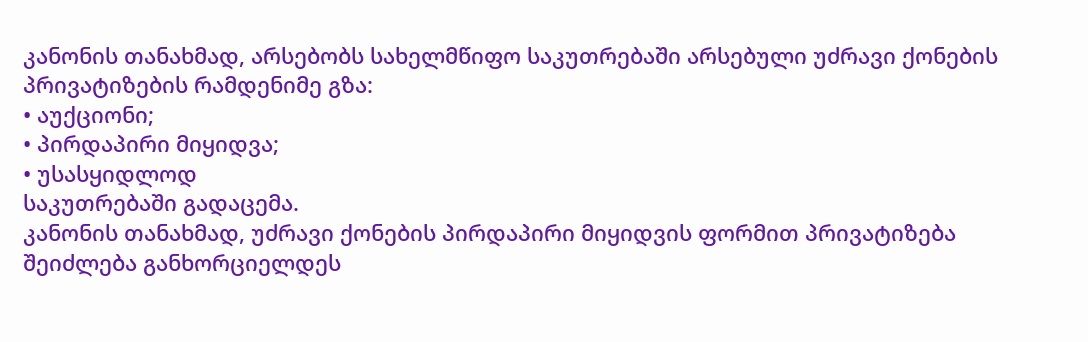კანონის თანახმად, არსებობს სახელმწიფო საკუთრებაში არსებული უძრავი ქონების პრივატიზების რამდენიმე გზა:
• აუქციონი;
• პირდაპირი მიყიდვა;
• უსასყიდლოდ
საკუთრებაში გადაცემა.
კანონის თანახმად, უძრავი ქონების პირდაპირი მიყიდვის ფორმით პრივატიზება შეიძლება განხორციელდეს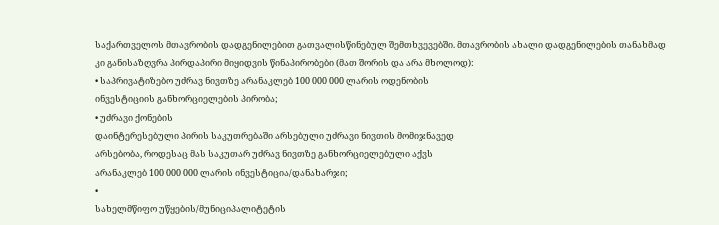საქართველოს მთავრობის დადგენილებით გათვალისწინებულ შემთხვევებში. მთავრობის ახალი დადგენილების თანახმად კი განისაზღვრა პირდაპირი მიყიდვის წინაპირობები (მათ შორის და არა მხოლოდ):
• საპრივატიზებო უძრავ ნივთზე არანაკლებ 100 000 000 ლარის ოდენობის
ინვესტიციის განხორციელების პირობა;
• უძრავი ქონების
დაინტერესებული პირის საკუთრებაში არსებული უძრავი ნივთის მომიჯნავედ
არსებობა, როდესაც მას საკუთარ უძრავ ნივთზე განხორციელებული აქვს
არანაკლებ 100 000 000 ლარის ინვესტიცია/დანახარჯი;
•
სახელმწიფო უწყების/მუნიციპალიტეტის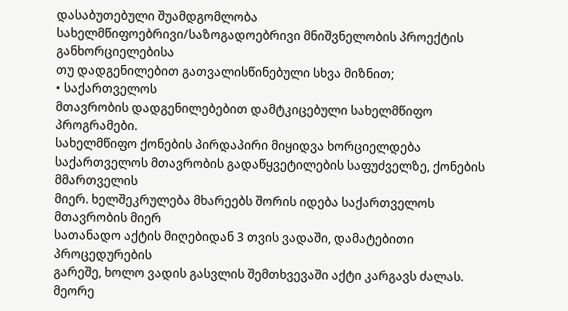დასაბუთებული შუამდგომლობა
სახელმწიფოებრივი/საზოგადოებრივი მნიშვნელობის პროექტის განხორციელებისა
თუ დადგენილებით გათვალისწინებული სხვა მიზნით;
• საქართველოს
მთავრობის დადგენილებებით დამტკიცებული სახელმწიფო
პროგრამები.
სახელმწიფო ქონების პირდაპირი მიყიდვა ხორციელდება
საქართველოს მთავრობის გადაწყვეტილების საფუძველზე, ქონების მმართველის
მიერ. ხელშეკრულება მხარეებს შორის იდება საქართველოს მთავრობის მიერ
სათანადო აქტის მიღებიდან 3 თვის ვადაში, დამატებითი პროცედურების
გარეშე, ხოლო ვადის გასვლის შემთხვევაში აქტი კარგავს ძალას.
მეორე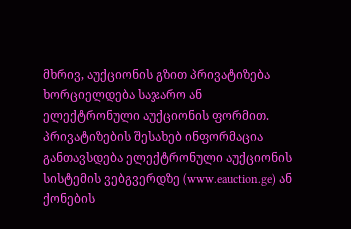მხრივ, აუქციონის გზით პრივატიზება ხორციელდება საჯარო ან ელექტრონული აუქციონის ფორმით. პრივატიზების შესახებ ინფორმაცია განთავსდება ელექტრონული აუქციონის სისტემის ვებგვერდზე (www.eauction.ge) ან ქონების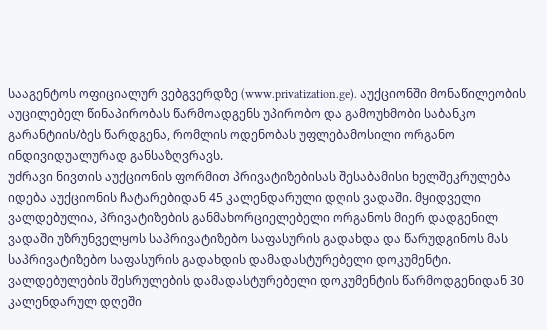სააგენტოს ოფიციალურ ვებგვერდზე (www.privatization.ge). აუქციონში მონაწილეობის აუცილებელ წინაპირობას წარმოადგენს უპირობო და გამოუხმობი საბანკო გარანტიის/ბეს წარდგენა, რომლის ოდენობას უფლებამოსილი ორგანო ინდივიდუალურად განსაზღვრავს.
უძრავი ნივთის აუქციონის ფორმით პრივატიზებისას შესაბამისი ხელშეკრულება იდება აუქციონის ჩატარებიდან 45 კალენდარული დღის ვადაში. მყიდველი ვალდებულია, პრივატიზების განმახორციელებელი ორგანოს მიერ დადგენილ ვადაში უზრუნველყოს საპრივატიზებო საფასურის გადახდა და წარუდგინოს მას საპრივატიზებო საფასურის გადახდის დამადასტურებელი დოკუმენტი. ვალდებულების შესრულების დამადასტურებელი დოკუმენტის წარმოდგენიდან 30 კალენდარულ დღეში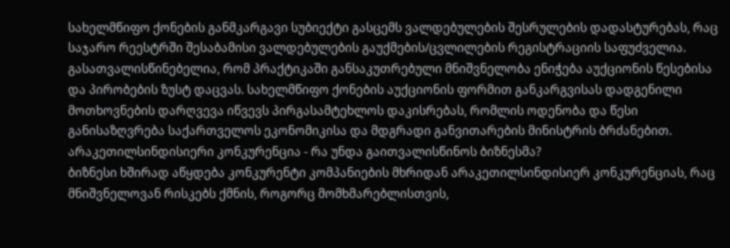სახელმწიფო ქონების განმკარგავი სუბიექტი გასცემს ვალდებულების შესრულების დადასტურებას, რაც საჯარო რეესტრში შესაბამისი ვალდებულების გაუქმების/ცვლილების რეგისტრაციის საფუძველია.
გასათვალისწინებელია, რომ პრაქტიკაში განსაკუთრებული მნიშვნელობა ენიჭება აუქციონის წესებისა და პირობების ზუსტ დაცვას. სახელმწიფო ქონების აუქციონის ფორმით განკარგვისას დადგენილი მოთხოვნების დარღვევა იწვევს პირგასამტეხლოს დაკისრებას, რომლის ოდენობა და წესი განისაზღვრება საქართველოს ეკონომიკისა და მდგრადი განვითარების მინისტრის ბრძანებით.
არაკეთილსინდისიერი კონკურენცია - რა უნდა გაითვალისწინოს ბიზნესმა?
ბიზნესი ხშირად აწყდება კონკურენტი კომპანიების მხრიდან არაკეთილსინდისიერ კონკურენციას, რაც მნიშვნელოვან რისკებს ქმნის, როგორც მომხმარებლისთვის,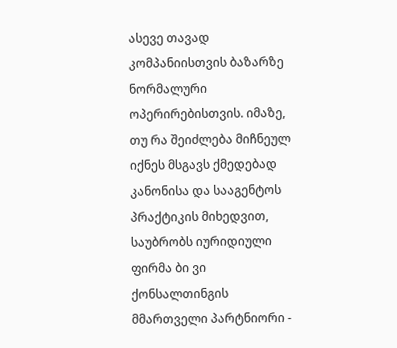ასევე თავად კომპანიისთვის ბაზარზე ნორმალური ოპერირებისთვის. იმაზე, თუ რა შეიძლება მიჩნეულ იქნეს მსგავს ქმედებად კანონისა და სააგენტოს პრაქტიკის მიხედვით, საუბრობს იურიდიული ფირმა ბი ვი ქონსალთინგის მმართველი პარტნიორი -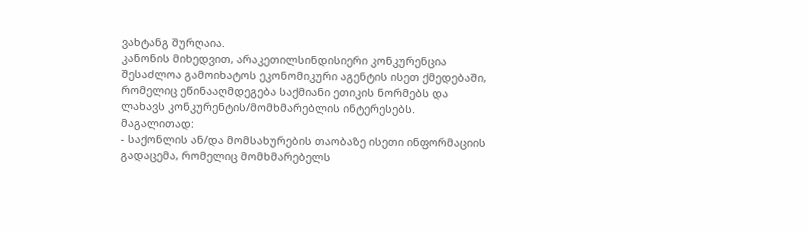ვახტანგ შურღაია.
კანონის მიხედვით, არაკეთილსინდისიერი კონკურენცია შესაძლოა გამოიხატოს ეკონომიკური აგენტის ისეთ ქმედებაში, რომელიც ეწინააღმდეგება საქმიანი ეთიკის ნორმებს და ლახავს კონკურენტის/მომხმარებლის ინტერესებს. მაგალითად:
- საქონლის ან/და მომსახურების თაობაზე ისეთი ინფორმაციის გადაცემა, რომელიც მომხმარებელს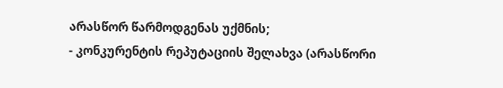არასწორ წარმოდგენას უქმნის;
- კონკურენტის რეპუტაციის შელახვა (არასწორი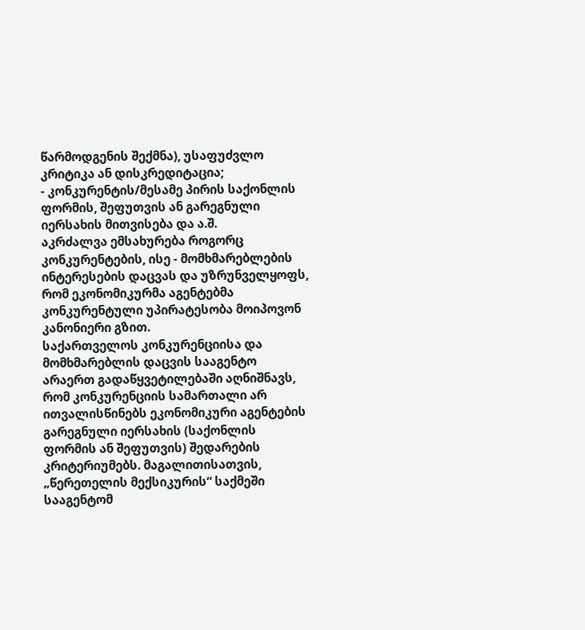წარმოდგენის შექმნა), უსაფუძვლო კრიტიკა ან დისკრედიტაცია;
- კონკურენტის/მესამე პირის საქონლის ფორმის, შეფუთვის ან გარეგნული იერსახის მითვისება და ა.შ.
აკრძალვა ემსახურება როგორც კონკურენტების, ისე - მომხმარებლების ინტერესების დაცვას და უზრუნველყოფს, რომ ეკონომიკურმა აგენტებმა კონკურენტული უპირატესობა მოიპოვონ კანონიერი გზით.
საქართველოს კონკურენციისა და მომხმარებლის დაცვის სააგენტო არაერთ გადაწყვეტილებაში აღნიშნავს, რომ კონკურენციის სამართალი არ ითვალისწინებს ეკონომიკური აგენტების გარეგნული იერსახის (საქონლის ფორმის ან შეფუთვის) შედარების კრიტერიუმებს. მაგალითისათვის, „წერეთელის მექსიკურის“ საქმეში სააგენტომ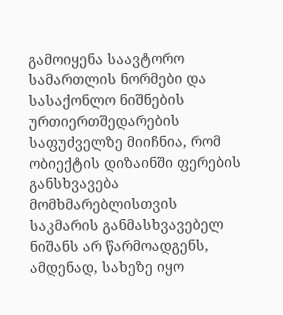გამოიყენა საავტორო სამართლის ნორმები და სასაქონლო ნიშნების ურთიერთშედარების საფუძველზე მიიჩნია, რომ ობიექტის დიზაინში ფერების განსხვავება მომხმარებლისთვის საკმარის განმასხვავებელ ნიშანს არ წარმოადგენს, ამდენად, სახეზე იყო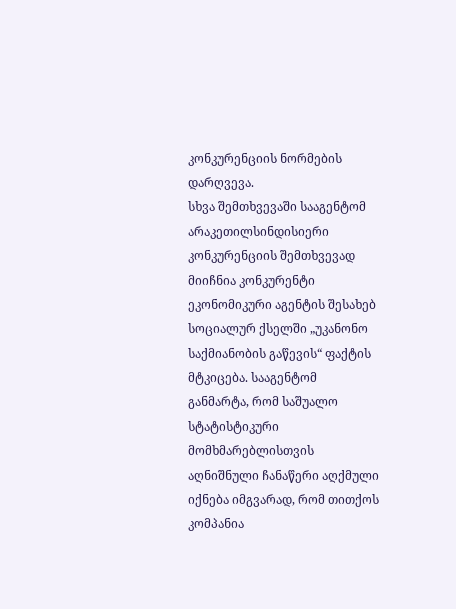კონკურენციის ნორმების დარღვევა.
სხვა შემთხვევაში სააგენტომ არაკეთილსინდისიერი კონკურენციის შემთხვევად მიიჩნია კონკურენტი ეკონომიკური აგენტის შესახებ სოციალურ ქსელში „უკანონო საქმიანობის გაწევის“ ფაქტის მტკიცება. სააგენტომ განმარტა, რომ საშუალო სტატისტიკური მომხმარებლისთვის აღნიშნული ჩანაწერი აღქმული იქნება იმგვარად, რომ თითქოს კომპანია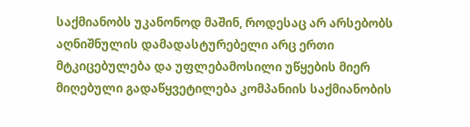საქმიანობს უკანონოდ მაშინ, როდესაც არ არსებობს აღნიშნულის დამადასტურებელი არც ერთი მტკიცებულება და უფლებამოსილი უწყების მიერ მიღებული გადაწყვეტილება კომპანიის საქმიანობის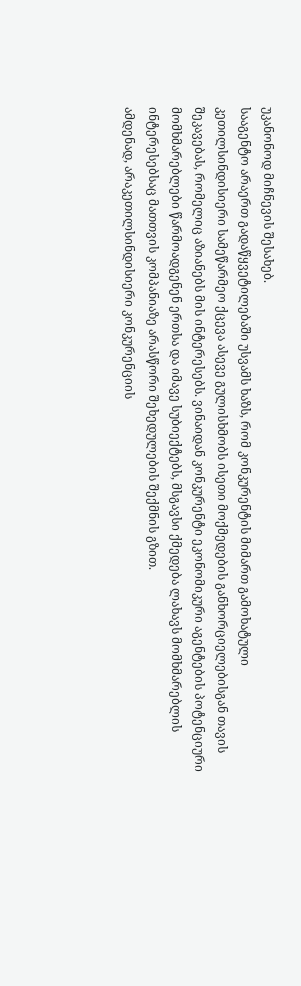უკანონოდ მიჩნევის შესახებ.
სააგენტო არაერთ გადაწყვეტილებაში უსვამს ხაზს, რომ კონკურენტის მიმართ გამოხატული კეთილსინდისიერი სამეწარმეო ქცევა ასევე გულისხმობს ისეთი მოქმედების განხორციელებისგან თავის შეკავებას, რომელიც აზიანებს მის ინტერესებს. ვინაიდან კონკურენტი ეკონომიკური აგენტების პოტენციური მომხმარებლები წარმოადგენენ ერთსა და იმავე სუბიექტებს, მსგავსი ქმედება ლახავს მომხმარებლის ინტერესებსაც მათთვის კომპანიაზე არასწორი შეხედულების შექმნის გზით.
ამდენად, არაკეთილსინდისიერი კონკურენციის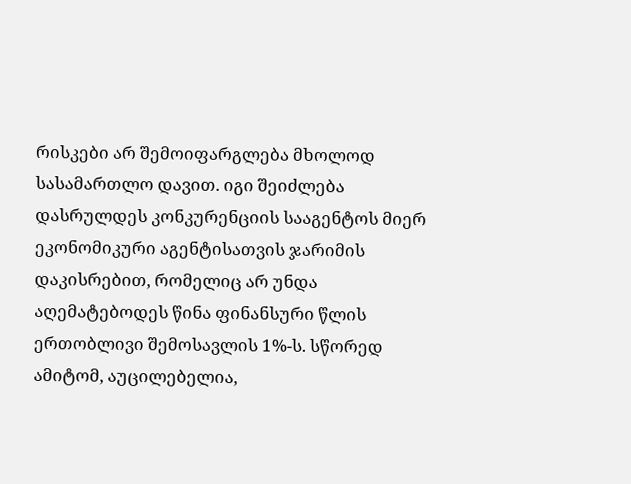რისკები არ შემოიფარგლება მხოლოდ სასამართლო დავით. იგი შეიძლება დასრულდეს კონკურენციის სააგენტოს მიერ ეკონომიკური აგენტისათვის ჯარიმის დაკისრებით, რომელიც არ უნდა აღემატებოდეს წინა ფინანსური წლის ერთობლივი შემოსავლის 1%-ს. სწორედ ამიტომ, აუცილებელია,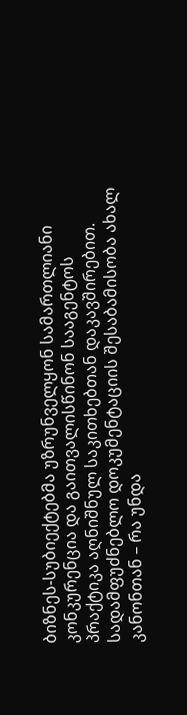ბიზნეს-სუბიექტებმა უზრუნველყონ სამართლიანი კონკურენცია და გაითვალისწინონ სააგენტოს პრაქტიკა აღნიშნულ საკითხებთან დაკავშირებით.
სადამფუძნებლო დოკუმენტაციის შესაბამისობა ახალ კანონთან – რა უნდა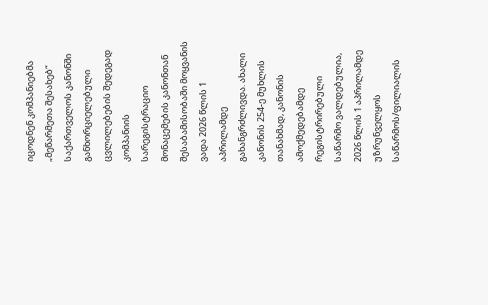იცოდნენ კომპანიებმა
„მეწარმეთა შესახებ“ საქართველოს კანონში განხორციელებული ცვლილებების შედეგად კომპანიის სარეგისტრაციო მონაცემების კანონთან შესაბამისობაში მოყვანის ვადა 2026 წლის 1 აპრილამდე გახანგრძლივდა. ახალი კანონის 254-ე მუხლის თანახმად, კანონის ამოქმედებამდე რეგისტრირებული საწარმო ვალდებულია, 2026 წლის 1 აპრილამდე უზრუნველყოს საწარმოს/ფილიალის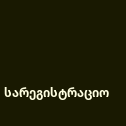სარეგისტრაციო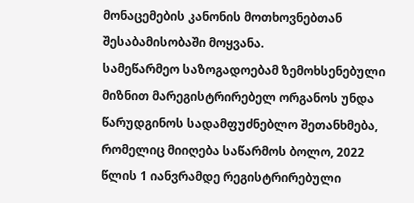მონაცემების კანონის მოთხოვნებთან შესაბამისობაში მოყვანა.
სამეწარმეო საზოგადოებამ ზემოხსენებული მიზნით მარეგისტრირებელ ორგანოს უნდა წარუდგინოს სადამფუძნებლო შეთანხმება, რომელიც მიიღება საწარმოს ბოლო, 2022 წლის 1 იანვრამდე რეგისტრირებული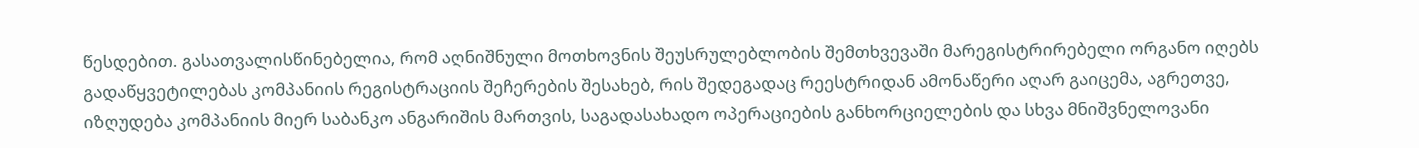წესდებით. გასათვალისწინებელია, რომ აღნიშნული მოთხოვნის შეუსრულებლობის შემთხვევაში მარეგისტრირებელი ორგანო იღებს გადაწყვეტილებას კომპანიის რეგისტრაციის შეჩერების შესახებ, რის შედეგადაც რეესტრიდან ამონაწერი აღარ გაიცემა, აგრეთვე, იზღუდება კომპანიის მიერ საბანკო ანგარიშის მართვის, საგადასახადო ოპერაციების განხორციელების და სხვა მნიშვნელოვანი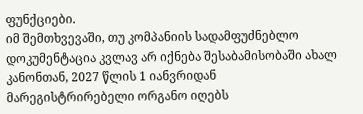ფუნქციები.
იმ შემთხვევაში, თუ კომპანიის სადამფუძნებლო დოკუმენტაცია კვლავ არ იქნება შესაბამისობაში ახალ კანონთან, 2027 წლის 1 იანვრიდან მარეგისტრირებელი ორგანო იღებს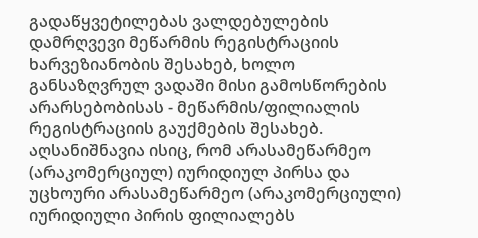გადაწყვეტილებას ვალდებულების დამრღვევი მეწარმის რეგისტრაციის ხარვეზიანობის შესახებ, ხოლო განსაზღვრულ ვადაში მისი გამოსწორების არარსებობისას - მეწარმის/ფილიალის რეგისტრაციის გაუქმების შესახებ.
აღსანიშნავია ისიც, რომ არასამეწარმეო (არაკომერციულ) იურიდიულ პირსა და უცხოური არასამეწარმეო (არაკომერციული) იურიდიული პირის ფილიალებს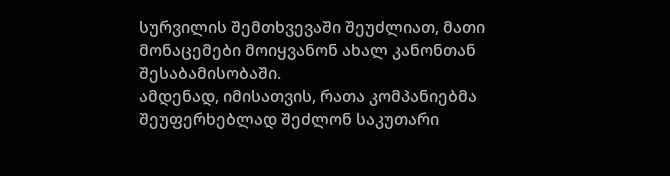სურვილის შემთხვევაში შეუძლიათ, მათი მონაცემები მოიყვანონ ახალ კანონთან შესაბამისობაში.
ამდენად, იმისათვის, რათა კომპანიებმა შეუფერხებლად შეძლონ საკუთარი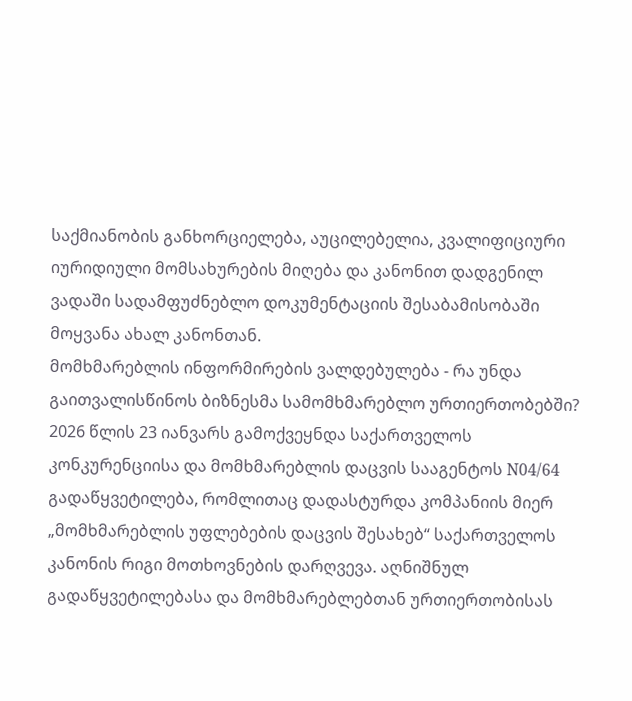საქმიანობის განხორციელება, აუცილებელია, კვალიფიციური იურიდიული მომსახურების მიღება და კანონით დადგენილ ვადაში სადამფუძნებლო დოკუმენტაციის შესაბამისობაში მოყვანა ახალ კანონთან.
მომხმარებლის ინფორმირების ვალდებულება - რა უნდა გაითვალისწინოს ბიზნესმა სამომხმარებლო ურთიერთობებში?
2026 წლის 23 იანვარს გამოქვეყნდა საქართველოს კონკურენციისა და მომხმარებლის დაცვის სააგენტოს N04/64 გადაწყვეტილება, რომლითაც დადასტურდა კომპანიის მიერ „მომხმარებლის უფლებების დაცვის შესახებ“ საქართველოს კანონის რიგი მოთხოვნების დარღვევა. აღნიშნულ გადაწყვეტილებასა და მომხმარებლებთან ურთიერთობისას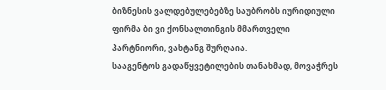ბიზნესის ვალდებულებებზე საუბრობს იურიდიული ფირმა ბი ვი ქონსალთინგის მმართველი პარტნიორი, ვახტანგ შურღაია.
სააგენტოს გადაწყვეტილების თანახმად, მოვაჭრეს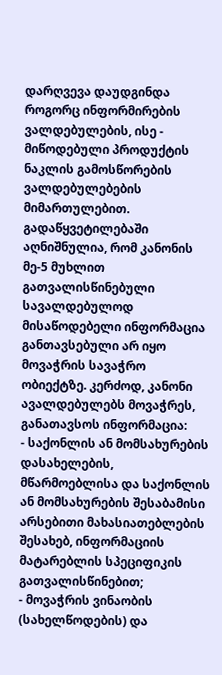დარღვევა დაუდგინდა როგორც ინფორმირების ვალდებულების, ისე - მიწოდებული პროდუქტის ნაკლის გამოსწორების ვალდებულებების მიმართულებით. გადაწყვეტილებაში აღნიშნულია, რომ კანონის მე-5 მუხლით გათვალისწინებული სავალდებულოდ მისაწოდებელი ინფორმაცია განთავსებული არ იყო მოვაჭრის სავაჭრო ობიექტზე. კერძოდ, კანონი ავალდებულებს მოვაჭრეს, განათავსოს ინფორმაცია:
- საქონლის ან მომსახურების დასახელების, მწარმოებლისა და საქონლის ან მომსახურების შესაბამისი არსებითი მახასიათებლების შესახებ, ინფორმაციის მატარებლის სპეციფიკის გათვალისწინებით;
- მოვაჭრის ვინაობის (სახელწოდების) და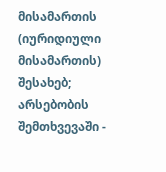მისამართის (იურიდიული მისამართის) შესახებ; არსებობის შემთხვევაში -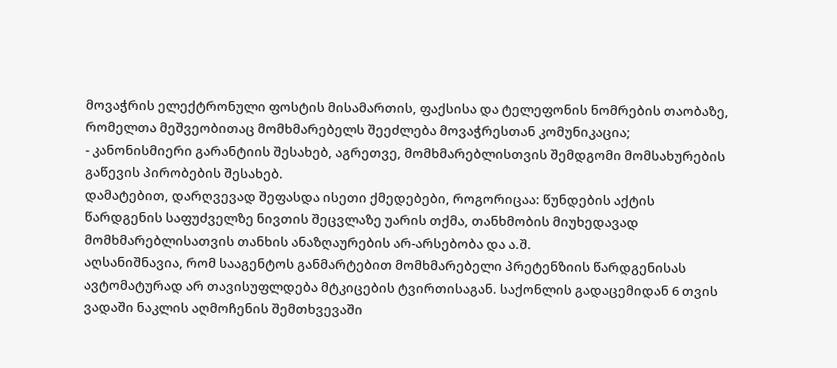მოვაჭრის ელექტრონული ფოსტის მისამართის, ფაქსისა და ტელეფონის ნომრების თაობაზე, რომელთა მეშვეობითაც მომხმარებელს შეეძლება მოვაჭრესთან კომუნიკაცია;
- კანონისმიერი გარანტიის შესახებ, აგრეთვე, მომხმარებლისთვის შემდგომი მომსახურების გაწევის პირობების შესახებ.
დამატებით, დარღვევად შეფასდა ისეთი ქმედებები, როგორიცაა: წუნდების აქტის წარდგენის საფუძველზე ნივთის შეცვლაზე უარის თქმა, თანხმობის მიუხედავად მომხმარებლისათვის თანხის ანაზღაურების არ-არსებობა და ა.შ.
აღსანიშნავია, რომ სააგენტოს განმარტებით მომხმარებელი პრეტენზიის წარდგენისას ავტომატურად არ თავისუფლდება მტკიცების ტვირთისაგან. საქონლის გადაცემიდან 6 თვის ვადაში ნაკლის აღმოჩენის შემთხვევაში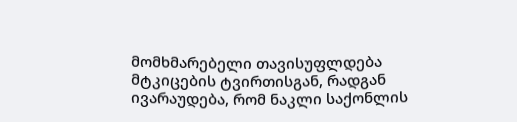მომხმარებელი თავისუფლდება მტკიცების ტვირთისგან, რადგან ივარაუდება, რომ ნაკლი საქონლის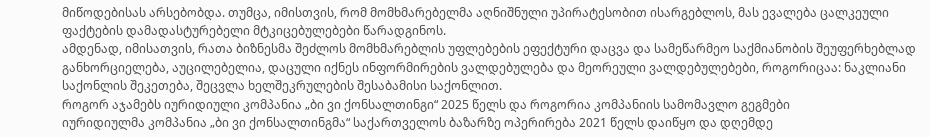მიწოდებისას არსებობდა. თუმცა, იმისთვის, რომ მომხმარებელმა აღნიშნული უპირატესობით ისარგებლოს, მას ევალება ცალკეული ფაქტების დამადასტურებელი მტკიცებულებები წარადგინოს.
ამდენად, იმისათვის, რათა ბიზნესმა შეძლოს მომხმარებლის უფლებების ეფექტური დაცვა და სამეწარმეო საქმიანობის შეუფერხებლად განხორციელება, აუცილებელია, დაცული იქნეს ინფორმირების ვალდებულება და მეორეული ვალდებულებები, როგორიცაა: ნაკლიანი საქონლის შეკეთება, შეცვლა ხელშეკრულების შესაბამისი საქონლით.
როგორ აჯამებს იურიდიული კომპანია „ბი ვი ქონსალთინგი“ 2025 წელს და როგორია კომპანიის სამომავლო გეგმები
იურიდიულმა კომპანია „ბი ვი ქონსალთინგმა“ საქართველოს ბაზარზე ოპერირება 2021 წელს დაიწყო და დღემდე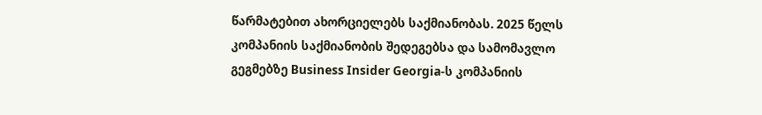წარმატებით ახორციელებს საქმიანობას. 2025 წელს კომპანიის საქმიანობის შედეგებსა და სამომავლო გეგმებზე Business Insider Georgia-ს კომპანიის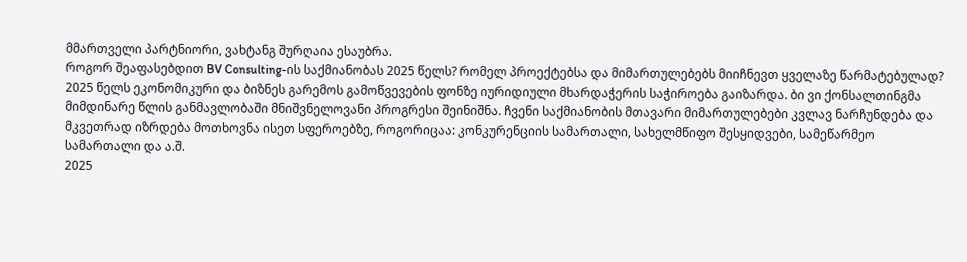მმართველი პარტნიორი, ვახტანგ შურღაია ესაუბრა.
როგორ შეაფასებდით BV Consulting-ის საქმიანობას 2025 წელს? რომელ პროექტებსა და მიმართულებებს მიიჩნევთ ყველაზე წარმატებულად?
2025 წელს ეკონომიკური და ბიზნეს გარემოს გამოწვევების ფონზე იურიდიული მხარდაჭერის საჭიროება გაიზარდა. ბი ვი ქონსალთინგმა მიმდინარე წლის განმავლობაში მნიშვნელოვანი პროგრესი შეინიშნა. ჩვენი საქმიანობის მთავარი მიმართულებები კვლავ ნარჩუნდება და მკვეთრად იზრდება მოთხოვნა ისეთ სფეროებზე, როგორიცაა: კონკურენციის სამართალი, სახელმწიფო შესყიდვები, სამეწარმეო სამართალი და ა.შ.
2025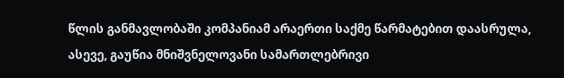წლის განმავლობაში კომპანიამ არაერთი საქმე წარმატებით დაასრულა, ასევე, გაუწია მნიშვნელოვანი სამართლებრივი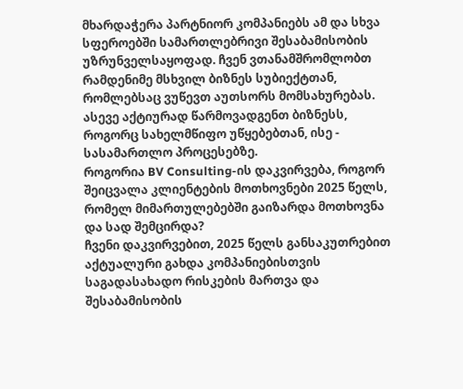მხარდაჭერა პარტნიორ კომპანიებს ამ და სხვა სფეროებში სამართლებრივი შესაბამისობის უზრუნველსაყოფად. ჩვენ ვთანამშრომლობთ რამდენიმე მსხვილ ბიზნეს სუბიექტთან, რომლებსაც ვუწევთ აუთსორს მომსახურებას. ასევე აქტიურად წარმოვადგენთ ბიზნესს, როგორც სახელმწიფო უწყებებთან, ისე - სასამართლო პროცესებზე.
როგორია BV Consulting-ის დაკვირვება, როგორ შეიცვალა კლიენტების მოთხოვნები 2025 წელს, რომელ მიმართულებებში გაიზარდა მოთხოვნა და სად შემცირდა?
ჩვენი დაკვირვებით, 2025 წელს განსაკუთრებით აქტუალური გახდა კომპანიებისთვის საგადასახადო რისკების მართვა და შესაბამისობის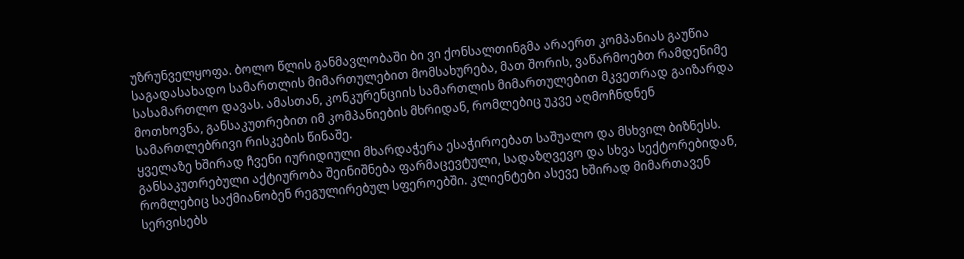უზრუნველყოფა. ბოლო წლის განმავლობაში ბი ვი ქონსალთინგმა არაერთ კომპანიას გაუწია საგადასახადო სამართლის მიმართულებით მომსახურება, მათ შორის, ვაწარმოებთ რამდენიმე სასამართლო დავას. ამასთან, კონკურენციის სამართლის მიმართულებით მკვეთრად გაიზარდა მოთხოვნა, განსაკუთრებით იმ კომპანიების მხრიდან, რომლებიც უკვე აღმოჩნდნენ სამართლებრივი რისკების წინაშე.
ყველაზე ხშირად ჩვენი იურიდიული მხარდაჭერა ესაჭიროებათ საშუალო და მსხვილ ბიზნესს. განსაკუთრებული აქტიურობა შეინიშნება ფარმაცევტული, სადაზღვევო და სხვა სექტორებიდან, რომლებიც საქმიანობენ რეგულირებულ სფეროებში. კლიენტები ასევე ხშირად მიმართავენ სერვისებს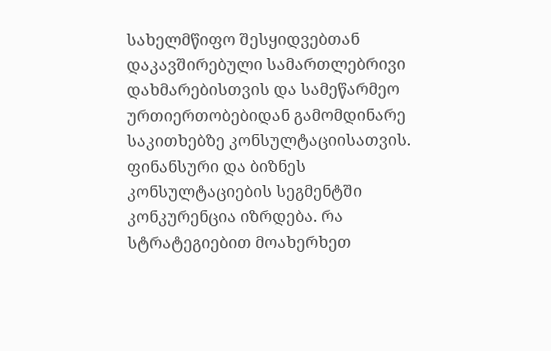სახელმწიფო შესყიდვებთან დაკავშირებული სამართლებრივი დახმარებისთვის და სამეწარმეო ურთიერთობებიდან გამომდინარე საკითხებზე კონსულტაციისათვის.
ფინანსური და ბიზნეს კონსულტაციების სეგმენტში კონკურენცია იზრდება. რა სტრატეგიებით მოახერხეთ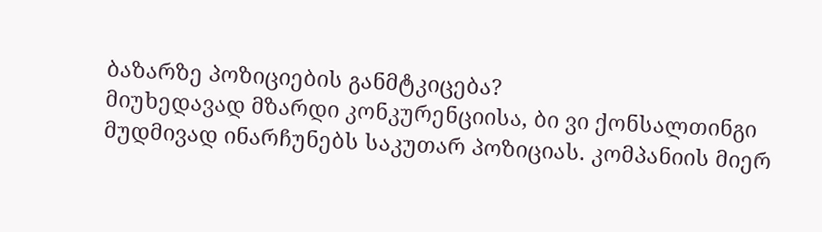ბაზარზე პოზიციების განმტკიცება?
მიუხედავად მზარდი კონკურენციისა, ბი ვი ქონსალთინგი მუდმივად ინარჩუნებს საკუთარ პოზიციას. კომპანიის მიერ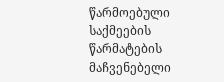წარმოებული საქმეების წარმატების მაჩვენებელი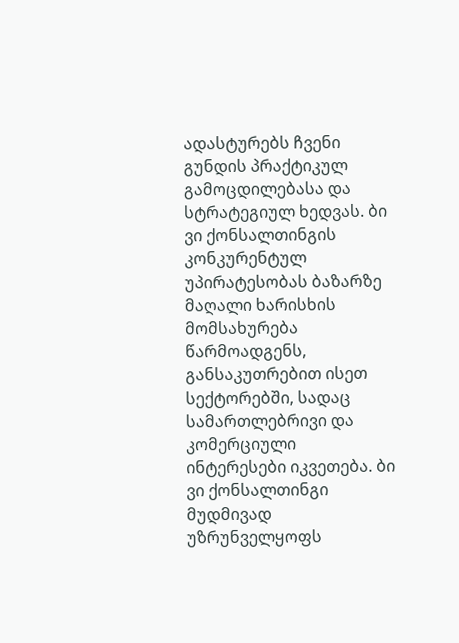ადასტურებს ჩვენი გუნდის პრაქტიკულ გამოცდილებასა და სტრატეგიულ ხედვას. ბი ვი ქონსალთინგის კონკურენტულ უპირატესობას ბაზარზე მაღალი ხარისხის მომსახურება წარმოადგენს, განსაკუთრებით ისეთ სექტორებში, სადაც სამართლებრივი და კომერციული ინტერესები იკვეთება. ბი ვი ქონსალთინგი მუდმივად უზრუნველყოფს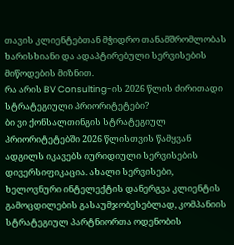თავის კლიენტებთან მჭიდრო თანამშრომლობას ხარისხიანი და ადაპტირებული სერვისების მიწოდების მიზნით.
რა არის BV Consulting-ის 2026 წლის ძირითადი სტრატეგიული პრიორიტეტები?
ბი ვი ქონსალთინგის სტრატეგიულ პრიორიტეტებში 2026 წლისთვის წამყვან ადგილს იკავებს იურიდიული სერვისების დივერსიფიკაცია. ახალი სერვისები, ხელოვნური ინტელექტის დანერგვა კლიენტის გამოცდილების გასაუმჯობესებლად, კომპანიის სტრატეგიულ პარტნიორთა ოდენობის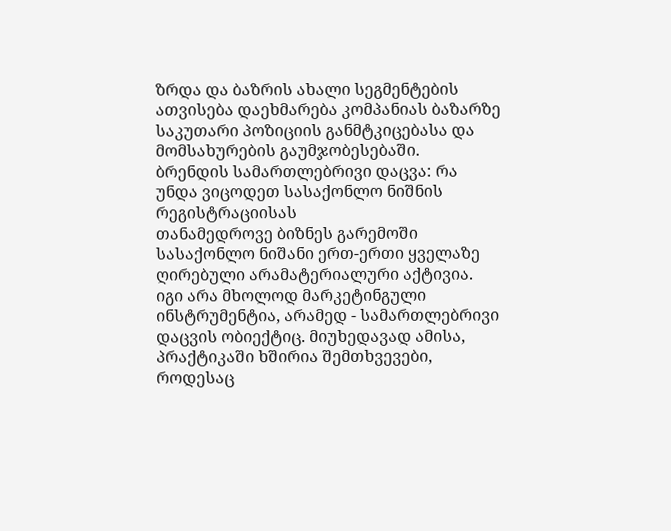ზრდა და ბაზრის ახალი სეგმენტების ათვისება დაეხმარება კომპანიას ბაზარზე საკუთარი პოზიციის განმტკიცებასა და მომსახურების გაუმჯობესებაში.
ბრენდის სამართლებრივი დაცვა: რა უნდა ვიცოდეთ სასაქონლო ნიშნის რეგისტრაციისას
თანამედროვე ბიზნეს გარემოში სასაქონლო ნიშანი ერთ-ერთი ყველაზე ღირებული არამატერიალური აქტივია. იგი არა მხოლოდ მარკეტინგული ინსტრუმენტია, არამედ - სამართლებრივი დაცვის ობიექტიც. მიუხედავად ამისა, პრაქტიკაში ხშირია შემთხვევები, როდესაც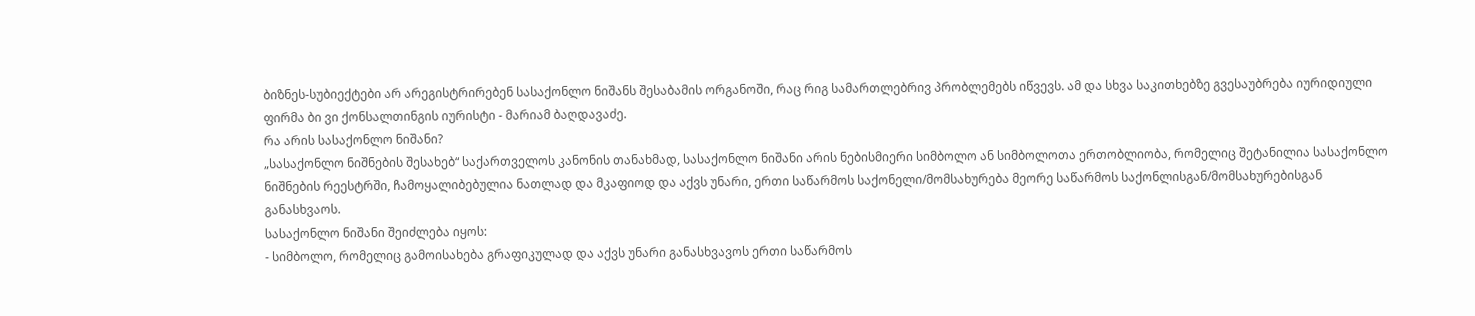ბიზნეს-სუბიექტები არ არეგისტრირებენ სასაქონლო ნიშანს შესაბამის ორგანოში, რაც რიგ სამართლებრივ პრობლემებს იწვევს. ამ და სხვა საკითხებზე გვესაუბრება იურიდიული ფირმა ბი ვი ქონსალთინგის იურისტი - მარიამ ბაღდავაძე.
რა არის სასაქონლო ნიშანი?
„სასაქონლო ნიშნების შესახებ“ საქართველოს კანონის თანახმად, სასაქონლო ნიშანი არის ნებისმიერი სიმბოლო ან სიმბოლოთა ერთობლიობა, რომელიც შეტანილია სასაქონლო ნიშნების რეესტრში, ჩამოყალიბებულია ნათლად და მკაფიოდ და აქვს უნარი, ერთი საწარმოს საქონელი/მომსახურება მეორე საწარმოს საქონლისგან/მომსახურებისგან განასხვაოს.
სასაქონლო ნიშანი შეიძლება იყოს:
- სიმბოლო, რომელიც გამოისახება გრაფიკულად და აქვს უნარი განასხვავოს ერთი საწარმოს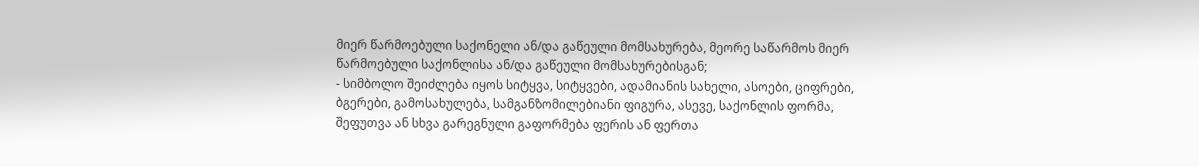მიერ წარმოებული საქონელი ან/და გაწეული მომსახურება, მეორე საწარმოს მიერ წარმოებული საქონლისა ან/და გაწეული მომსახურებისგან;
- სიმბოლო შეიძლება იყოს სიტყვა, სიტყვები, ადამიანის სახელი, ასოები, ციფრები, ბგერები, გამოსახულება, სამგანზომილებიანი ფიგურა, ასევე, საქონლის ფორმა, შეფუთვა ან სხვა გარეგნული გაფორმება ფერის ან ფერთა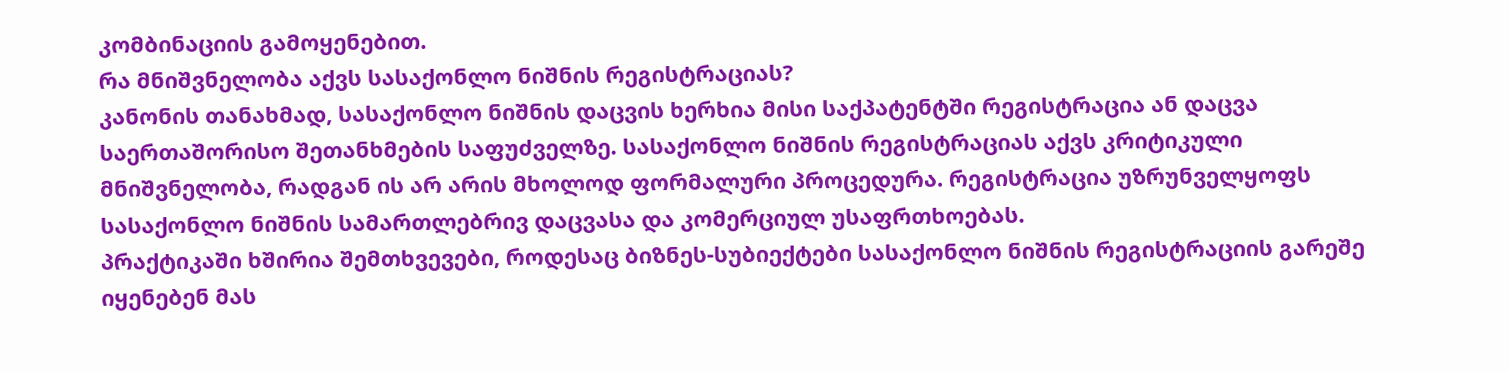კომბინაციის გამოყენებით.
რა მნიშვნელობა აქვს სასაქონლო ნიშნის რეგისტრაციას?
კანონის თანახმად, სასაქონლო ნიშნის დაცვის ხერხია მისი საქპატენტში რეგისტრაცია ან დაცვა საერთაშორისო შეთანხმების საფუძველზე. სასაქონლო ნიშნის რეგისტრაციას აქვს კრიტიკული მნიშვნელობა, რადგან ის არ არის მხოლოდ ფორმალური პროცედურა. რეგისტრაცია უზრუნველყოფს სასაქონლო ნიშნის სამართლებრივ დაცვასა და კომერციულ უსაფრთხოებას.
პრაქტიკაში ხშირია შემთხვევები, როდესაც ბიზნეს-სუბიექტები სასაქონლო ნიშნის რეგისტრაციის გარეშე იყენებენ მას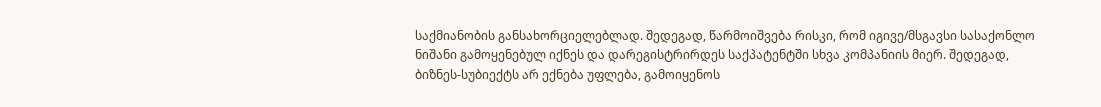საქმიანობის განსახორციელებლად. შედეგად, წარმოიშვება რისკი, რომ იგივე/მსგავსი სასაქონლო ნიშანი გამოყენებულ იქნეს და დარეგისტრირდეს საქპატენტში სხვა კომპანიის მიერ. შედეგად, ბიზნეს-სუბიექტს არ ექნება უფლება, გამოიყენოს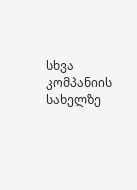სხვა კომპანიის სახელზე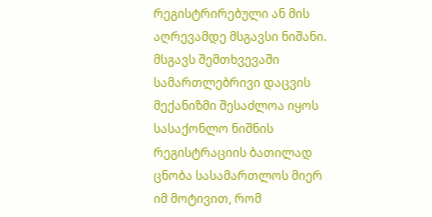რეგისტრირებული ან მის აღრევამდე მსგავსი ნიშანი.
მსგავს შემთხვევაში სამართლებრივი დაცვის მექანიზმი შესაძლოა იყოს სასაქონლო ნიშნის რეგისტრაციის ბათილად ცნობა სასამართლოს მიერ იმ მოტივით, რომ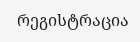რეგისტრაცია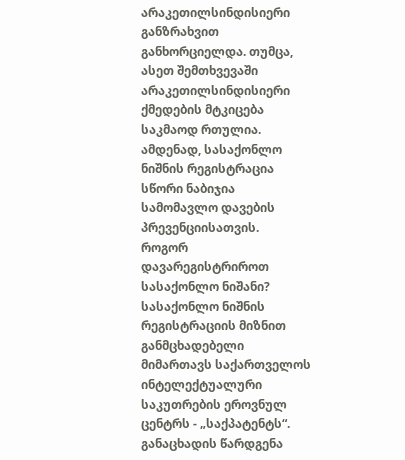არაკეთილსინდისიერი განზრახვით განხორციელდა. თუმცა, ასეთ შემთხვევაში არაკეთილსინდისიერი ქმედების მტკიცება საკმაოდ რთულია. ამდენად, სასაქონლო ნიშნის რეგისტრაცია სწორი ნაბიჯია სამომავლო დავების პრევენციისათვის.
როგორ დავარეგისტრიროთ სასაქონლო ნიშანი?
სასაქონლო ნიშნის რეგისტრაციის მიზნით განმცხადებელი მიმართავს საქართველოს ინტელექტუალური საკუთრების ეროვნულ ცენტრს - „საქპატენტს“. განაცხადის წარდგენა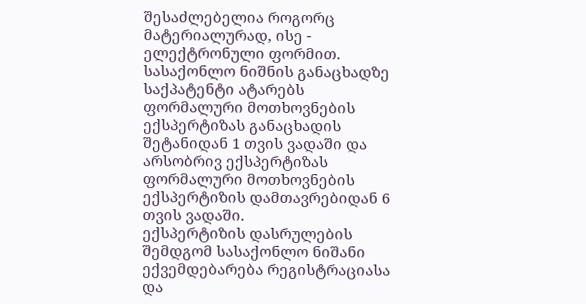შესაძლებელია როგორც მატერიალურად, ისე - ელექტრონული ფორმით. სასაქონლო ნიშნის განაცხადზე საქპატენტი ატარებს ფორმალური მოთხოვნების ექსპერტიზას განაცხადის შეტანიდან 1 თვის ვადაში და არსობრივ ექსპერტიზას ფორმალური მოთხოვნების ექსპერტიზის დამთავრებიდან 6 თვის ვადაში.
ექსპერტიზის დასრულების შემდგომ სასაქონლო ნიშანი ექვემდებარება რეგისტრაციასა და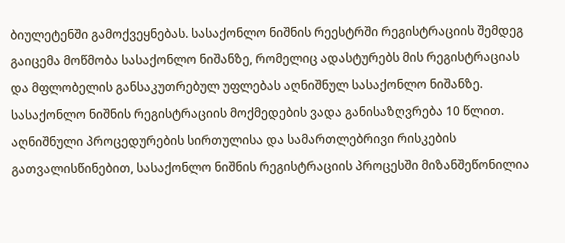ბიულეტენში გამოქვეყნებას. სასაქონლო ნიშნის რეესტრში რეგისტრაციის შემდეგ გაიცემა მოწმობა სასაქონლო ნიშანზე, რომელიც ადასტურებს მის რეგისტრაციას და მფლობელის განსაკუთრებულ უფლებას აღნიშნულ სასაქონლო ნიშანზე. სასაქონლო ნიშნის რეგისტრაციის მოქმედების ვადა განისაზღვრება 10 წლით. აღნიშნული პროცედურების სირთულისა და სამართლებრივი რისკების გათვალისწინებით, სასაქონლო ნიშნის რეგისტრაციის პროცესში მიზანშეწონილია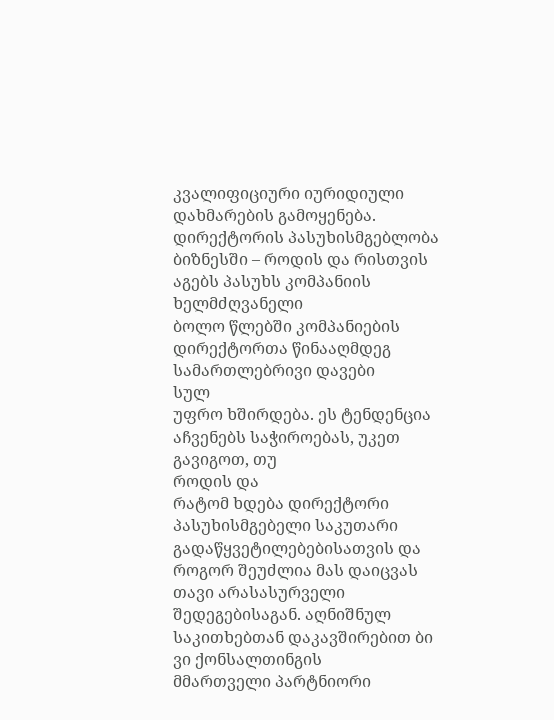კვალიფიციური იურიდიული დახმარების გამოყენება.
დირექტორის პასუხისმგებლობა ბიზნესში – როდის და რისთვის აგებს პასუხს კომპანიის ხელმძღვანელი
ბოლო წლებში კომპანიების დირექტორთა წინააღმდეგ სამართლებრივი დავები
სულ
უფრო ხშირდება. ეს ტენდენცია აჩვენებს საჭიროებას, უკეთ გავიგოთ, თუ
როდის და
რატომ ხდება დირექტორი პასუხისმგებელი საკუთარი
გადაწყვეტილებებისათვის და
როგორ შეუძლია მას დაიცვას თავი არასასურველი
შედეგებისაგან. აღნიშნულ
საკითხებთან დაკავშირებით ბი ვი ქონსალთინგის
მმართველი პარტნიორი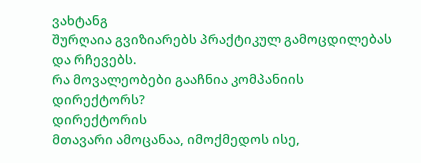ვახტანგ
შურღაია გვიზიარებს პრაქტიკულ გამოცდილებას
და რჩევებს.
რა მოვალეობები გააჩნია კომპანიის დირექტორს?
დირექტორის
მთავარი ამოცანაა, იმოქმედოს ისე,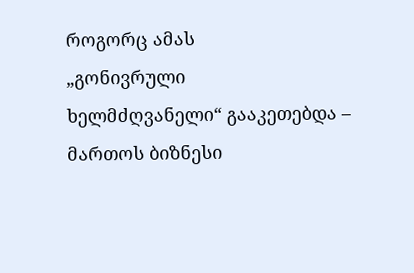როგორც ამას
„გონივრული
ხელმძღვანელი“ გააკეთებდა – მართოს ბიზნესი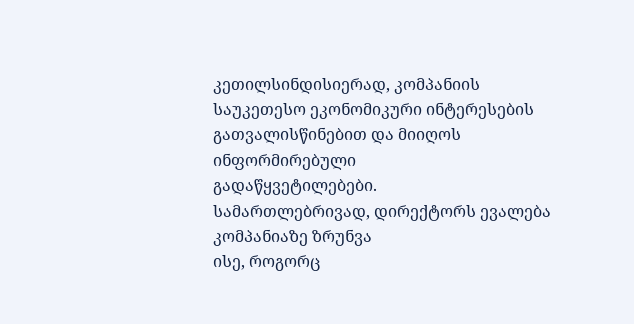კეთილსინდისიერად, კომპანიის
საუკეთესო ეკონომიკური ინტერესების
გათვალისწინებით და მიიღოს
ინფორმირებული
გადაწყვეტილებები.
სამართლებრივად, დირექტორს ევალება კომპანიაზე ზრუნვა
ისე, როგორც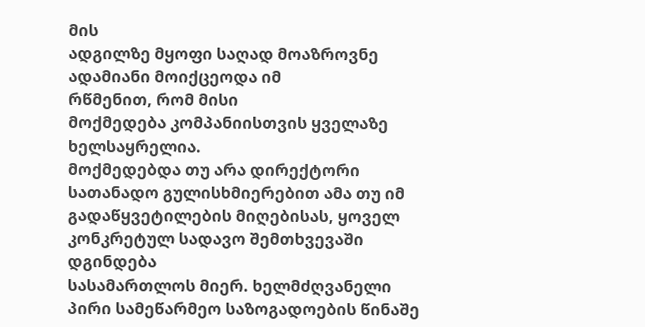მის
ადგილზე მყოფი საღად მოაზროვნე ადამიანი მოიქცეოდა იმ
რწმენით, რომ მისი
მოქმედება კომპანიისთვის ყველაზე ხელსაყრელია.
მოქმედებდა თუ არა დირექტორი
სათანადო გულისხმიერებით ამა თუ იმ
გადაწყვეტილების მიღებისას, ყოველ
კონკრეტულ სადავო შემთხვევაში დგინდება
სასამართლოს მიერ. ხელმძღვანელი
პირი სამეწარმეო საზოგადოების წინაშე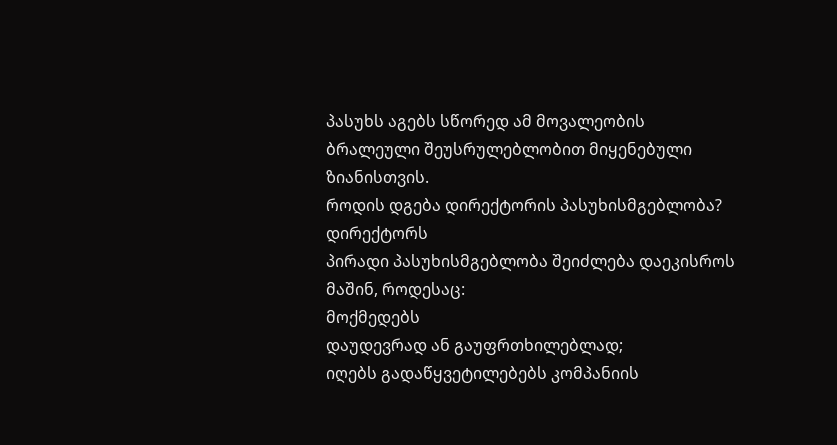პასუხს აგებს სწორედ ამ მოვალეობის
ბრალეული შეუსრულებლობით მიყენებული
ზიანისთვის.
როდის დგება დირექტორის პასუხისმგებლობა?
დირექტორს
პირადი პასუხისმგებლობა შეიძლება დაეკისროს მაშინ, როდესაც:
მოქმედებს
დაუდევრად ან გაუფრთხილებლად;
იღებს გადაწყვეტილებებს კომპანიის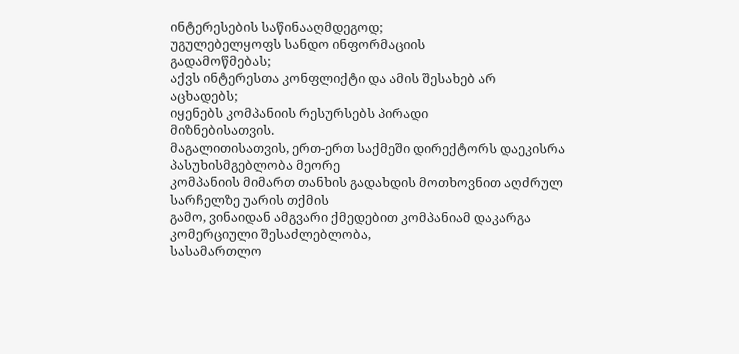ინტერესების საწინააღმდეგოდ;
უგულებელყოფს სანდო ინფორმაციის
გადამოწმებას;
აქვს ინტერესთა კონფლიქტი და ამის შესახებ არ
აცხადებს;
იყენებს კომპანიის რესურსებს პირადი
მიზნებისათვის.
მაგალითისათვის, ერთ-ერთ საქმეში დირექტორს დაეკისრა
პასუხისმგებლობა მეორე
კომპანიის მიმართ თანხის გადახდის მოთხოვნით აღძრულ
სარჩელზე უარის თქმის
გამო, ვინაიდან ამგვარი ქმედებით კომპანიამ დაკარგა
კომერციული შესაძლებლობა,
სასამართლო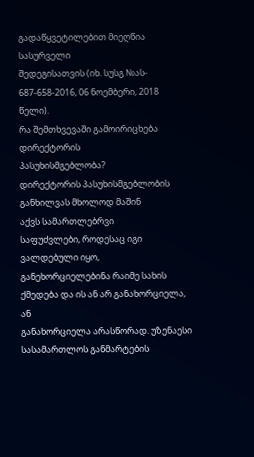გადაწყვეტილებით მიეღწია სასურველი
შედეგისათვის (იხ. სუსგ №ას-
687-658-2016, 06 ნოემბერი, 2018
წელი).
რა შემთხვევაში გამოირიცხება დირექტორის
პასუხისმგებლობა?
დირექტორის პასუხისმგებლობის განხილვას მხოლოდ მაშინ
აქვს სამართლებრვი
საფუძვლები, როდესაც იგი ვალდებული იყო,
განეხორციელებინა რაიმე სახის
ქმედება და ის ან არ განახორციელა, ან
განახორციელა არასწორად. უზენაესი
სასამართლოს განმარტების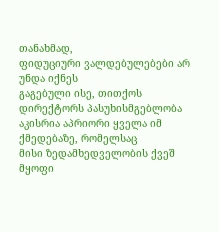თანახმად,
ფიდუციური ვალდებულებები არ უნდა იქნეს
გაგებული ისე, თითქოს
დირექტორს პასუხისმგებლობა აკისრია აპრიორი ყველა იმ
ქმედებაზე, რომელსაც
მისი ზედამხედველობის ქვეშ მყოფი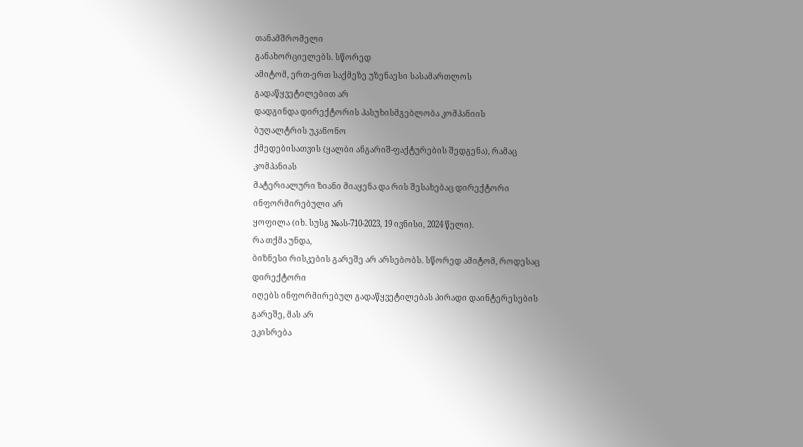თანამშრომელი
განახორციელებს. სწორედ
ამიტომ, ერთ-ერთ საქმეზე უზენაესი სასამართლოს
გადაწყვეტილებით არ
დადგინდა დირექტორის პასუხისმგებლობა კომპანიის
ბუღალტრის უკანონო
ქმედებისათვის (ყალბი ანგარიშ-ფაქტურების შედგენა), რამაც
კომპანიას
მატერიალური ზიანი მიაყენა და რის შესახებაც დირექტორი
ინფორმირებული არ
ყოფილა (იხ. სუსგ №ას-710-2023, 19 ივნისი, 2024 წელი).
რა თქმა უნდა,
ბიზნესი რისკების გარეშე არ არსებობს. სწორედ ამიტომ, როდესაც
დირექტორი
იღებს ინფორმირებულ გადაწყვეტილებას პირადი დაინტერესების
გარეშე, მას არ
ეკისრება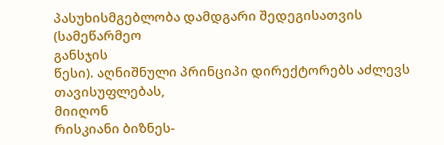პასუხისმგებლობა დამდგარი შედეგისათვის (სამეწარმეო
განსჯის
წესი). აღნიშნული პრინციპი დირექტორებს აძლევს თავისუფლებას,
მიიღონ
რისკიანი ბიზნეს-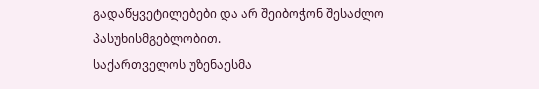გადაწყვეტილებები და არ შეიბოჭონ შესაძლო
პასუხისმგებლობით.
საქართველოს უზენაესმა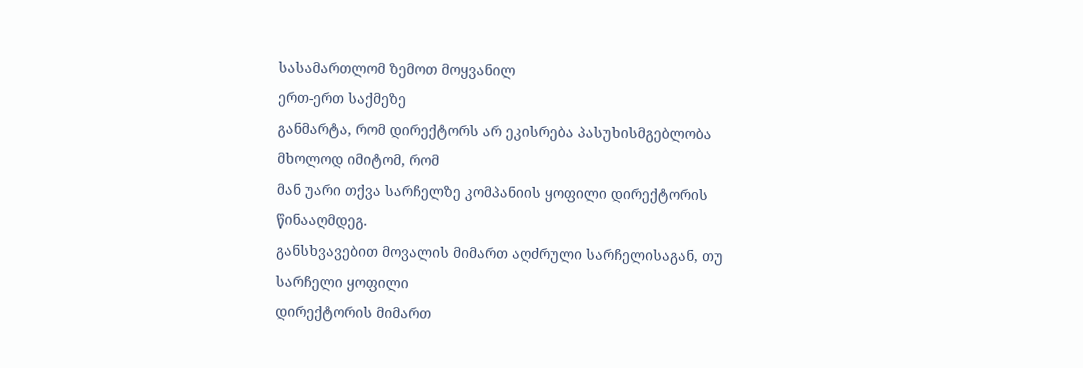სასამართლომ ზემოთ მოყვანილ
ერთ-ერთ საქმეზე
განმარტა, რომ დირექტორს არ ეკისრება პასუხისმგებლობა
მხოლოდ იმიტომ, რომ
მან უარი თქვა სარჩელზე კომპანიის ყოფილი დირექტორის
წინააღმდეგ.
განსხვავებით მოვალის მიმართ აღძრული სარჩელისაგან, თუ
სარჩელი ყოფილი
დირექტორის მიმართ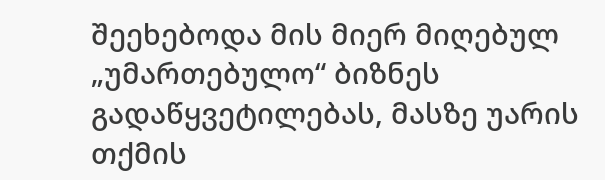შეეხებოდა მის მიერ მიღებულ
„უმართებულო“ ბიზნეს
გადაწყვეტილებას, მასზე უარის თქმის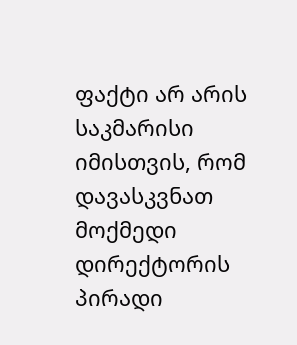ფაქტი არ არის საკმარისი იმისთვის, რომ
დავასკვნათ მოქმედი დირექტორის
პირადი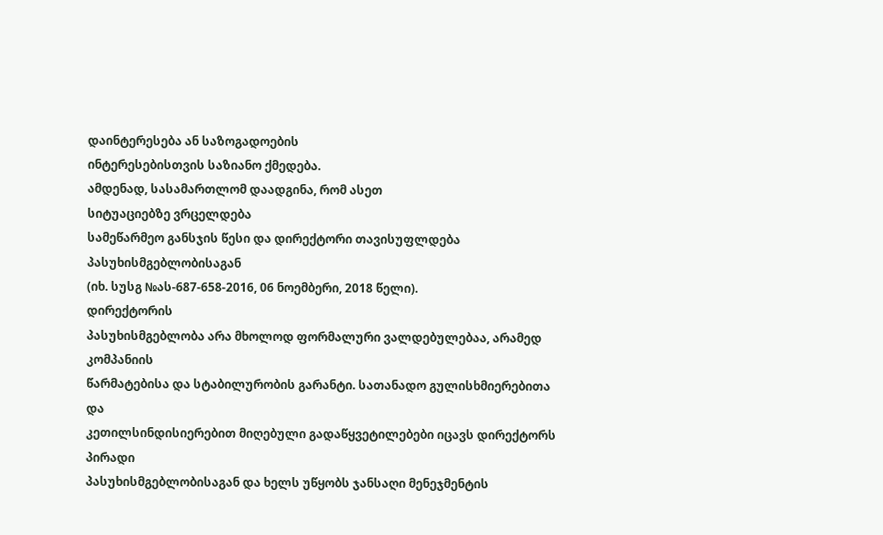დაინტერესება ან საზოგადოების
ინტერესებისთვის საზიანო ქმედება.
ამდენად, სასამართლომ დაადგინა, რომ ასეთ
სიტუაციებზე ვრცელდება
სამეწარმეო განსჯის წესი და დირექტორი თავისუფლდება
პასუხისმგებლობისაგან
(იხ. სუსგ №ას-687-658-2016, 06 ნოემბერი, 2018 წელი).
დირექტორის
პასუხისმგებლობა არა მხოლოდ ფორმალური ვალდებულებაა, არამედ
კომპანიის
წარმატებისა და სტაბილურობის გარანტი. სათანადო გულისხმიერებითა
და
კეთილსინდისიერებით მიღებული გადაწყვეტილებები იცავს დირექტორს
პირადი
პასუხისმგებლობისაგან და ხელს უწყობს ჯანსაღი მენეჯმენტის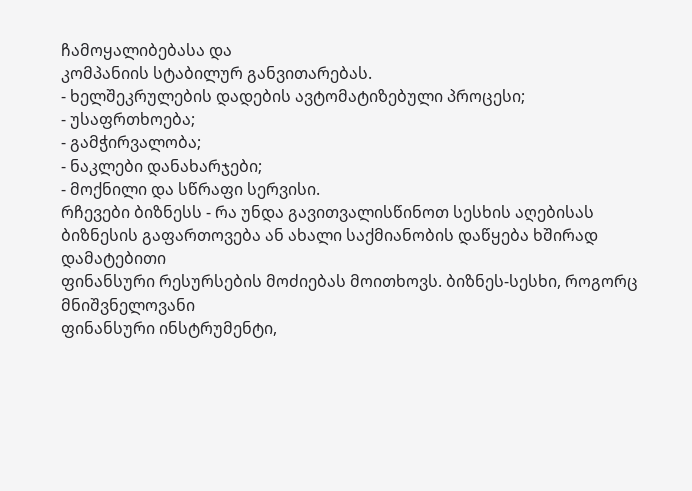ჩამოყალიბებასა და
კომპანიის სტაბილურ განვითარებას.
- ხელშეკრულების დადების ავტომატიზებული პროცესი;
- უსაფრთხოება;
- გამჭირვალობა;
- ნაკლები დანახარჯები;
- მოქნილი და სწრაფი სერვისი.
რჩევები ბიზნესს - რა უნდა გავითვალისწინოთ სესხის აღებისას
ბიზნესის გაფართოვება ან ახალი საქმიანობის დაწყება ხშირად
დამატებითი
ფინანსური რესურსების მოძიებას მოითხოვს. ბიზნეს-სესხი, როგორც
მნიშვნელოვანი
ფინანსური ინსტრუმენტი,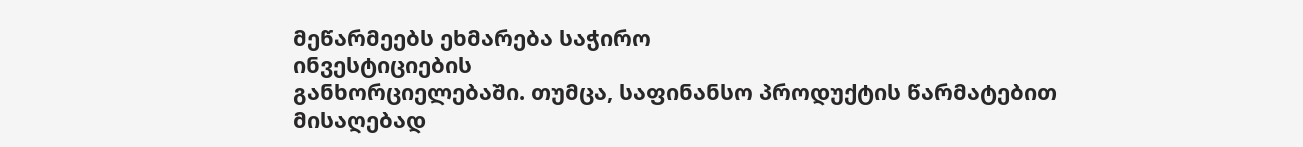მეწარმეებს ეხმარება საჭირო
ინვესტიციების
განხორციელებაში. თუმცა, საფინანსო პროდუქტის წარმატებით
მისაღებად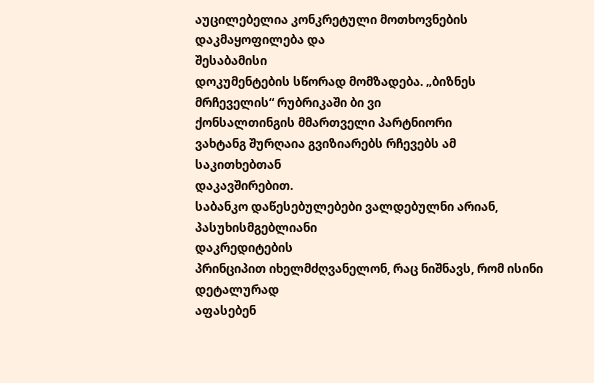აუცილებელია კონკრეტული მოთხოვნების დაკმაყოფილება და
შესაბამისი
დოკუმენტების სწორად მომზადება. „ბიზნეს
მრჩეველის“ რუბრიკაში ბი ვი
ქონსალთინგის მმართველი პარტნიორი
ვახტანგ შურღაია გვიზიარებს რჩევებს ამ
საკითხებთან
დაკავშირებით.
საბანკო დაწესებულებები ვალდებულნი არიან, პასუხისმგებლიანი
დაკრედიტების
პრინციპით იხელმძღვანელონ, რაც ნიშნავს, რომ ისინი დეტალურად
აფასებენ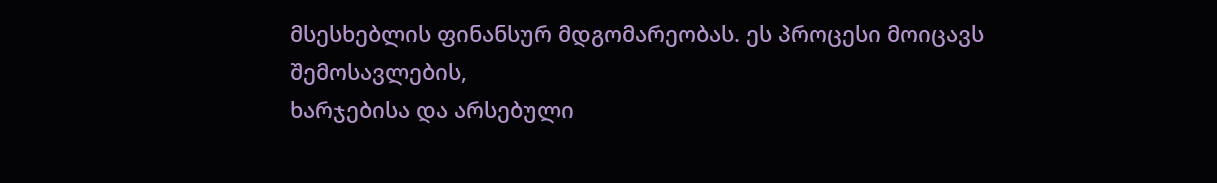მსესხებლის ფინანსურ მდგომარეობას. ეს პროცესი მოიცავს
შემოსავლების,
ხარჯებისა და არსებული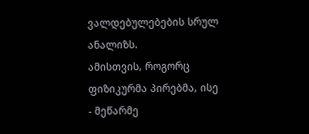ვალდებულებების სრულ ანალიზს.
ამისთვის, როგორც
ფიზიკურმა პირებმა, ისე - მეწარმე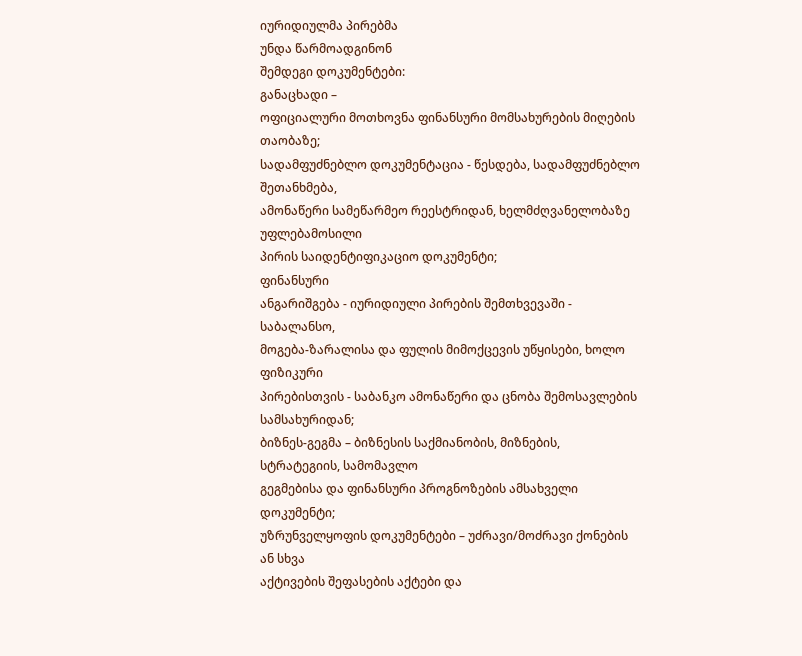იურიდიულმა პირებმა
უნდა წარმოადგინონ
შემდეგი დოკუმენტები:
განაცხადი –
ოფიციალური მოთხოვნა ფინანსური მომსახურების მიღების
თაობაზე;
სადამფუძნებლო დოკუმენტაცია - წესდება, სადამფუძნებლო
შეთანხმება,
ამონაწერი სამეწარმეო რეესტრიდან, ხელმძღვანელობაზე
უფლებამოსილი
პირის საიდენტიფიკაციო დოკუმენტი;
ფინანსური
ანგარიშგება - იურიდიული პირების შემთხვევაში -
საბალანსო,
მოგება-ზარალისა და ფულის მიმოქცევის უწყისები, ხოლო
ფიზიკური
პირებისთვის - საბანკო ამონაწერი და ცნობა შემოსავლების
სამსახურიდან;
ბიზნეს-გეგმა – ბიზნესის საქმიანობის, მიზნების,
სტრატეგიის, სამომავლო
გეგმებისა და ფინანსური პროგნოზების ამსახველი
დოკუმენტი;
უზრუნველყოფის დოკუმენტები – უძრავი/მოძრავი ქონების
ან სხვა
აქტივების შეფასების აქტები და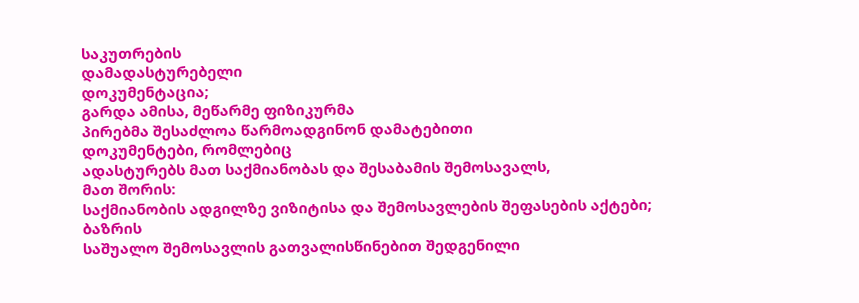საკუთრების
დამადასტურებელი
დოკუმენტაცია;
გარდა ამისა, მეწარმე ფიზიკურმა
პირებმა შესაძლოა წარმოადგინონ დამატებითი
დოკუმენტები, რომლებიც
ადასტურებს მათ საქმიანობას და შესაბამის შემოსავალს,
მათ შორის:
საქმიანობის ადგილზე ვიზიტისა და შემოსავლების შეფასების აქტები;
ბაზრის
საშუალო შემოსავლის გათვალისწინებით შედგენილი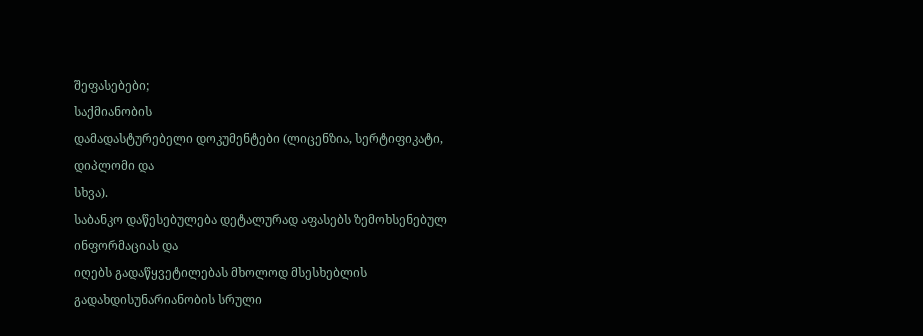შეფასებები;
საქმიანობის
დამადასტურებელი დოკუმენტები (ლიცენზია, სერტიფიკატი,
დიპლომი და
სხვა).
საბანკო დაწესებულება დეტალურად აფასებს ზემოხსენებულ
ინფორმაციას და
იღებს გადაწყვეტილებას მხოლოდ მსესხებლის
გადახდისუნარიანობის სრული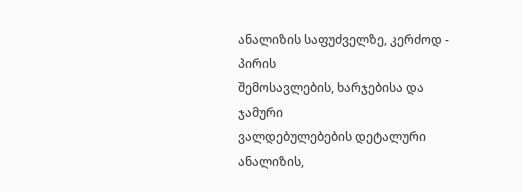ანალიზის საფუძველზე, კერძოდ - პირის
შემოსავლების, ხარჯებისა და ჯამური
ვალდებულებების დეტალური ანალიზის,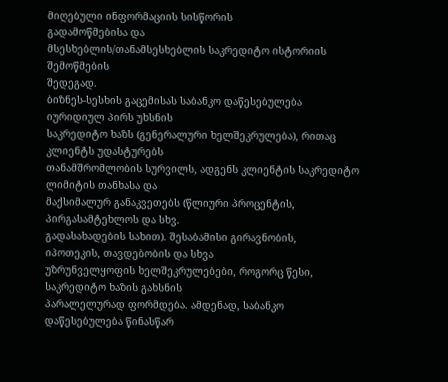მიღებული ინფორმაციის სისწორის
გადამოწმებისა და
მსესხებლის/თანამსესხებლის საკრედიტო ისტორიის
შემოწმების
შედეგად.
ბიზნეს-სესხის გაცემისას საბანკო დაწესებულება
იურიდიულ პირს უხსნის
საკრედიტო ხაზს (გენერალური ხელშეკრულება), რითაც
კლიენტს უდასტურებს
თანამშრომლობის სურვილს, ადგენს კლიენტის საკრედიტო
ლიმიტის თანხასა და
მაქსიმალურ განაკვეთებს (წლიური პროცენტის,
პირგასამტეხლოს და სხვ.
გადასახადების სახით). შესაბამისი გირავნობის,
იპოთეკის, თავდებობის და სხვა
უზრუნველყოფის ხელშეკრულებები, როგორც წესი,
საკრედიტო ხაზის გახსნის
პარალელურად ფორმდება. ამდენად, საბანკო
დაწესებულება წინასწარ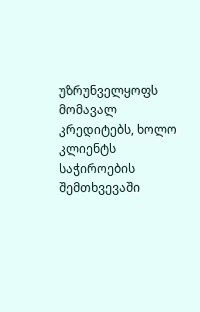უზრუნველყოფს მომავალ კრედიტებს, ხოლო კლიენტს
საჭიროების შემთხვევაში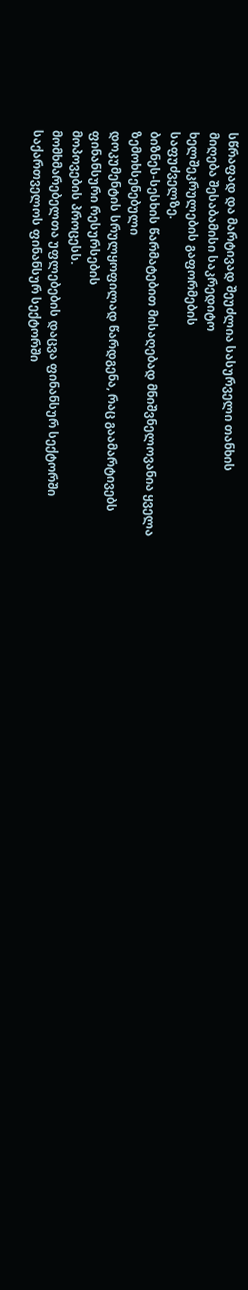სწრაფად და მარტივად შეუძლია სასურველი თანხის
მიღება შესაბამისი საკრედიტო
ხელშეკრულების გაფორმების
საფუძველზე.
ბიზნეს-სესხის წარმატებით მისაღებად მნიშვნელოვანია ყველა
ზემოხსენებული
დოკუმენტის სრულყოფილად წარდგენა, რაც გაამარტივებს
ფინანსური რესურსების
მოპოვების პროცესს.
მომხმარებელთა უფლებების დაცვა ფინანსურ სექტორში
საქართველოს ფინანსურ სექტორში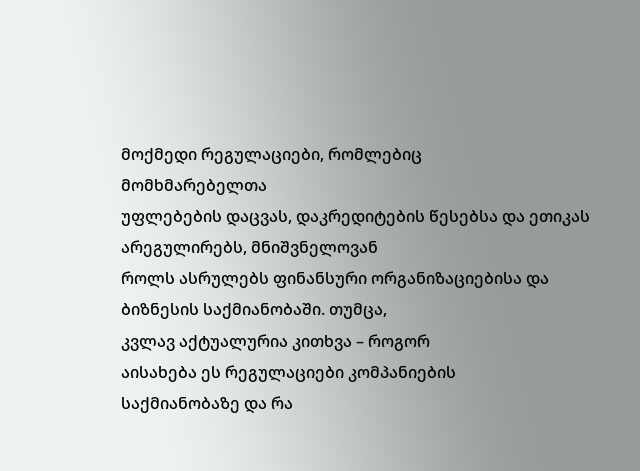მოქმედი რეგულაციები, რომლებიც
მომხმარებელთა
უფლებების დაცვას, დაკრედიტების წესებსა და ეთიკას
არეგულირებს, მნიშვნელოვან
როლს ასრულებს ფინანსური ორგანიზაციებისა და
ბიზნესის საქმიანობაში. თუმცა,
კვლავ აქტუალურია კითხვა – როგორ
აისახება ეს რეგულაციები კომპანიების
საქმიანობაზე და რა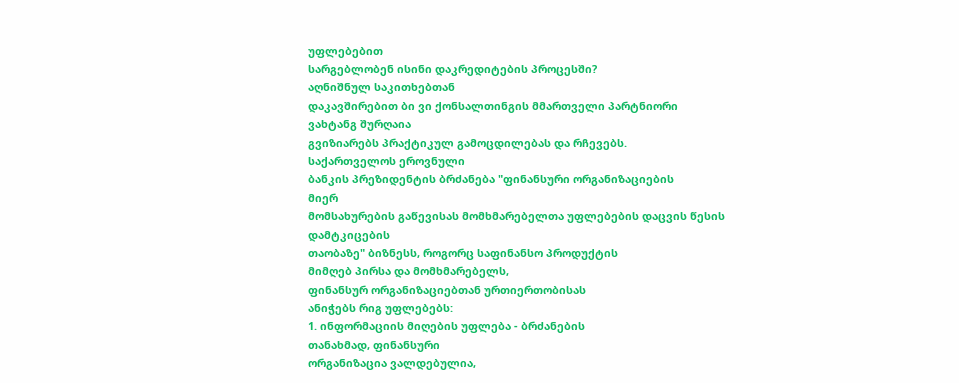უფლებებით
სარგებლობენ ისინი დაკრედიტების პროცესში?
აღნიშნულ საკითხებთან
დაკავშირებით ბი ვი ქონსალთინგის მმართველი პარტნიორი
ვახტანგ შურღაია
გვიზიარებს პრაქტიკულ გამოცდილებას და რჩევებს.
საქართველოს ეროვნული
ბანკის პრეზიდენტის ბრძანება "ფინანსური ორგანიზაციების
მიერ
მომსახურების გაწევისას მომხმარებელთა უფლებების დაცვის წესის
დამტკიცების
თაობაზე" ბიზნესს, როგორც საფინანსო პროდუქტის
მიმღებ პირსა და მომხმარებელს,
ფინანსურ ორგანიზაციებთან ურთიერთობისას
ანიჭებს რიგ უფლებებს:
1. ინფორმაციის მიღების უფლება - ბრძანების
თანახმად, ფინანსური
ორგანიზაცია ვალდებულია,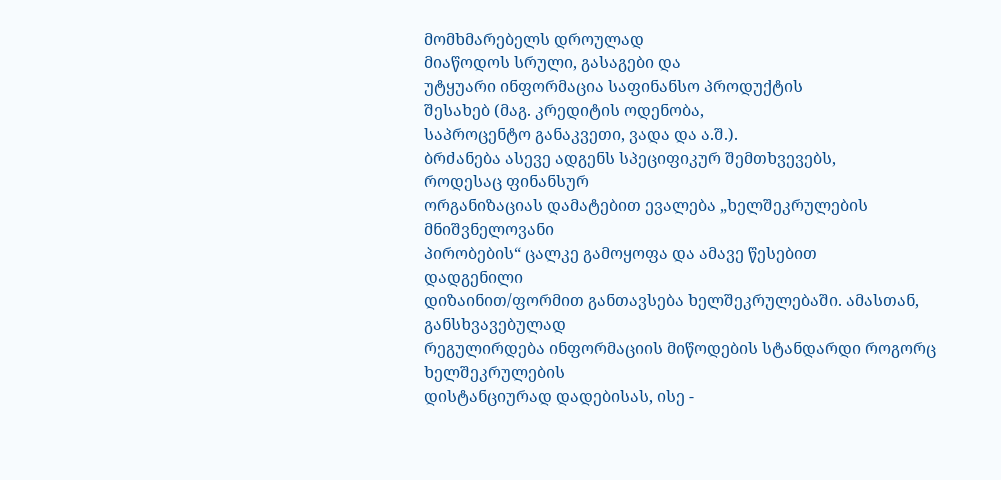მომხმარებელს დროულად
მიაწოდოს სრული, გასაგები და
უტყუარი ინფორმაცია საფინანსო პროდუქტის
შესახებ (მაგ. კრედიტის ოდენობა,
საპროცენტო განაკვეთი, ვადა და ა.შ.).
ბრძანება ასევე ადგენს სპეციფიკურ შემთხვევებს,
როდესაც ფინანსურ
ორგანიზაციას დამატებით ევალება „ხელშეკრულების
მნიშვნელოვანი
პირობების“ ცალკე გამოყოფა და ამავე წესებით
დადგენილი
დიზაინით/ფორმით განთავსება ხელშეკრულებაში. ამასთან,
განსხვავებულად
რეგულირდება ინფორმაციის მიწოდების სტანდარდი როგორც
ხელშეკრულების
დისტანციურად დადებისას, ისე -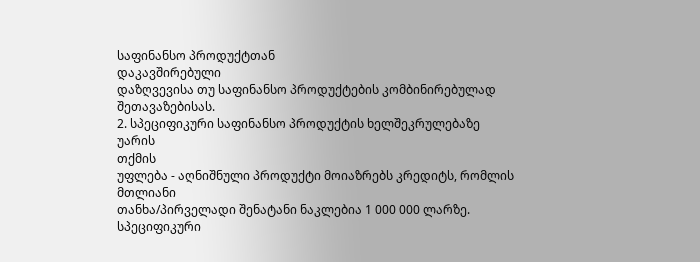საფინანსო პროდუქტთან
დაკავშირებული
დაზღვევისა თუ საფინანსო პროდუქტების კომბინირებულად
შეთავაზებისას.
2. სპეციფიკური საფინანსო პროდუქტის ხელშეკრულებაზე უარის
თქმის
უფლება - აღნიშნული პროდუქტი მოიაზრებს კრედიტს, რომლის
მთლიანი
თანხა/პირველადი შენატანი ნაკლებია 1 000 000 ლარზე. სპეციფიკური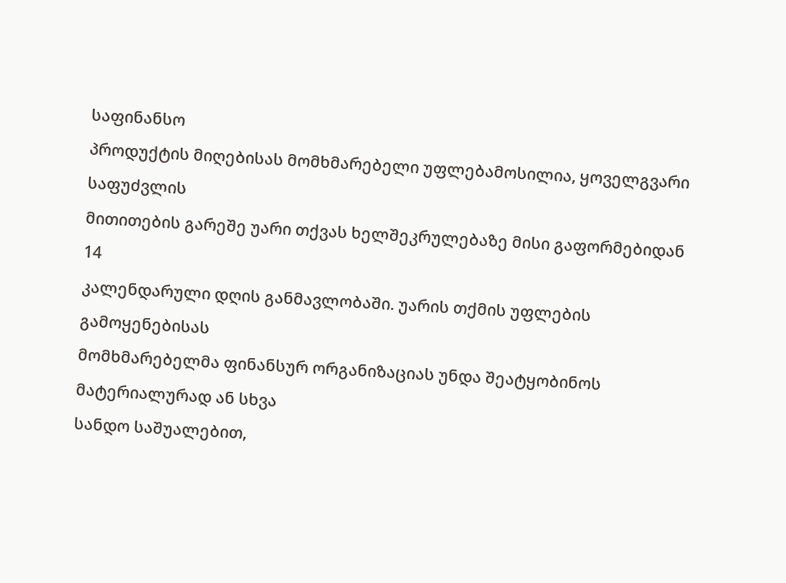საფინანსო
პროდუქტის მიღებისას მომხმარებელი უფლებამოსილია, ყოველგვარი
საფუძვლის
მითითების გარეშე უარი თქვას ხელშეკრულებაზე მისი გაფორმებიდან
14
კალენდარული დღის განმავლობაში. უარის თქმის უფლების
გამოყენებისას
მომხმარებელმა ფინანსურ ორგანიზაციას უნდა შეატყობინოს
მატერიალურად ან სხვა
სანდო საშუალებით,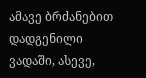ამავე ბრძანებით დადგენილი
ვადაში, ასევე,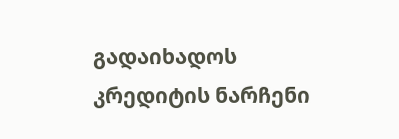გადაიხადოს
კრედიტის ნარჩენი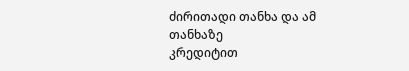ძირითადი თანხა და ამ თანხაზე
კრედიტით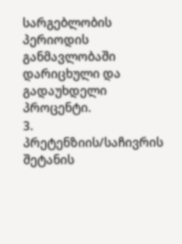სარგებლობის პერიოდის
განმავლობაში დარიცხული და გადაუხდელი
პროცენტი.
3. პრეტენზიის/საჩივრის შეტანის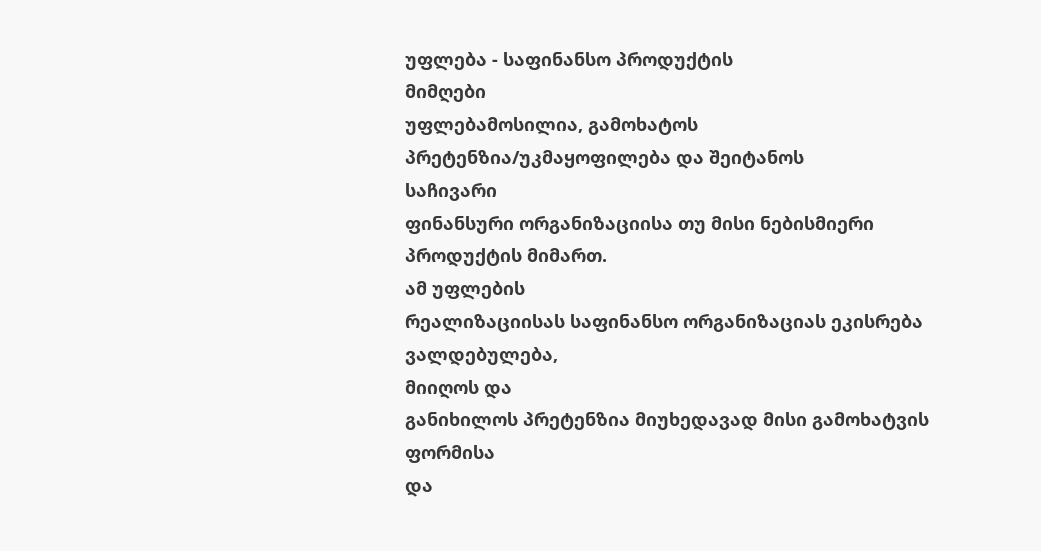უფლება - საფინანსო პროდუქტის
მიმღები
უფლებამოსილია, გამოხატოს პრეტენზია/უკმაყოფილება და შეიტანოს
საჩივარი
ფინანსური ორგანიზაციისა თუ მისი ნებისმიერი პროდუქტის მიმართ.
ამ უფლების
რეალიზაციისას საფინანსო ორგანიზაციას ეკისრება ვალდებულება,
მიიღოს და
განიხილოს პრეტენზია მიუხედავად მისი გამოხატვის ფორმისა
და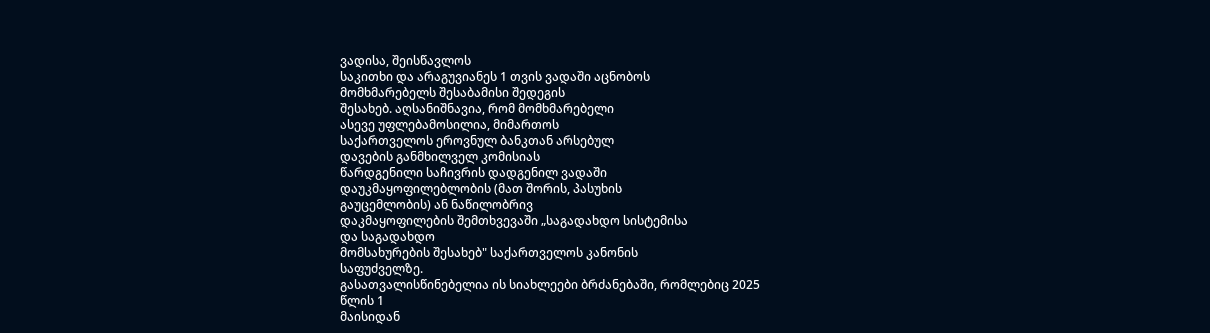ვადისა, შეისწავლოს
საკითხი და არაგუვიანეს 1 თვის ვადაში აცნობოს
მომხმარებელს შესაბამისი შედეგის
შესახებ. აღსანიშნავია, რომ მომხმარებელი
ასევე უფლებამოსილია, მიმართოს
საქართველოს ეროვნულ ბანკთან არსებულ
დავების განმხილველ კომისიას
წარდგენილი საჩივრის დადგენილ ვადაში
დაუკმაყოფილებლობის (მათ შორის, პასუხის
გაუცემლობის) ან ნაწილობრივ
დაკმაყოფილების შემთხვევაში „საგადახდო სისტემისა
და საგადახდო
მომსახურების შესახებ" საქართველოს კანონის
საფუძველზე.
გასათვალისწინებელია ის სიახლეები ბრძანებაში, რომლებიც 2025
წლის 1
მაისიდან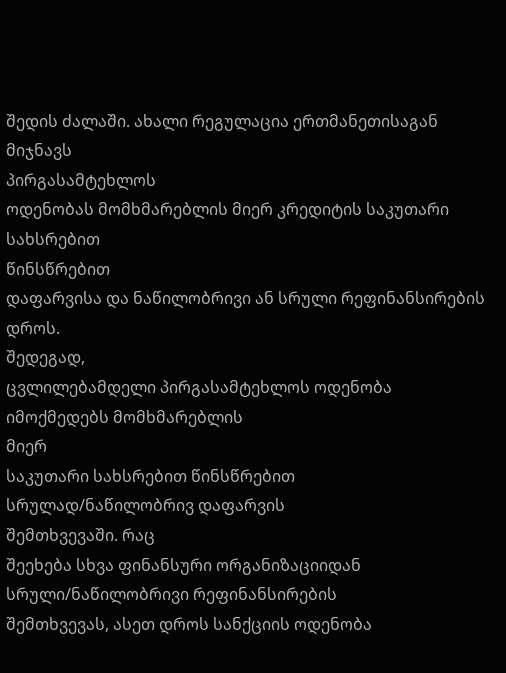შედის ძალაში. ახალი რეგულაცია ერთმანეთისაგან მიჯნავს
პირგასამტეხლოს
ოდენობას მომხმარებლის მიერ კრედიტის საკუთარი სახსრებით
წინსწრებით
დაფარვისა და ნაწილობრივი ან სრული რეფინანსირების დროს.
შედეგად,
ცვლილებამდელი პირგასამტეხლოს ოდენობა იმოქმედებს მომხმარებლის
მიერ
საკუთარი სახსრებით წინსწრებით სრულად/ნაწილობრივ დაფარვის
შემთხვევაში. რაც
შეეხება სხვა ფინანსური ორგანიზაციიდან
სრული/ნაწილობრივი რეფინანსირების
შემთხვევას, ასეთ დროს სანქციის ოდენობა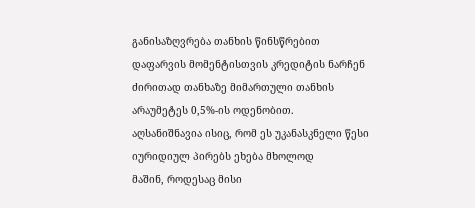განისაზღვრება თანხის წინსწრებით
დაფარვის მომენტისთვის კრედიტის ნარჩენ
ძირითად თანხაზე მიმართული თანხის
არაუმეტეს 0,5%-ის ოდენობით.
აღსანიშნავია ისიც, რომ ეს უკანასკნელი წესი
იურიდიულ პირებს ეხება მხოლოდ
მაშინ, როდესაც მისი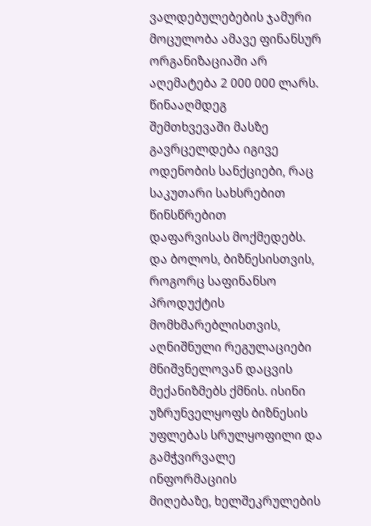ვალდებულებების ჯამური
მოცულობა ამავე ფინანსურ
ორგანიზაციაში არ აღემატება 2 000 000 ლარს. წინააღმდეგ
შემთხვევაში მასზე
გავრცელდება იგივე ოდენობის სანქციები, რაც საკუთარი სახსრებით
წინსწრებით
დაფარვისას მოქმედებს.
და ბოლოს, ბიზნესისთვის, როგორც საფინანსო
პროდუქტის მომხმარებლისთვის,
აღნიშნული რეგულაციები მნიშვნელოვან დაცვის
მექანიზმებს ქმნის. ისინი
უზრუნველყოფს ბიზნესის უფლებას სრულყოფილი და
გამჭვირვალე ინფორმაციის
მიღებაზე, ხელშეკრულების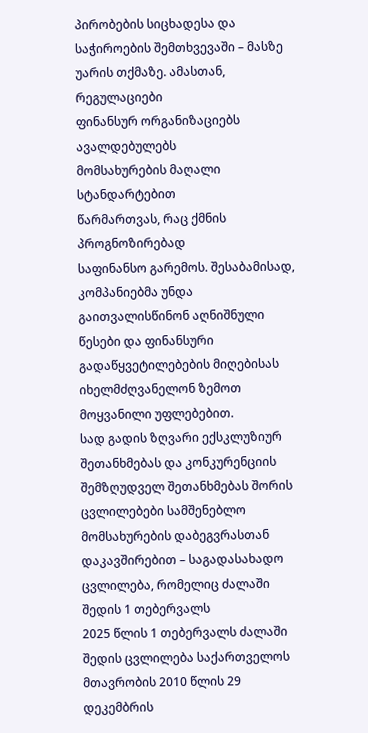პირობების სიცხადესა და
საჭიროების შემთხვევაში – მასზე
უარის თქმაზე. ამასთან, რეგულაციები
ფინანსურ ორგანიზაციებს ავალდებულებს
მომსახურების მაღალი სტანდარტებით
წარმართვას, რაც ქმნის პროგნოზირებად
საფინანსო გარემოს. შესაბამისად,
კომპანიებმა უნდა გაითვალისწინონ აღნიშნული
წესები და ფინანსური
გადაწყვეტილებების მიღებისას იხელმძღვანელონ ზემოთ
მოყვანილი უფლებებით.
სად გადის ზღვარი ექსკლუზიურ შეთანხმებას და კონკურენციის შემზღუდველ შეთანხმებას შორის
ცვლილებები სამშენებლო მომსახურების დაბეგვრასთან დაკავშირებით – საგადასახადო ცვლილება, რომელიც ძალაში შედის 1 თებერვალს
2025 წლის 1 თებერვალს ძალაში შედის ცვლილება საქართველოს მთავრობის 2010 წლის 29 დეკემბრის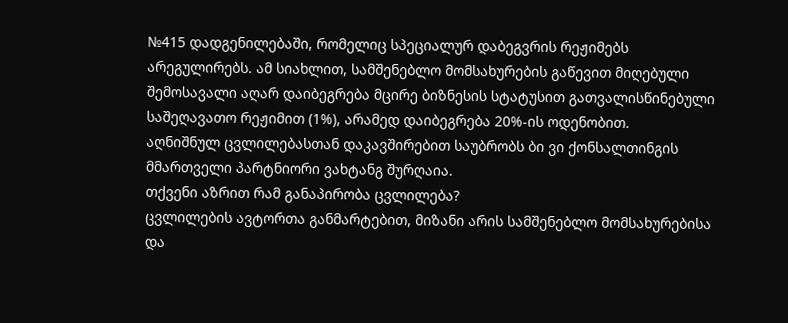№415 დადგენილებაში, რომელიც სპეციალურ დაბეგვრის რეჟიმებს არეგულირებს. ამ სიახლით, სამშენებლო მომსახურების გაწევით მიღებული შემოსავალი აღარ დაიბეგრება მცირე ბიზნესის სტატუსით გათვალისწინებული საშეღავათო რეჟიმით (1%), არამედ დაიბეგრება 20%-ის ოდენობით.
აღნიშნულ ცვლილებასთან დაკავშირებით საუბრობს ბი ვი ქონსალთინგის მმართველი პარტნიორი ვახტანგ შურღაია.
თქვენი აზრით რამ განაპირობა ცვლილება?
ცვლილების ავტორთა განმარტებით, მიზანი არის სამშენებლო მომსახურებისა და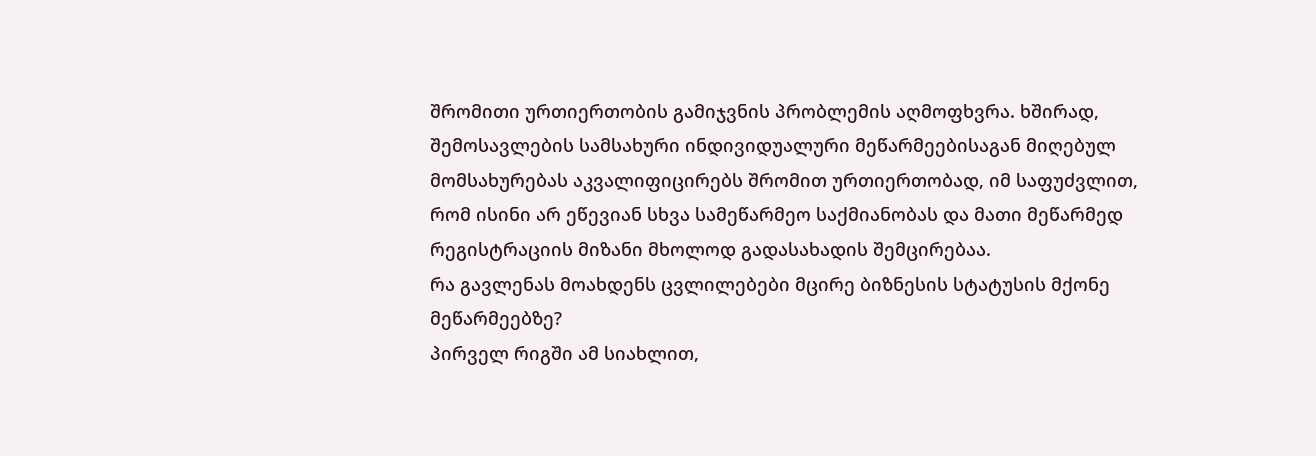შრომითი ურთიერთობის გამიჯვნის პრობლემის აღმოფხვრა. ხშირად, შემოსავლების სამსახური ინდივიდუალური მეწარმეებისაგან მიღებულ მომსახურებას აკვალიფიცირებს შრომით ურთიერთობად, იმ საფუძვლით, რომ ისინი არ ეწევიან სხვა სამეწარმეო საქმიანობას და მათი მეწარმედ რეგისტრაციის მიზანი მხოლოდ გადასახადის შემცირებაა.
რა გავლენას მოახდენს ცვლილებები მცირე ბიზნესის სტატუსის მქონე მეწარმეებზე?
პირველ რიგში ამ სიახლით,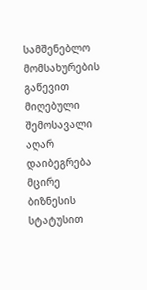სამშენებლო მომსახურების გაწევით
მიღებული შემოსავალი აღარ დაიბეგრება მცირე ბიზნესის
სტატუსით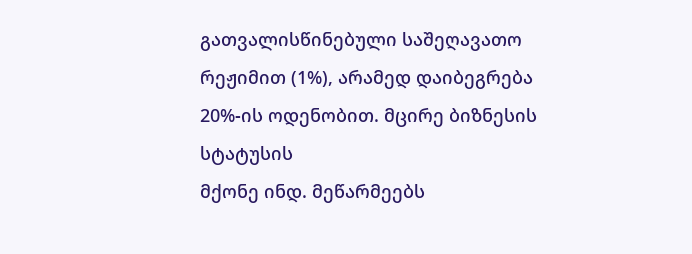გათვალისწინებული საშეღავათო რეჟიმით (1%), არამედ დაიბეგრება
20%-ის ოდენობით. მცირე ბიზნესის სტატუსის
მქონე ინდ. მეწარმეებს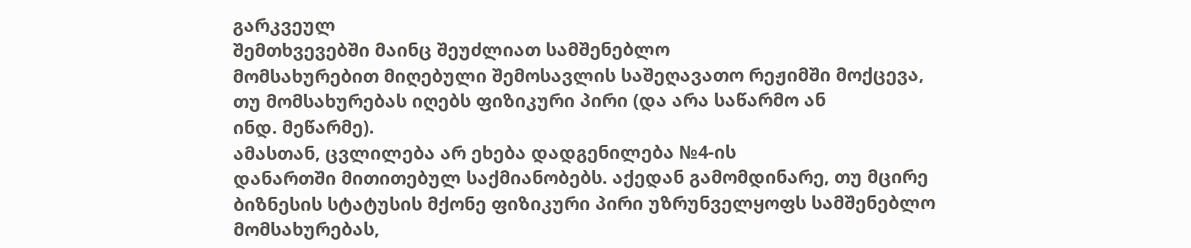გარკვეულ
შემთხვევებში მაინც შეუძლიათ სამშენებლო
მომსახურებით მიღებული შემოსავლის საშეღავათო რეჟიმში მოქცევა,
თუ მომსახურებას იღებს ფიზიკური პირი (და არა საწარმო ან
ინდ. მეწარმე).
ამასთან, ცვლილება არ ეხება დადგენილება №4-ის
დანართში მითითებულ საქმიანობებს. აქედან გამომდინარე, თუ მცირე
ბიზნესის სტატუსის მქონე ფიზიკური პირი უზრუნველყოფს სამშენებლო
მომსახურებას,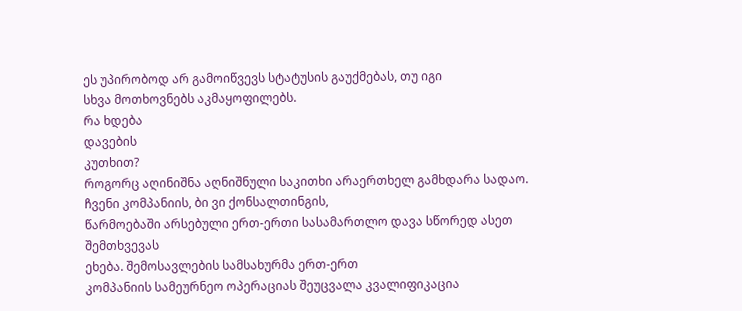ეს უპირობოდ არ გამოიწვევს სტატუსის გაუქმებას, თუ იგი
სხვა მოთხოვნებს აკმაყოფილებს.
რა ხდება
დავების
კუთხით?
როგორც აღინიშნა აღნიშნული საკითხი არაერთხელ გამხდარა სადაო.
ჩვენი კომპანიის, ბი ვი ქონსალთინგის,
წარმოებაში არსებული ერთ-ერთი სასამართლო დავა სწორედ ასეთ შემთხვევას
ეხება. შემოსავლების სამსახურმა ერთ-ერთ
კომპანიის სამეურნეო ოპერაციას შეუცვალა კვალიფიკაცია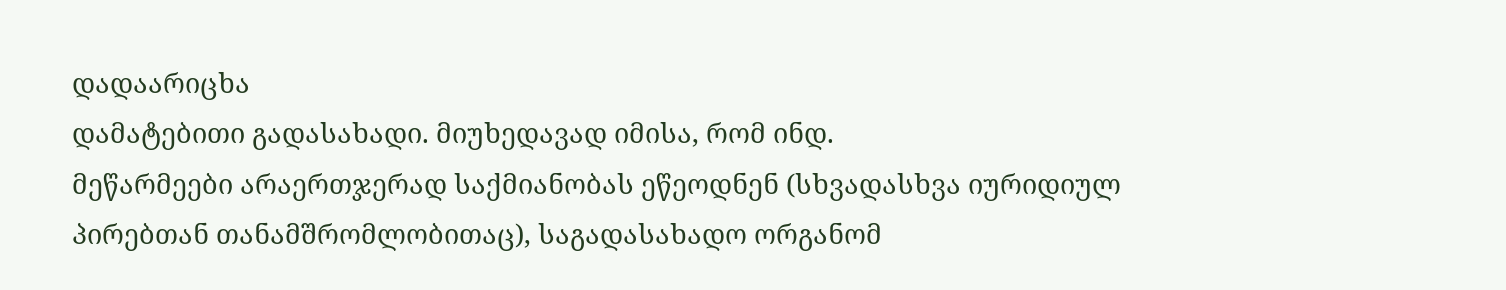დადაარიცხა
დამატებითი გადასახადი. მიუხედავად იმისა, რომ ინდ.
მეწარმეები არაერთჯერად საქმიანობას ეწეოდნენ (სხვადასხვა იურიდიულ
პირებთან თანამშრომლობითაც), საგადასახადო ორგანომ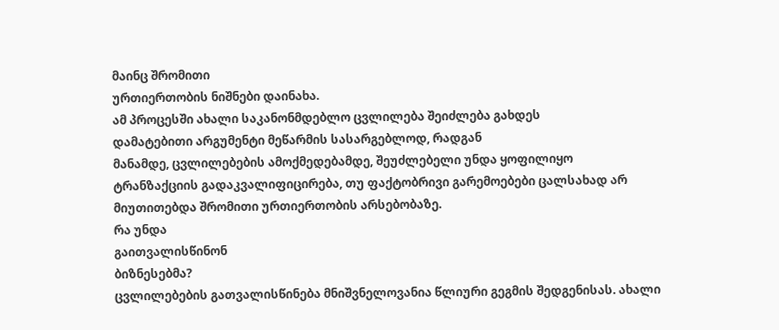მაინც შრომითი
ურთიერთობის ნიშნები დაინახა.
ამ პროცესში ახალი საკანონმდებლო ცვლილება შეიძლება გახდეს
დამატებითი არგუმენტი მეწარმის სასარგებლოდ, რადგან
მანამდე, ცვლილებების ამოქმედებამდე, შეუძლებელი უნდა ყოფილიყო
ტრანზაქციის გადაკვალიფიცირება, თუ ფაქტობრივი გარემოებები ცალსახად არ
მიუთითებდა შრომითი ურთიერთობის არსებობაზე.
რა უნდა
გაითვალისწინონ
ბიზნესებმა?
ცვლილებების გათვალისწინება მნიშვნელოვანია წლიური გეგმის შედგენისას. ახალი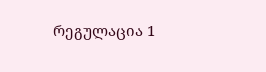რეგულაცია 1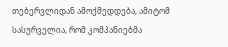თებერვლიდან ამოქმედდება, ამიტომ სასურველია, რომ კომპანიებმა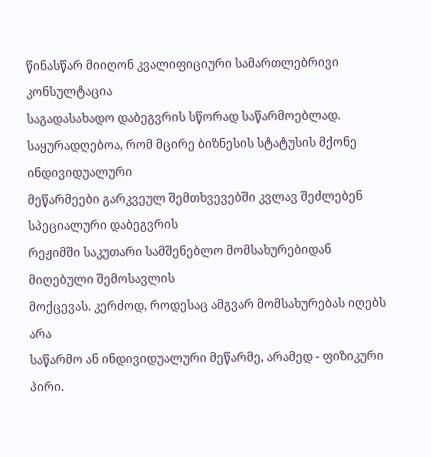წინასწარ მიიღონ კვალიფიციური სამართლებრივი კონსულტაცია
საგადასახადო დაბეგვრის სწორად საწარმოებლად.
საყურადღებოა, რომ მცირე ბიზნესის სტატუსის მქონე ინდივიდუალური
მეწარმეები გარკვეულ შემთხვევებში კვლავ შეძლებენ სპეციალური დაბეგვრის
რეჟიმში საკუთარი სამშენებლო მომსახურებიდან მიღებული შემოსავლის
მოქცევას. კერძოდ, როდესაც ამგვარ მომსახურებას იღებს არა
საწარმო ან ინდივიდუალური მეწარმე, არამედ - ფიზიკური
პირი.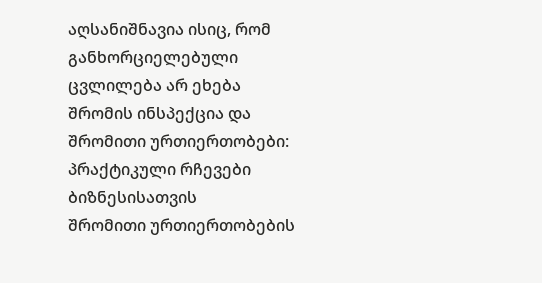აღსანიშნავია ისიც, რომ განხორციელებული ცვლილება არ ეხება
შრომის ინსპექცია და შრომითი ურთიერთობები: პრაქტიკული რჩევები ბიზნესისათვის
შრომითი ურთიერთობების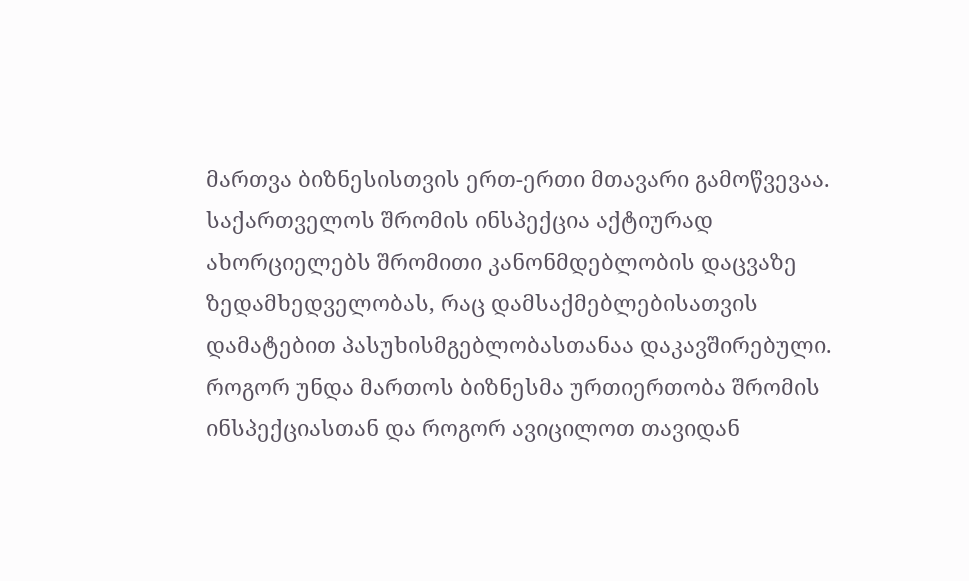მართვა ბიზნესისთვის ერთ-ერთი მთავარი გამოწვევაა. საქართველოს შრომის ინსპექცია აქტიურად ახორციელებს შრომითი კანონმდებლობის დაცვაზე ზედამხედველობას, რაც დამსაქმებლებისათვის დამატებით პასუხისმგებლობასთანაა დაკავშირებული. როგორ უნდა მართოს ბიზნესმა ურთიერთობა შრომის ინსპექციასთან და როგორ ავიცილოთ თავიდან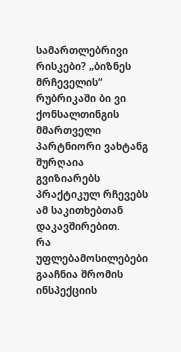სამართლებრივი რისკები? „ბიზნეს მრჩეველის“ რუბრიკაში ბი ვი ქონსალთინგის მმართველი პარტნიორი ვახტანგ შურღაია გვიზიარებს პრაქტიკულ რჩევებს ამ საკითხებთან დაკავშირებით.
რა უფლებამოსილებები გააჩნია შრომის ინსპექციის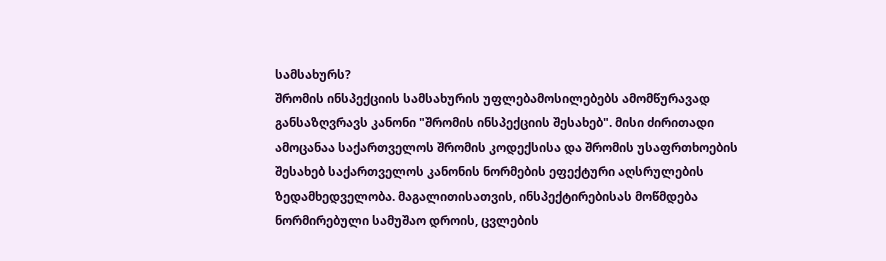სამსახურს?
შრომის ინსპექციის სამსახურის უფლებამოსილებებს ამომწურავად განსაზღვრავს კანონი "შრომის ინსპექციის შესახებ". მისი ძირითადი ამოცანაა საქართველოს შრომის კოდექსისა და შრომის უსაფრთხოების შესახებ საქართველოს კანონის ნორმების ეფექტური აღსრულების ზედამხედველობა. მაგალითისათვის, ინსპექტირებისას მოწმდება ნორმირებული სამუშაო დროის, ცვლების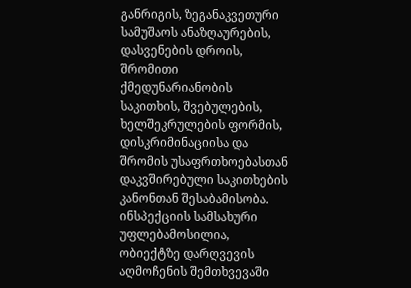განრიგის, ზეგანაკვეთური სამუშაოს ანაზღაურების, დასვენების დროის, შრომითი ქმედუნარიანობის საკითხის, შვებულების, ხელშეკრულების ფორმის, დისკრიმინაციისა და შრომის უსაფრთხოებასთან დაკვშირებული საკითხების კანონთან შესაბამისობა.
ინსპექციის სამსახური უფლებამოსილია, ობიექტზე დარღვევის აღმოჩენის შემთხვევაში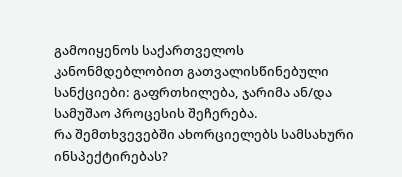გამოიყენოს საქართველოს კანონმდებლობით გათვალისწინებული სანქციები: გაფრთხილება, ჯარიმა ან/და სამუშაო პროცესის შეჩერება.
რა შემთხვევებში ახორციელებს სამსახური ინსპექტირებას?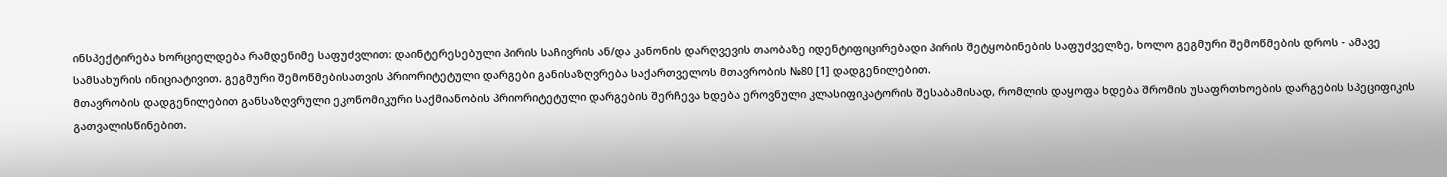ინსპექტირება ხორციელდება რამდენიმე საფუძვლით: დაინტერესებული პირის საჩივრის ან/და კანონის დარღვევის თაობაზე იდენტიფიცირებადი პირის შეტყობინების საფუძველზე, ხოლო გეგმური შემოწმების დროს - ამავე სამსახურის ინიციატივით. გეგმური შემოწმებისათვის პრიორიტეტული დარგები განისაზღვრება საქართველოს მთავრობის №80 [1] დადგენილებით.
მთავრობის დადგენილებით განსაზღვრული ეკონომიკური საქმიანობის პრიორიტეტული დარგების შერჩევა ხდება ეროვნული კლასიფიკატორის შესაბამისად, რომლის დაყოფა ხდება შრომის უსაფრთხოების დარგების სპეციფიკის გათვალისწინებით.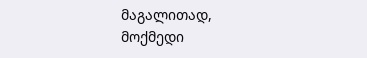მაგალითად, მოქმედი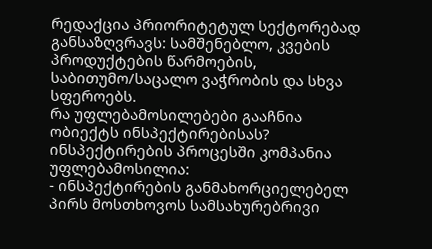რედაქცია პრიორიტეტულ სექტორებად განსაზღვრავს: სამშენებლო, კვების პროდუქტების წარმოების, საბითუმო/საცალო ვაჭრობის და სხვა სფეროებს.
რა უფლებამოსილებები გააჩნია ობიექტს ინსპექტირებისას?
ინსპექტირების პროცესში კომპანია უფლებამოსილია:
- ინსპექტირების განმახორციელებელ პირს მოსთხოვოს სამსახურებრივი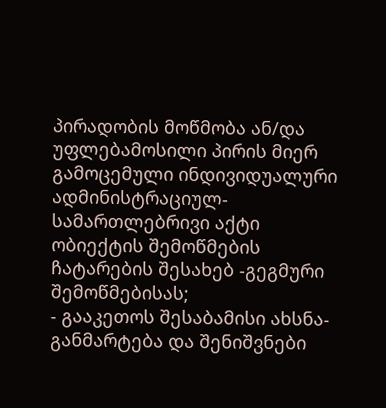პირადობის მოწმობა ან/და უფლებამოსილი პირის მიერ გამოცემული ინდივიდუალური ადმინისტრაციულ-სამართლებრივი აქტი ობიექტის შემოწმების ჩატარების შესახებ -გეგმური შემოწმებისას;
- გააკეთოს შესაბამისი ახსნა-განმარტება და შენიშვნები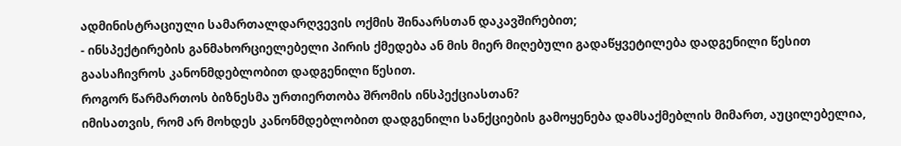ადმინისტრაციული სამართალდარღვევის ოქმის შინაარსთან დაკავშირებით;
- ინსპექტირების განმახორციელებელი პირის ქმედება ან მის მიერ მიღებული გადაწყვეტილება დადგენილი წესით გაასაჩივროს კანონმდებლობით დადგენილი წესით.
როგორ წარმართოს ბიზნესმა ურთიერთობა შრომის ინსპექციასთან?
იმისათვის, რომ არ მოხდეს კანონმდებლობით დადგენილი სანქციების გამოყენება დამსაქმებლის მიმართ, აუცილებელია,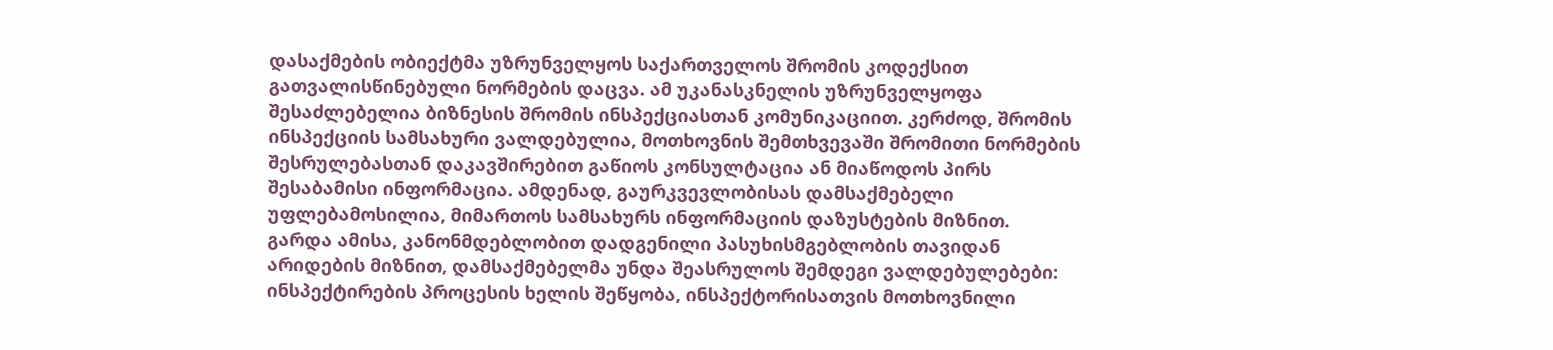დასაქმების ობიექტმა უზრუნველყოს საქართველოს შრომის კოდექსით გათვალისწინებული ნორმების დაცვა. ამ უკანასკნელის უზრუნველყოფა შესაძლებელია ბიზნესის შრომის ინსპექციასთან კომუნიკაციით. კერძოდ, შრომის ინსპექციის სამსახური ვალდებულია, მოთხოვნის შემთხვევაში შრომითი ნორმების შესრულებასთან დაკავშირებით გაწიოს კონსულტაცია ან მიაწოდოს პირს შესაბამისი ინფორმაცია. ამდენად, გაურკვევლობისას დამსაქმებელი უფლებამოსილია, მიმართოს სამსახურს ინფორმაციის დაზუსტების მიზნით.
გარდა ამისა, კანონმდებლობით დადგენილი პასუხისმგებლობის თავიდან არიდების მიზნით, დამსაქმებელმა უნდა შეასრულოს შემდეგი ვალდებულებები: ინსპექტირების პროცესის ხელის შეწყობა, ინსპექტორისათვის მოთხოვნილი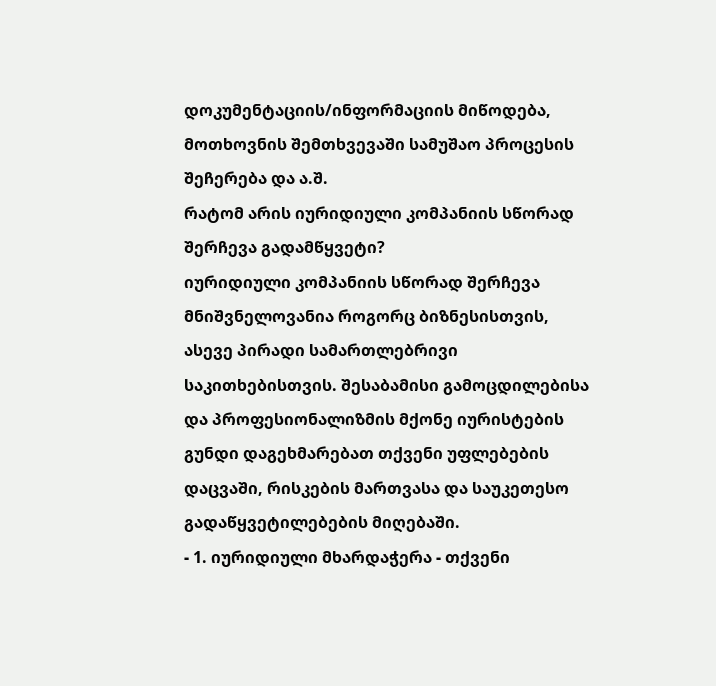დოკუმენტაციის/ინფორმაციის მიწოდება, მოთხოვნის შემთხვევაში სამუშაო პროცესის შეჩერება და ა.შ.
რატომ არის იურიდიული კომპანიის სწორად შერჩევა გადამწყვეტი?
იურიდიული კომპანიის სწორად შერჩევა მნიშვნელოვანია როგორც ბიზნესისთვის, ასევე პირადი სამართლებრივი საკითხებისთვის. შესაბამისი გამოცდილებისა და პროფესიონალიზმის მქონე იურისტების გუნდი დაგეხმარებათ თქვენი უფლებების დაცვაში, რისკების მართვასა და საუკეთესო გადაწყვეტილებების მიღებაში.
- 1. იურიდიული მხარდაჭერა - თქვენი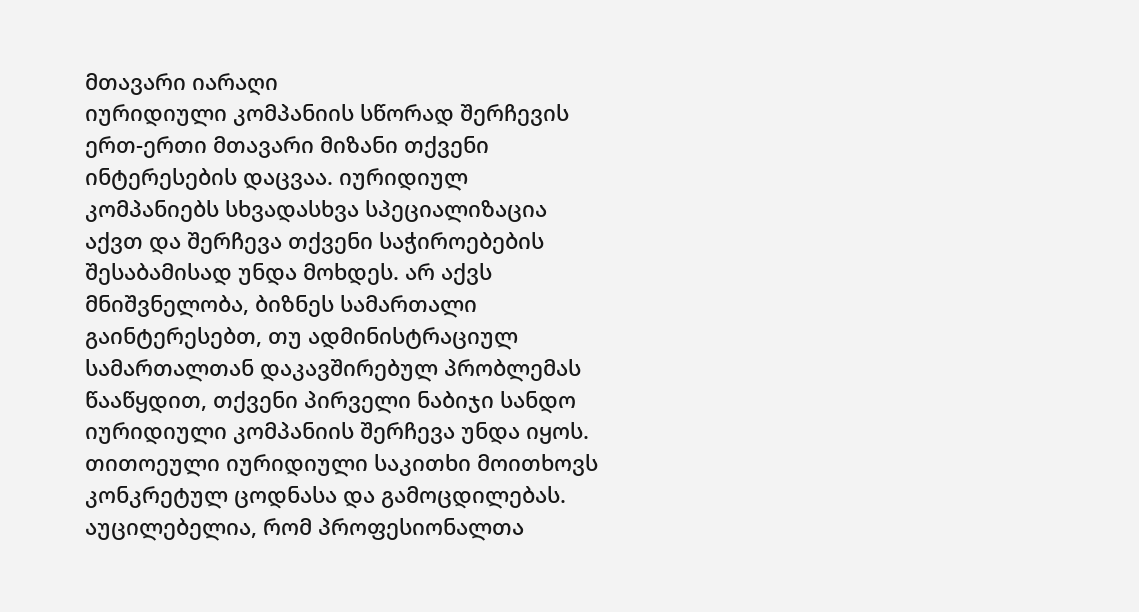მთავარი იარაღი
იურიდიული კომპანიის სწორად შერჩევის ერთ-ერთი მთავარი მიზანი თქვენი ინტერესების დაცვაა. იურიდიულ კომპანიებს სხვადასხვა სპეციალიზაცია აქვთ და შერჩევა თქვენი საჭიროებების შესაბამისად უნდა მოხდეს. არ აქვს მნიშვნელობა, ბიზნეს სამართალი გაინტერესებთ, თუ ადმინისტრაციულ სამართალთან დაკავშირებულ პრობლემას წააწყდით, თქვენი პირველი ნაბიჯი სანდო იურიდიული კომპანიის შერჩევა უნდა იყოს. თითოეული იურიდიული საკითხი მოითხოვს კონკრეტულ ცოდნასა და გამოცდილებას. აუცილებელია, რომ პროფესიონალთა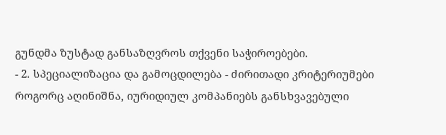გუნდმა ზუსტად განსაზღვროს თქვენი საჭიროებები.
- 2. სპეციალიზაცია და გამოცდილება - ძირითადი კრიტერიუმები
როგორც აღინიშნა, იურიდიულ კომპანიებს განსხვავებული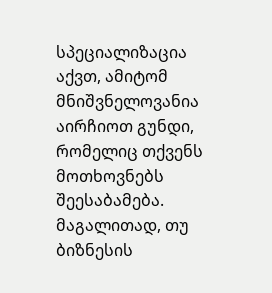სპეციალიზაცია აქვთ, ამიტომ მნიშვნელოვანია აირჩიოთ გუნდი, რომელიც თქვენს მოთხოვნებს შეესაბამება. მაგალითად, თუ ბიზნესის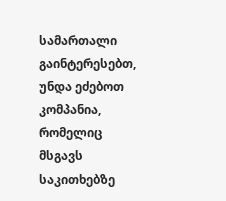სამართალი გაინტერესებთ, უნდა ეძებოთ კომპანია, რომელიც მსგავს საკითხებზე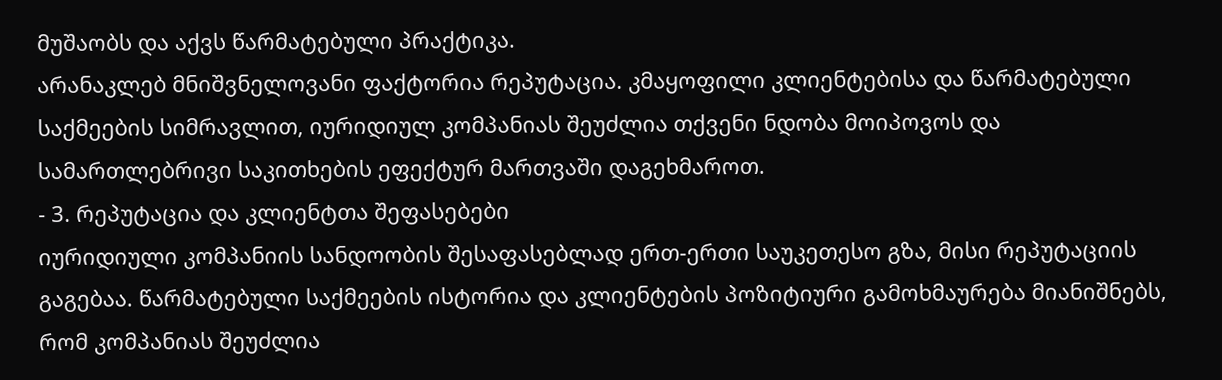მუშაობს და აქვს წარმატებული პრაქტიკა.
არანაკლებ მნიშვნელოვანი ფაქტორია რეპუტაცია. კმაყოფილი კლიენტებისა და წარმატებული საქმეების სიმრავლით, იურიდიულ კომპანიას შეუძლია თქვენი ნდობა მოიპოვოს და სამართლებრივი საკითხების ეფექტურ მართვაში დაგეხმაროთ.
- 3. რეპუტაცია და კლიენტთა შეფასებები
იურიდიული კომპანიის სანდოობის შესაფასებლად ერთ-ერთი საუკეთესო გზა, მისი რეპუტაციის გაგებაა. წარმატებული საქმეების ისტორია და კლიენტების პოზიტიური გამოხმაურება მიანიშნებს, რომ კომპანიას შეუძლია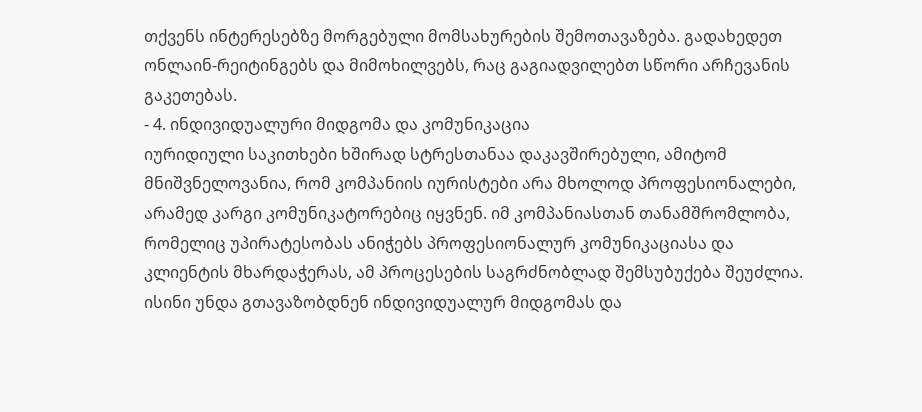თქვენს ინტერესებზე მორგებული მომსახურების შემოთავაზება. გადახედეთ ონლაინ-რეიტინგებს და მიმოხილვებს, რაც გაგიადვილებთ სწორი არჩევანის გაკეთებას.
- 4. ინდივიდუალური მიდგომა და კომუნიკაცია
იურიდიული საკითხები ხშირად სტრესთანაა დაკავშირებული, ამიტომ მნიშვნელოვანია, რომ კომპანიის იურისტები არა მხოლოდ პროფესიონალები, არამედ კარგი კომუნიკატორებიც იყვნენ. იმ კომპანიასთან თანამშრომლობა, რომელიც უპირატესობას ანიჭებს პროფესიონალურ კომუნიკაციასა და კლიენტის მხარდაჭერას, ამ პროცესების საგრძნობლად შემსუბუქება შეუძლია. ისინი უნდა გთავაზობდნენ ინდივიდუალურ მიდგომას და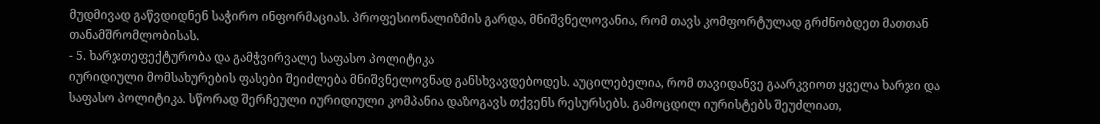მუდმივად გაწვდიდნენ საჭირო ინფორმაციას. პროფესიონალიზმის გარდა, მნიშვნელოვანია, რომ თავს კომფორტულად გრძნობდეთ მათთან თანამშრომლობისას.
- 5. ხარჯთეფექტურობა და გამჭვირვალე საფასო პოლიტიკა
იურიდიული მომსახურების ფასები შეიძლება მნიშვნელოვნად განსხვავდებოდეს. აუცილებელია, რომ თავიდანვე გაარკვიოთ ყველა ხარჯი და საფასო პოლიტიკა. სწორად შერჩეული იურიდიული კომპანია დაზოგავს თქვენს რესურსებს. გამოცდილ იურისტებს შეუძლიათ,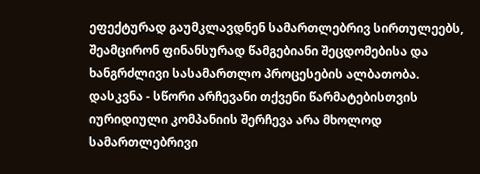ეფექტურად გაუმკლავდნენ სამართლებრივ სირთულეებს, შეამცირონ ფინანსურად წამგებიანი შეცდომებისა და ხანგრძლივი სასამართლო პროცესების ალბათობა.
დასკვნა - სწორი არჩევანი თქვენი წარმატებისთვის
იურიდიული კომპანიის შერჩევა არა მხოლოდ სამართლებრივი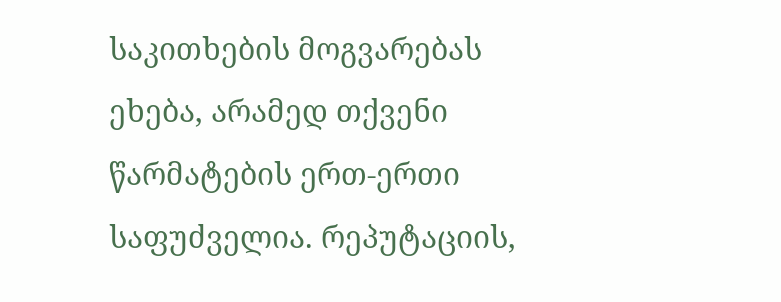საკითხების მოგვარებას ეხება, არამედ თქვენი წარმატების ერთ-ერთი საფუძველია. რეპუტაციის,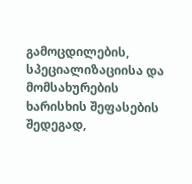გამოცდილების, სპეციალიზაციისა და მომსახურების ხარისხის შეფასების შედეგად,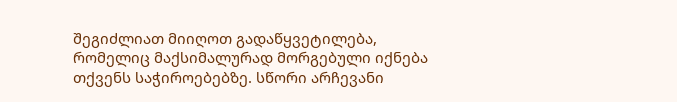შეგიძლიათ მიიღოთ გადაწყვეტილება, რომელიც მაქსიმალურად მორგებული იქნება თქვენს საჭიროებებზე. სწორი არჩევანი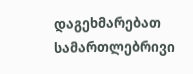დაგეხმარებათ სამართლებრივი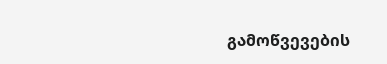გამოწვევების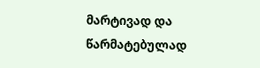მარტივად და წარმატებულად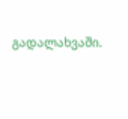გადალახვაში.